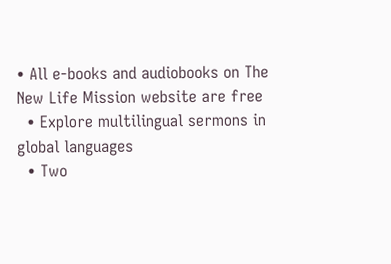• All e-books and audiobooks on The New Life Mission website are free
  • Explore multilingual sermons in global languages
  • Two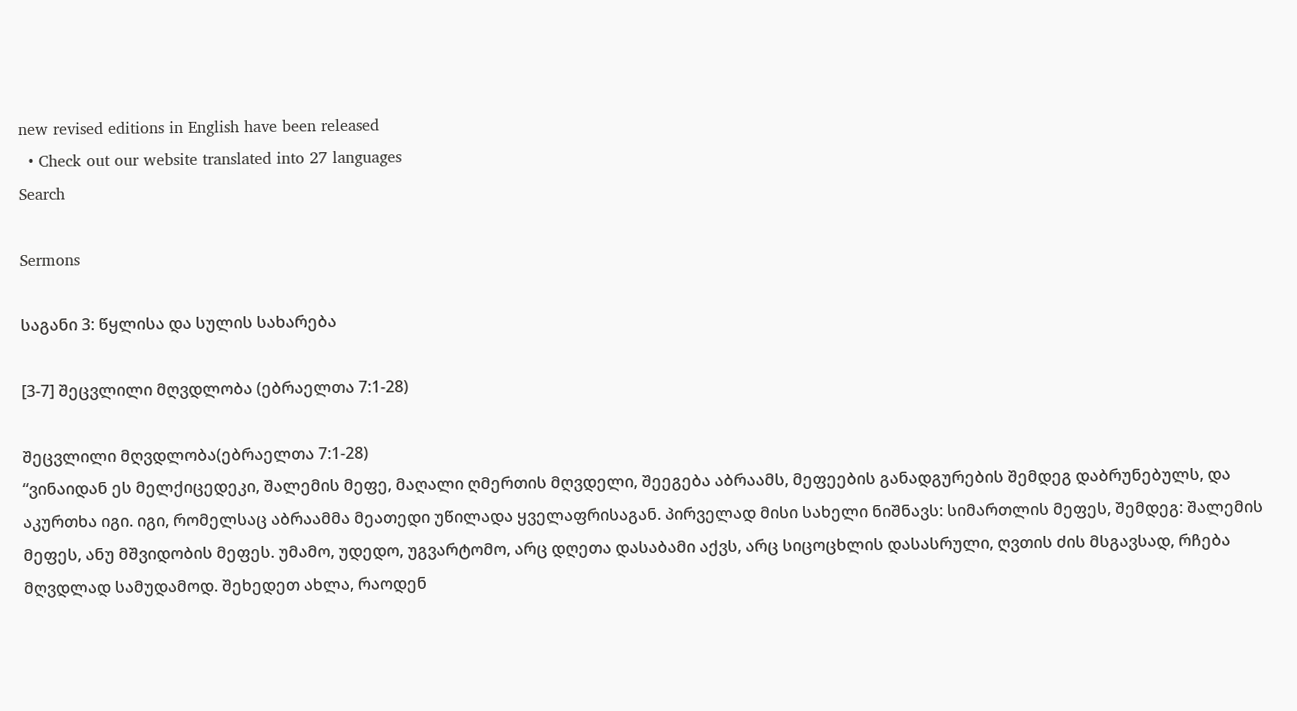new revised editions in English have been released
  • Check out our website translated into 27 languages
Search

Sermons

საგანი 3: წყლისა და სულის სახარება

[3-7] შეცვლილი მღვდლობა (ებრაელთა 7:1-28)

შეცვლილი მღვდლობა(ებრაელთა 7:1-28)
“ვინაიდან ეს მელქიცედეკი, შალემის მეფე, მაღალი ღმერთის მღვდელი, შეეგება აბრაამს, მეფეების განადგურების შემდეგ დაბრუნებულს, და აკურთხა იგი. იგი, რომელსაც აბრაამმა მეათედი უწილადა ყველაფრისაგან. პირველად მისი სახელი ნიშნავს: სიმართლის მეფეს, შემდეგ: შალემის მეფეს, ანუ მშვიდობის მეფეს. უმამო, უდედო, უგვარტომო, არც დღეთა დასაბამი აქვს, არც სიცოცხლის დასასრული, ღვთის ძის მსგავსად, რჩება მღვდლად სამუდამოდ. შეხედეთ ახლა, რაოდენ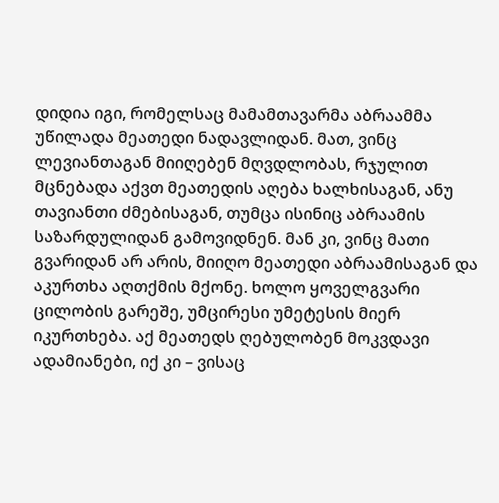დიდია იგი, რომელსაც მამამთავარმა აბრაამმა უწილადა მეათედი ნადავლიდან. მათ, ვინც ლევიანთაგან მიიღებენ მღვდლობას, რჯულით მცნებადა აქვთ მეათედის აღება ხალხისაგან, ანუ თავიანთი ძმებისაგან, თუმცა ისინიც აბრაამის საზარდულიდან გამოვიდნენ. მან კი, ვინც მათი გვარიდან არ არის, მიიღო მეათედი აბრაამისაგან და აკურთხა აღთქმის მქონე. ხოლო ყოველგვარი ცილობის გარეშე, უმცირესი უმეტესის მიერ იკურთხება. აქ მეათედს ღებულობენ მოკვდავი ადამიანები, იქ კი – ვისაც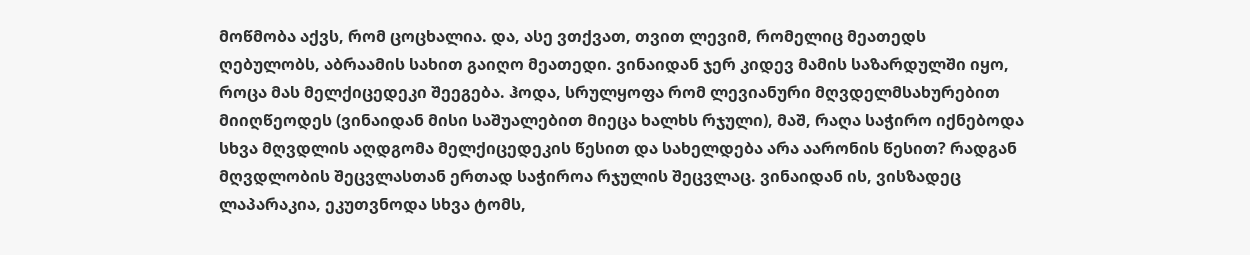მოწმობა აქვს, რომ ცოცხალია. და, ასე ვთქვათ, თვით ლევიმ, რომელიც მეათედს ღებულობს, აბრაამის სახით გაიღო მეათედი. ვინაიდან ჯერ კიდევ მამის საზარდულში იყო, როცა მას მელქიცედეკი შეეგება. ჰოდა, სრულყოფა რომ ლევიანური მღვდელმსახურებით მიიღწეოდეს (ვინაიდან მისი საშუალებით მიეცა ხალხს რჯული), მაშ, რაღა საჭირო იქნებოდა სხვა მღვდლის აღდგომა მელქიცედეკის წესით და სახელდება არა აარონის წესით? რადგან მღვდლობის შეცვლასთან ერთად საჭიროა რჯულის შეცვლაც. ვინაიდან ის, ვისზადეც ლაპარაკია, ეკუთვნოდა სხვა ტომს,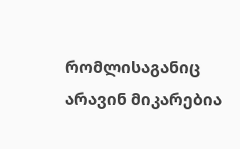რომლისაგანიც არავინ მიკარებია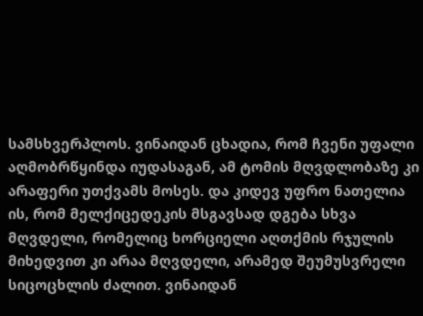სამსხვერპლოს. ვინაიდან ცხადია, რომ ჩვენი უფალი აღმობრწყინდა იუდასაგან, ამ ტომის მღვდლობაზე კი არაფერი უთქვამს მოსეს. და კიდევ უფრო ნათელია ის, რომ მელქიცედეკის მსგავსად დგება სხვა მღვდელი, რომელიც ხორციელი აღთქმის რჯულის მიხედვით კი არაა მღვდელი, არამედ შეუმუსვრელი სიცოცხლის ძალით. ვინაიდან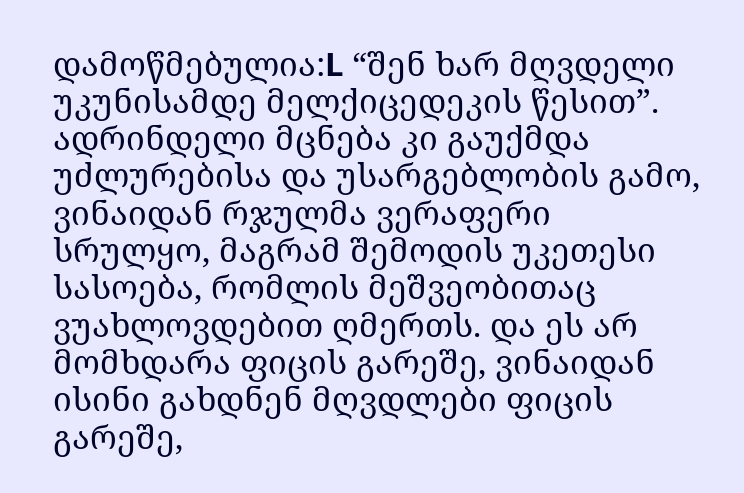დამოწმებულია:L “შენ ხარ მღვდელი უკუნისამდე მელქიცედეკის წესით”. ადრინდელი მცნება კი გაუქმდა უძლურებისა და უსარგებლობის გამო, ვინაიდან რჯულმა ვერაფერი სრულყო, მაგრამ შემოდის უკეთესი სასოება, რომლის მეშვეობითაც ვუახლოვდებით ღმერთს. და ეს არ მომხდარა ფიცის გარეშე, ვინაიდან ისინი გახდნენ მღვდლები ფიცის გარეშე,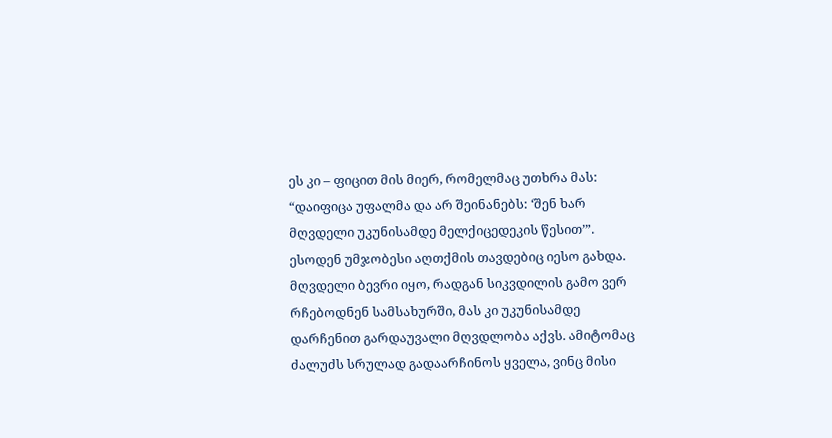ეს კი – ფიცით მის მიერ, რომელმაც უთხრა მას: “დაიფიცა უფალმა და არ შეინანებს: ‘შენ ხარ მღვდელი უკუნისამდე მელქიცედეკის წესით’”. ესოდენ უმჯობესი აღთქმის თავდებიც იესო გახდა. მღვდელი ბევრი იყო, რადგან სიკვდილის გამო ვერ რჩებოდნენ სამსახურში, მას კი უკუნისამდე დარჩენით გარდაუვალი მღვდლობა აქვს. ამიტომაც ძალუძს სრულად გადაარჩინოს ყველა, ვინც მისი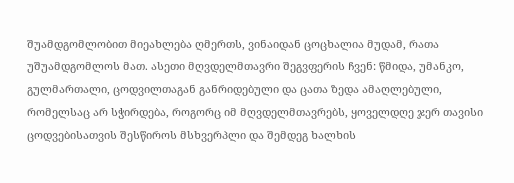შუამდგომლობით მიეახლება ღმერთს, ვინაიდან ცოცხალია მუდამ, რათა უშუამდგომლოს მათ. ასეთი მღვდელმთავრი შეგვფერის ჩვენ: წმიდა, უმანკო, გულმართალი, ცოდვილთაგან განრიდებული და ცათა ზედა ამაღლებული, რომელსაც არ სჭირდება, როგორც იმ მღვდელმთავრებს, ყოველდღე ჯერ თავისი ცოდვებისათვის შესწიროს მსხვერპლი და შემდეგ ხალხის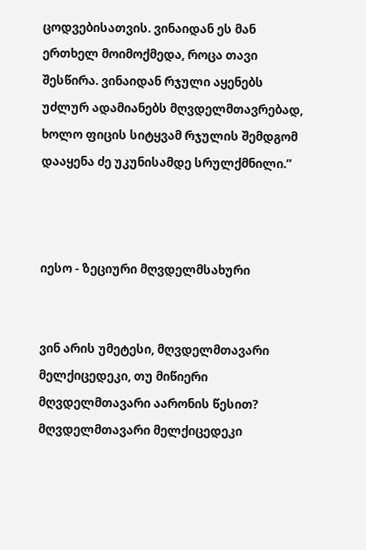ცოდვებისათვის. ვინაიდან ეს მან ერთხელ მოიმოქმედა, როცა თავი შესწირა. ვინაიდან რჯული აყენებს უძლურ ადამიანებს მღვდელმთავრებად, ხოლო ფიცის სიტყვამ რჯულის შემდგომ დააყენა ძე უკუნისამდე სრულქმნილი.”



იესო - ზეციური მღვდელმსახური


ვინ არის უმეტესი, მღვდელმთავარი მელქიცედეკი, თუ მიწიერი მღვდელმთავარი აარონის წესით?
მღვდელმთავარი მელქიცედეკი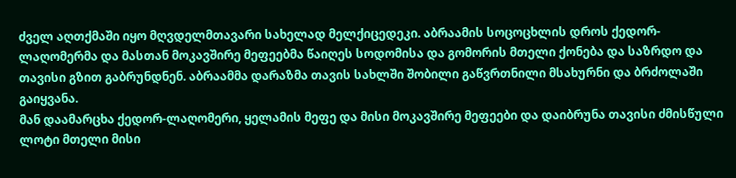ძველ აღთქმაში იყო მღვდელმთავარი სახელად მელქიცედეკი. აბრაამის სოცოცხლის დროს ქედორ-ლაღომერმა და მასთან მოკავშირე მეფეებმა წაიღეს სოდომისა და გომორის მთელი ქონება და საზრდო და თავისი გზით გაბრუნდნენ. აბრაამმა დარაზმა თავის სახლში შობილი გაწვრთნილი მსახურნი და ბრძოლაში გაიყვანა.
მან დაამარცხა ქედორ-ლაღომერი, ყელამის მეფე და მისი მოკავშირე მეფეები და დაიბრუნა თავისი ძმისწული ლოტი მთელი მისი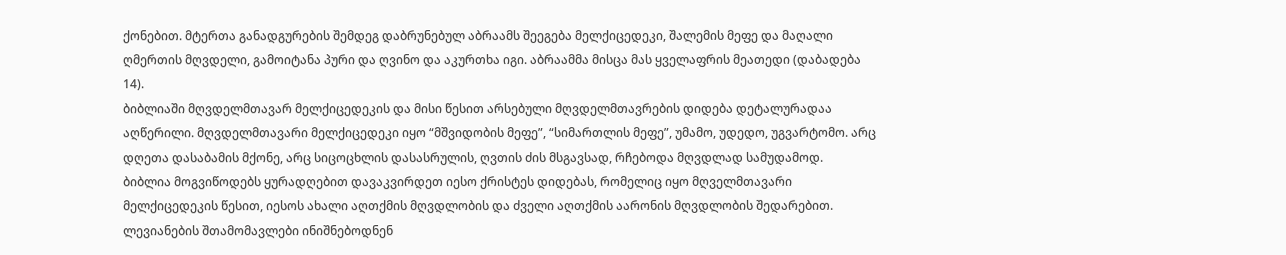ქონებით. მტერთა განადგურების შემდეგ დაბრუნებულ აბრაამს შეეგება მელქიცედეკი, შალემის მეფე და მაღალი ღმერთის მღვდელი, გამოიტანა პური და ღვინო და აკურთხა იგი. აბრაამმა მისცა მას ყველაფრის მეათედი (დაბადება 14).
ბიბლიაში მღვდელმთავარ მელქიცედეკის და მისი წესით არსებული მღვდელმთავრების დიდება დეტალურადაა აღწერილი. მღვდელმთავარი მელქიცედეკი იყო “მშვიდობის მეფე”, “სიმართლის მეფე”, უმამო, უდედო, უგვარტომო. არც დღეთა დასაბამის მქონე, არც სიცოცხლის დასასრულის, ღვთის ძის მსგავსად, რჩებოდა მღვდლად სამუდამოდ.
ბიბლია მოგვიწოდებს ყურადღებით დავაკვირდეთ იესო ქრისტეს დიდებას, რომელიც იყო მღველმთავარი მელქიცედეკის წესით, იესოს ახალი აღთქმის მღვდლობის და ძველი აღთქმის აარონის მღვდლობის შედარებით.
ლევიანების შთამომავლები ინიშნებოდნენ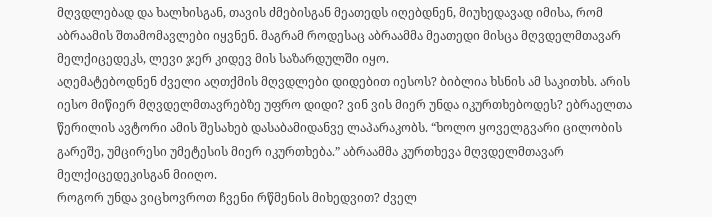მღვდლებად და ხალხისგან, თავის ძმებისგან მეათედს იღებდნენ, მიუხედავად იმისა, რომ აბრაამის შთამომავლები იყვნენ. მაგრამ როდესაც აბრაამმა მეათედი მისცა მღვდელმთავარ მელქიცედეკს, ლევი ჯერ კიდევ მის საზარდულში იყო.
აღემატებოდნენ ძველი აღთქმის მღვდლები დიდებით იესოს? ბიბლია ხსნის ამ საკითხს. არის იესო მიწიერ მღვდელმთავრებზე უფრო დიდი? ვინ ვის მიერ უნდა იკურთხებოდეს? ებრაელთა წერილის ავტორი ამის შესახებ დასაბამიდანვე ლაპარაკობს. “ხოლო ყოველგვარი ცილობის გარეშე, უმცირესი უმეტესის მიერ იკურთხება.” აბრაამმა კურთხევა მღვდელმთავარ მელქიცედეკისგან მიიღო.
როგორ უნდა ვიცხოვროთ ჩვენი რწმენის მიხედვით? ძველ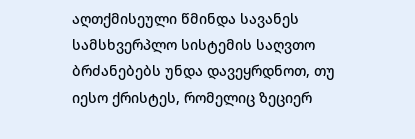აღთქმისეული წმინდა სავანეს სამსხვერპლო სისტემის საღვთო ბრძანებებს უნდა დავეყრდნოთ, თუ იესო ქრისტეს, რომელიც ზეციერ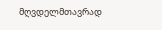მღვდელმთავრად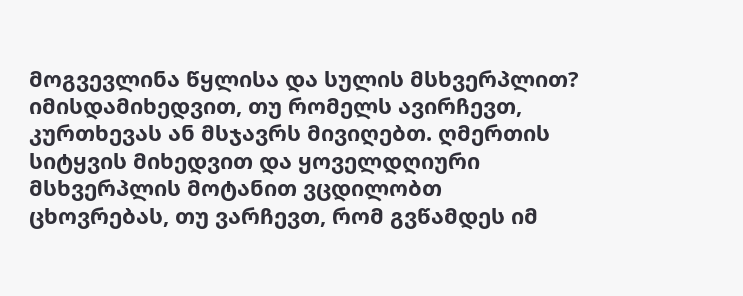მოგვევლინა წყლისა და სულის მსხვერპლით?
იმისდამიხედვით, თუ რომელს ავირჩევთ, კურთხევას ან მსჯავრს მივიღებთ. ღმერთის სიტყვის მიხედვით და ყოველდღიური მსხვერპლის მოტანით ვცდილობთ ცხოვრებას, თუ ვარჩევთ, რომ გვწამდეს იმ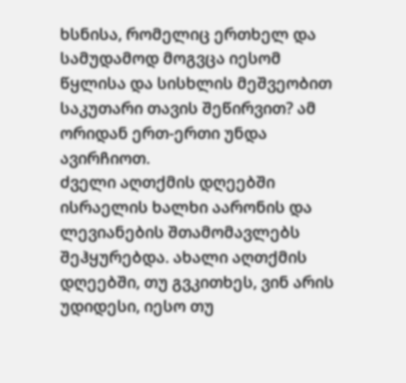ხსნისა, რომელიც ერთხელ და სამუდამოდ მოგვცა იესომ წყლისა და სისხლის მეშვეობით საკუთარი თავის შეწირვით? ამ ორიდან ერთ-ერთი უნდა ავირჩიოთ.
ძველი აღთქმის დღეებში ისრაელის ხალხი აარონის და ლევიანების შთამომავლებს შეჰყურებდა. ახალი აღთქმის დღეებში, თუ გვკითხეს, ვინ არის უდიდესი, იესო თუ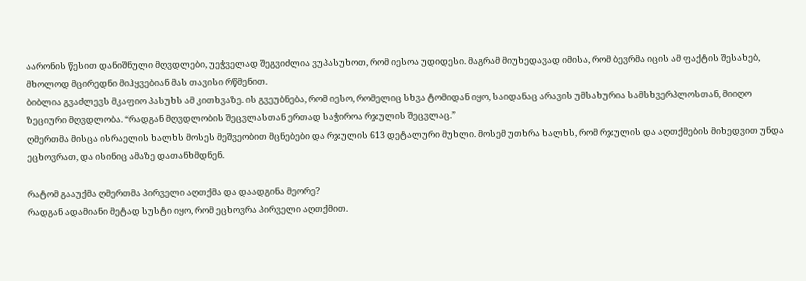აარონის წესით დანიშნული მღვდლები, უეჭველად შეგვიძლია ვუპასუხოთ, რომ იესოა უდიდესი. მაგრამ მიუხედავად იმისა, რომ ბევრმა იცის ამ ფაქტის შესახებ, მხოლოდ მცირედნი მიჰყვებიან მას თავისი რწმენით.
ბიბლია გვაძლევს მკაფიო პასუხს ამ კითხვაზე. ის გვეუბნება, რომ იესო, რომელიც სხვა ტომიდან იყო, საიდანაც არავის უმსახურია სამსხვერპლოსთან, მიიღო ზეციური მღვდლობა. “რადგან მღვდლობის შეცვლასთან ერთად საჭიროა რჯულის შეცვლაც.”
ღმერთმა მისცა ისრაელის ხალხს მოსეს მეშვეობით მცნებები და რჯულის 613 დეტალური მუხლი. მოსემ უთხრა ხალხს, რომ რჯულის და აღთქმების მიხედვით უნდა ეცხოვრათ, და ისინიც ამაზე დათანხმდნენ.

რატომ გააუქმა ღმერთმა პირველი აღთქმა და დაადგინა მეორე?
რადგან ადამიანი მეტად სუსტი იყო, რომ ეცხოვრა პირველი აღთქმით.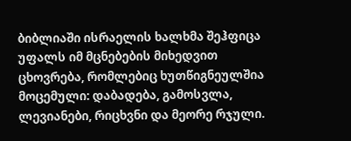ბიბლიაში ისრაელის ხალხმა შეჰფიცა უფალს იმ მცნებების მიხედვით ცხოვრება, რომლებიც ხუთწიგნეულშია მოცემული: დაბადება, გამოსვლა, ლევიანები, რიცხვნი და მეორე რჯული.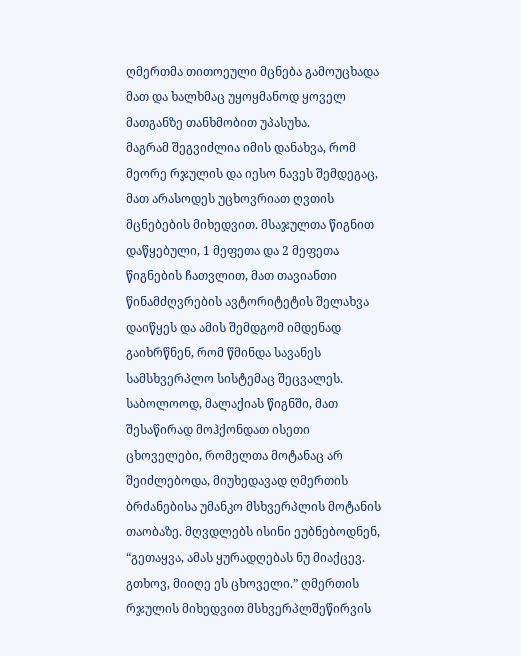ღმერთმა თითოეული მცნება გამოუცხადა მათ და ხალხმაც უყოყმანოდ ყოველ მათგანზე თანხმობით უპასუხა.
მაგრამ შეგვიძლია იმის დანახვა, რომ მეორე რჯულის და იესო ნავეს შემდეგაც, მათ არასოდეს უცხოვრიათ ღვთის მცნებების მიხედვით. მსაჯულთა წიგნით დაწყებული, 1 მეფეთა და 2 მეფეთა წიგნების ჩათვლით, მათ თავიანთი წინამძღვრების ავტორიტეტის შელახვა დაიწყეს და ამის შემდგომ იმდენად გაიხრწნენ, რომ წმინდა სავანეს სამსხვერპლო სისტემაც შეცვალეს.
საბოლოოდ, მალაქიას წიგნში, მათ შესაწირად მოჰქონდათ ისეთი ცხოველები, რომელთა მოტანაც არ შეიძლებოდა, მიუხედავად ღმერთის ბრძანებისა უმანკო მსხვერპლის მოტანის თაობაზე. მღვდლებს ისინი ეუბნებოდნენ, “გეთაყვა, ამას ყურადღებას ნუ მიაქცევ. გთხოვ, მიიღე ეს ცხოველი.” ღმერთის რჯულის მიხედვით მსხვერპლშეწირვის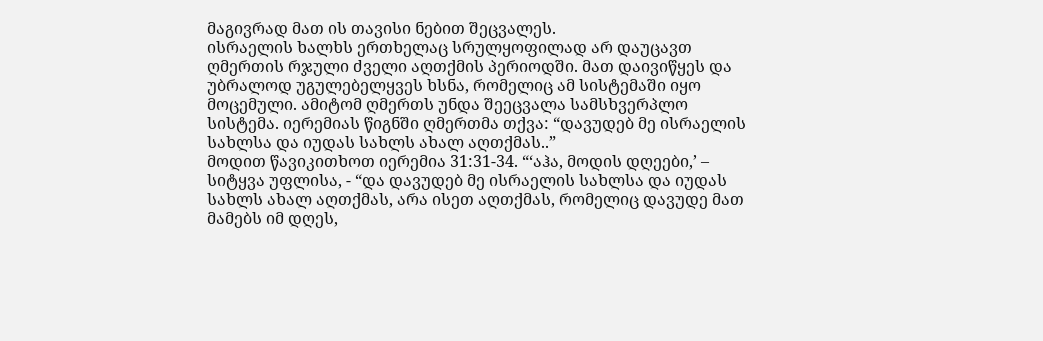მაგივრად მათ ის თავისი ნებით შეცვალეს.
ისრაელის ხალხს ერთხელაც სრულყოფილად არ დაუცავთ ღმერთის რჯული ძველი აღთქმის პერიოდში. მათ დაივიწყეს და უბრალოდ უგულებელყვეს ხსნა, რომელიც ამ სისტემაში იყო მოცემული. ამიტომ ღმერთს უნდა შეეცვალა სამსხვერპლო სისტემა. იერემიას წიგნში ღმერთმა თქვა: “დავუდებ მე ისრაელის სახლსა და იუდას სახლს ახალ აღთქმას..”
მოდით წავიკითხოთ იერემია 31:31-34. “‘აჰა, მოდის დღეები,’ – სიტყვა უფლისა, - “და დავუდებ მე ისრაელის სახლსა და იუდას სახლს ახალ აღთქმას, არა ისეთ აღთქმას, რომელიც დავუდე მათ მამებს იმ დღეს,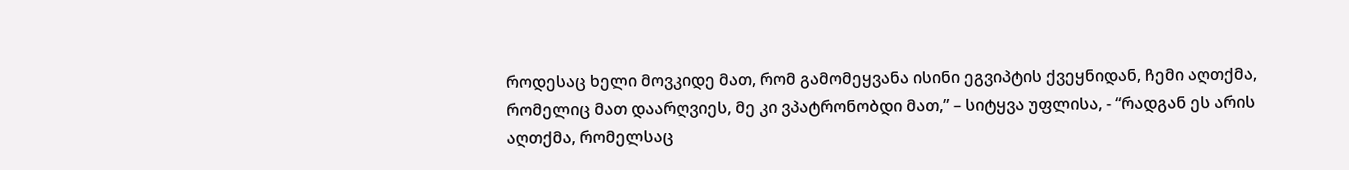როდესაც ხელი მოვკიდე მათ, რომ გამომეყვანა ისინი ეგვიპტის ქვეყნიდან, ჩემი აღთქმა, რომელიც მათ დაარღვიეს, მე კი ვპატრონობდი მათ,” – სიტყვა უფლისა, - “რადგან ეს არის აღთქმა, რომელსაც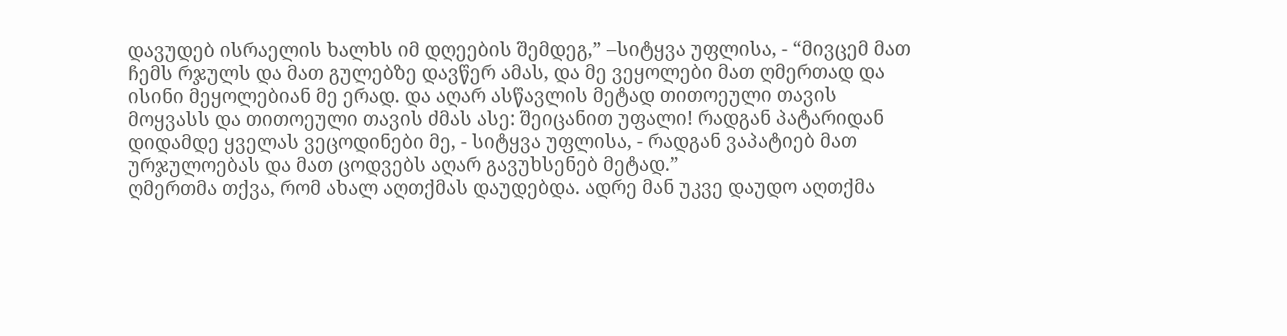დავუდებ ისრაელის ხალხს იმ დღეების შემდეგ,” –სიტყვა უფლისა, - “მივცემ მათ ჩემს რჯულს და მათ გულებზე დავწერ ამას, და მე ვეყოლები მათ ღმერთად და ისინი მეყოლებიან მე ერად. და აღარ ასწავლის მეტად თითოეული თავის მოყვასს და თითოეული თავის ძმას ასე: შეიცანით უფალი! რადგან პატარიდან დიდამდე ყველას ვეცოდინები მე, - სიტყვა უფლისა, - რადგან ვაპატიებ მათ ურჯულოებას და მათ ცოდვებს აღარ გავუხსენებ მეტად.”
ღმერთმა თქვა, რომ ახალ აღთქმას დაუდებდა. ადრე მან უკვე დაუდო აღთქმა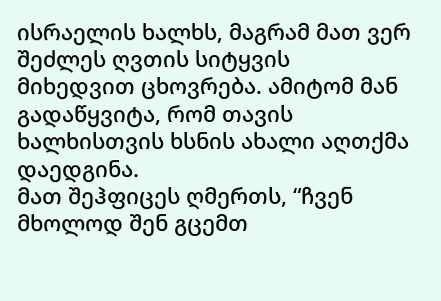ისრაელის ხალხს, მაგრამ მათ ვერ შეძლეს ღვთის სიტყვის მიხედვით ცხოვრება. ამიტომ მან გადაწყვიტა, რომ თავის ხალხისთვის ხსნის ახალი აღთქმა დაედგინა.
მათ შეჰფიცეს ღმერთს, “ჩვენ მხოლოდ შენ გცემთ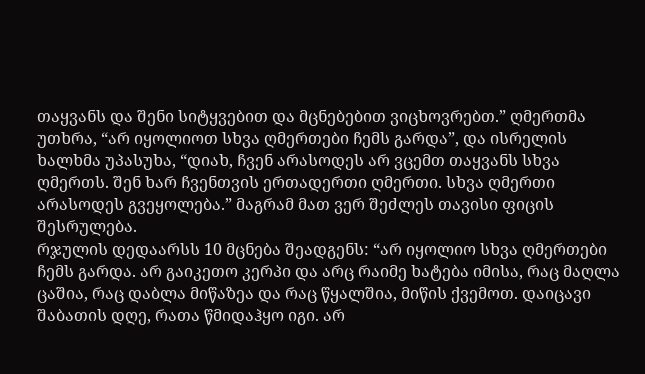თაყვანს და შენი სიტყვებით და მცნებებით ვიცხოვრებთ.” ღმერთმა უთხრა, “არ იყოლიოთ სხვა ღმერთები ჩემს გარდა”, და ისრელის ხალხმა უპასუხა, “დიახ, ჩვენ არასოდეს არ ვცემთ თაყვანს სხვა ღმერთს. შენ ხარ ჩვენთვის ერთადერთი ღმერთი. სხვა ღმერთი არასოდეს გვეყოლება.” მაგრამ მათ ვერ შეძლეს თავისი ფიცის შესრულება.
რჯულის დედაარსს 10 მცნება შეადგენს: “არ იყოლიო სხვა ღმერთები ჩემს გარდა. არ გაიკეთო კერპი და არც რაიმე ხატება იმისა, რაც მაღლა ცაშია, რაც დაბლა მიწაზეა და რაც წყალშია, მიწის ქვემოთ. დაიცავი შაბათის დღე, რათა წმიდაჰყო იგი. არ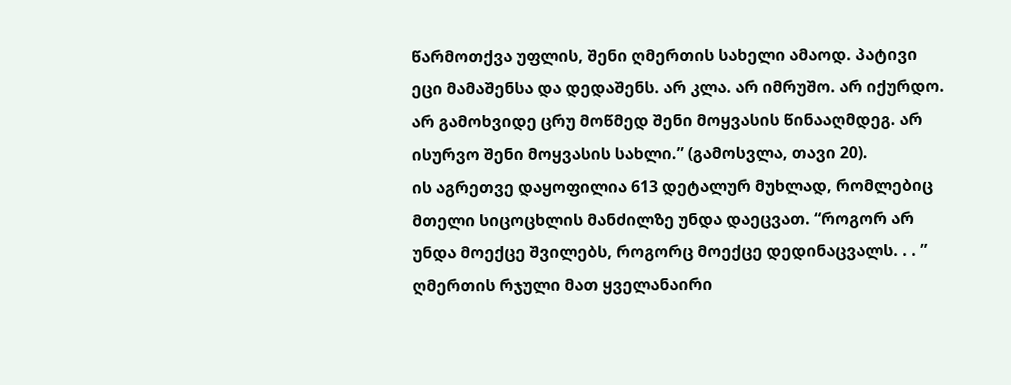წარმოთქვა უფლის, შენი ღმერთის სახელი ამაოდ. პატივი ეცი მამაშენსა და დედაშენს. არ კლა. არ იმრუშო. არ იქურდო. არ გამოხვიდე ცრუ მოწმედ შენი მოყვასის წინააღმდეგ. არ ისურვო შენი მოყვასის სახლი.” (გამოსვლა, თავი 20).
ის აგრეთვე დაყოფილია 613 დეტალურ მუხლად, რომლებიც მთელი სიცოცხლის მანძილზე უნდა დაეცვათ. “როგორ არ უნდა მოექცე შვილებს, როგორც მოექცე დედინაცვალს. . . ” ღმერთის რჯული მათ ყველანაირი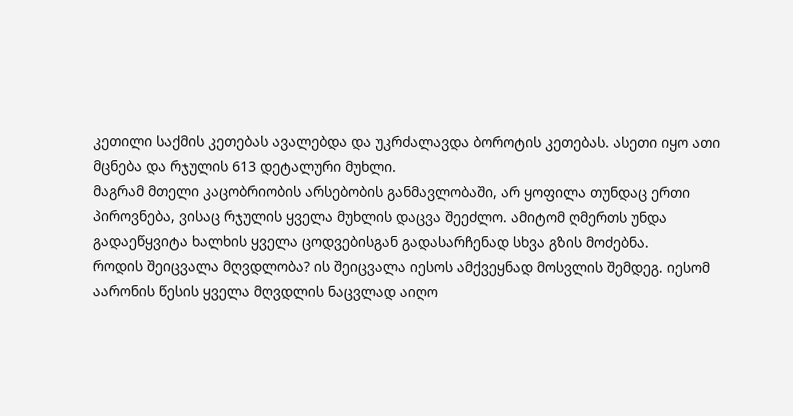კეთილი საქმის კეთებას ავალებდა და უკრძალავდა ბოროტის კეთებას. ასეთი იყო ათი მცნება და რჯულის 613 დეტალური მუხლი.
მაგრამ მთელი კაცობრიობის არსებობის განმავლობაში, არ ყოფილა თუნდაც ერთი პიროვნება, ვისაც რჯულის ყველა მუხლის დაცვა შეეძლო. ამიტომ ღმერთს უნდა გადაეწყვიტა ხალხის ყველა ცოდვებისგან გადასარჩენად სხვა გზის მოძებნა.
როდის შეიცვალა მღვდლობა? ის შეიცვალა იესოს ამქვეყნად მოსვლის შემდეგ. იესომ აარონის წესის ყველა მღვდლის ნაცვლად აიღო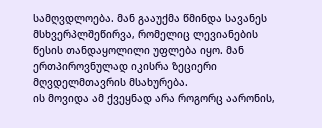სამღვდლოება. მან გააუქმა წმინდა სავანეს მსხვერპლშეწირვა, რომელიც ლევიანების წესის თანდაყოლილი უფლება იყო. მან ერთპიროვნულად იკისრა ზეციერი მღვდელმთავრის მსახურება.
ის მოვიდა ამ ქვეყნად არა როგორც აარონის,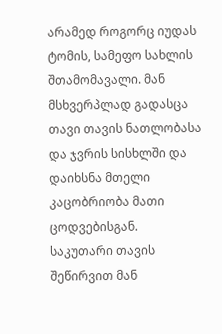არამედ როგორც იუდას ტომის, სამეფო სახლის შთამომავალი. მან მსხვერპლად გადასცა თავი თავის ნათლობასა და ჯვრის სისხლში და დაიხსნა მთელი კაცობრიობა მათი ცოდვებისგან.
საკუთარი თავის შეწირვით მან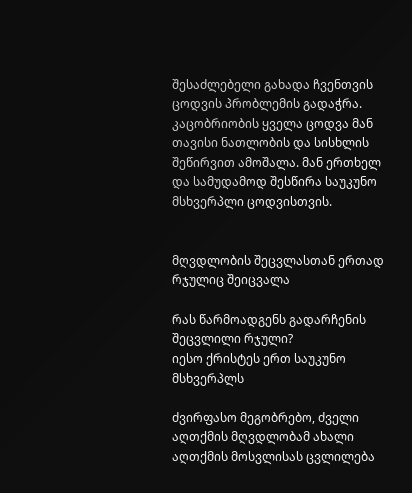შესაძლებელი გახადა ჩვენთვის ცოდვის პრობლემის გადაჭრა. კაცობრიობის ყველა ცოდვა მან თავისი ნათლობის და სისხლის შეწირვით ამოშალა. მან ერთხელ და სამუდამოდ შესწირა საუკუნო მსხვერპლი ცოდვისთვის.


მღვდლობის შეცვლასთან ერთად რჯულიც შეიცვალა

რას წარმოადგენს გადარჩენის შეცვლილი რჯული?
იესო ქრისტეს ერთ საუკუნო მსხვერპლს

ძვირფასო მეგობრებო, ძველი აღთქმის მღვდლობამ ახალი აღთქმის მოსვლისას ცვლილება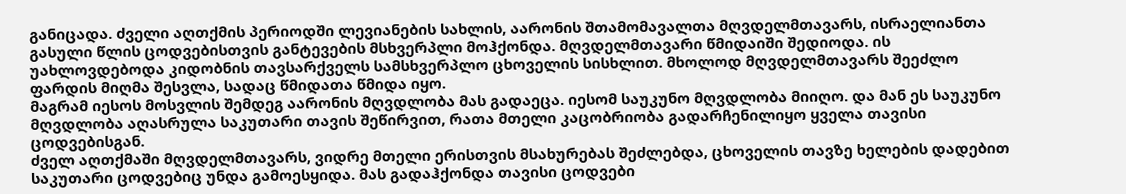განიცადა. ძველი აღთქმის პერიოდში ლევიანების სახლის, აარონის შთამომავალთა მღვდელმთავარს, ისრაელიანთა გასული წლის ცოდვებისთვის განტევების მსხვერპლი მოჰქონდა. მღვდელმთავარი წმიდაიში შედიოდა. ის უახლოვდებოდა კიდობნის თავსარქველს სამსხვერპლო ცხოველის სისხლით. მხოლოდ მღვდელმთავარს შეეძლო ფარდის მიღმა შესვლა, სადაც წმიდათა წმიდა იყო.
მაგრამ იესოს მოსვლის შემდეგ აარონის მღვდლობა მას გადაეცა. იესომ საუკუნო მღვდლობა მიიღო. და მან ეს საუკუნო მღვდლობა აღასრულა საკუთარი თავის შეწირვით, რათა მთელი კაცობრიობა გადარჩენილიყო ყველა თავისი ცოდვებისგან.
ძველ აღთქმაში მღვდელმთავარს, ვიდრე მთელი ერისთვის მსახურებას შეძლებდა, ცხოველის თავზე ხელების დადებით საკუთარი ცოდვებიც უნდა გამოესყიდა. მას გადაჰქონდა თავისი ცოდვები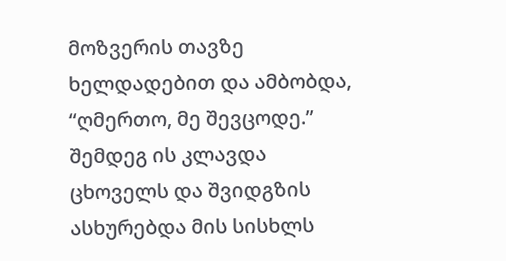მოზვერის თავზე ხელდადებით და ამბობდა, “ღმერთო, მე შევცოდე.” შემდეგ ის კლავდა ცხოველს და შვიდგზის ასხურებდა მის სისხლს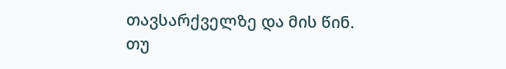თავსარქველზე და მის წინ.
თუ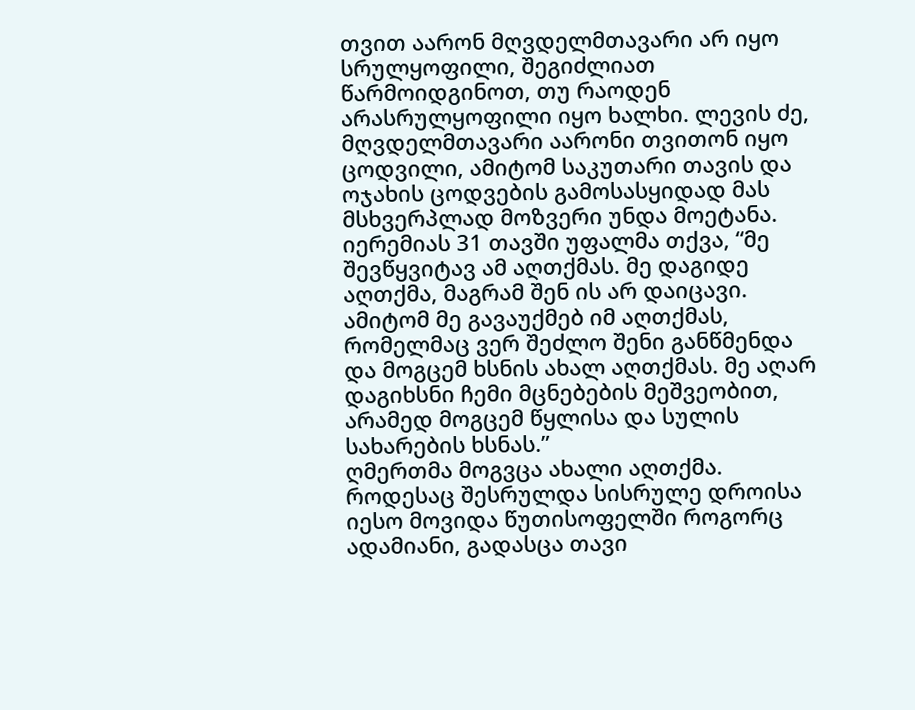თვით აარონ მღვდელმთავარი არ იყო სრულყოფილი, შეგიძლიათ წარმოიდგინოთ, თუ რაოდენ არასრულყოფილი იყო ხალხი. ლევის ძე, მღვდელმთავარი აარონი თვითონ იყო ცოდვილი, ამიტომ საკუთარი თავის და ოჯახის ცოდვების გამოსასყიდად მას მსხვერპლად მოზვერი უნდა მოეტანა.
იერემიას 31 თავში უფალმა თქვა, “მე შევწყვიტავ ამ აღთქმას. მე დაგიდე აღთქმა, მაგრამ შენ ის არ დაიცავი. ამიტომ მე გავაუქმებ იმ აღთქმას, რომელმაც ვერ შეძლო შენი განწმენდა და მოგცემ ხსნის ახალ აღთქმას. მე აღარ დაგიხსნი ჩემი მცნებების მეშვეობით, არამედ მოგცემ წყლისა და სულის სახარების ხსნას.”
ღმერთმა მოგვცა ახალი აღთქმა. როდესაც შესრულდა სისრულე დროისა იესო მოვიდა წუთისოფელში როგორც ადამიანი, გადასცა თავი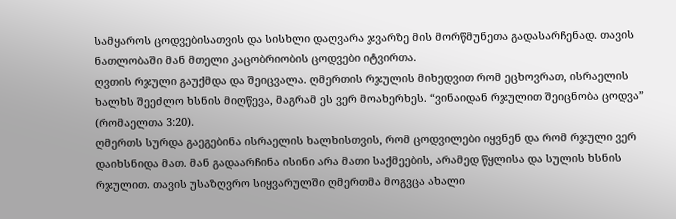სამყაროს ცოდვებისათვის და სისხლი დაღვარა ჯვარზე მის მორწმუნეთა გადასარჩენად. თავის ნათლობაში მან მთელი კაცობრიობის ცოდვები იტვირთა.
ღვთის რჯული გაუქმდა და შეიცვალა. ღმერთის რჯულის მიხედვით რომ ეცხოვრათ, ისრაელის ხალხს შეეძლო ხსნის მიღწევა, მაგრამ ეს ვერ მოახერხეს. “ვინაიდან რჯულით შეიცნობა ცოდვა” (რომაელთა 3:20).
ღმერთს სურდა გაეგებინა ისრაელის ხალხისთვის, რომ ცოდვილები იყვნენ და რომ რჯული ვერ დაიხსნიდა მათ. მან გადაარჩინა ისინი არა მათი საქმეების, არამედ წყლისა და სულის ხსნის რჯულით. თავის უსაზღვრო სიყვარულში ღმერთმა მოგვცა ახალი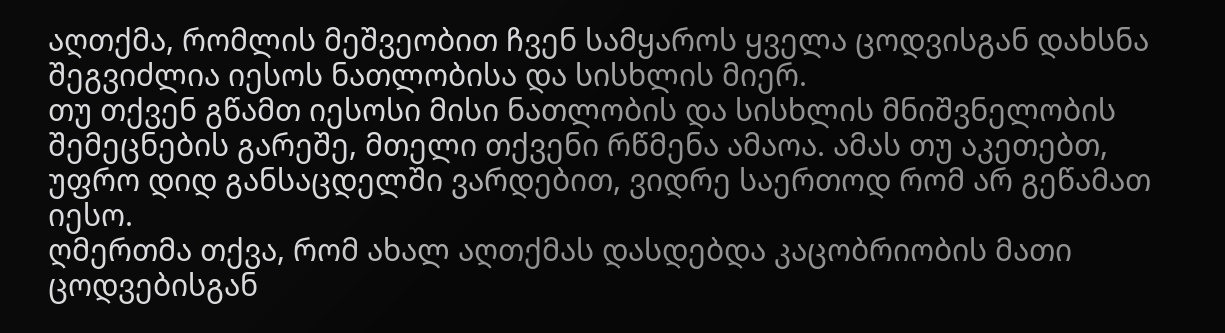აღთქმა, რომლის მეშვეობით ჩვენ სამყაროს ყველა ცოდვისგან დახსნა შეგვიძლია იესოს ნათლობისა და სისხლის მიერ.
თუ თქვენ გწამთ იესოსი მისი ნათლობის და სისხლის მნიშვნელობის შემეცნების გარეშე, მთელი თქვენი რწმენა ამაოა. ამას თუ აკეთებთ, უფრო დიდ განსაცდელში ვარდებით, ვიდრე საერთოდ რომ არ გეწამათ იესო.
ღმერთმა თქვა, რომ ახალ აღთქმას დასდებდა კაცობრიობის მათი ცოდვებისგან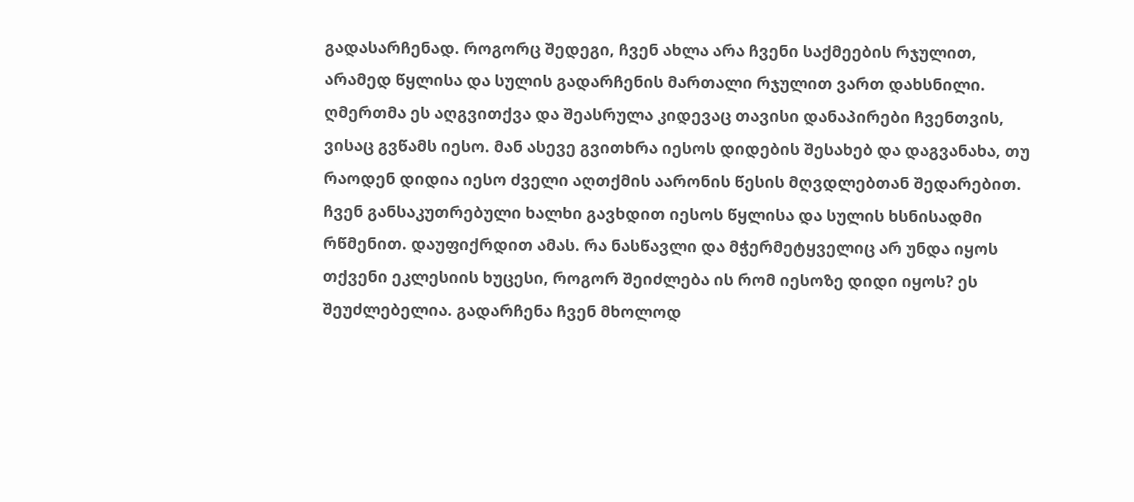გადასარჩენად. როგორც შედეგი, ჩვენ ახლა არა ჩვენი საქმეების რჯულით, არამედ წყლისა და სულის გადარჩენის მართალი რჯულით ვართ დახსნილი.
ღმერთმა ეს აღგვითქვა და შეასრულა კიდევაც თავისი დანაპირები ჩვენთვის, ვისაც გვწამს იესო. მან ასევე გვითხრა იესოს დიდების შესახებ და დაგვანახა, თუ რაოდენ დიდია იესო ძველი აღთქმის აარონის წესის მღვდლებთან შედარებით.
ჩვენ განსაკუთრებული ხალხი გავხდით იესოს წყლისა და სულის ხსნისადმი რწმენით. დაუფიქრდით ამას. რა ნასწავლი და მჭერმეტყველიც არ უნდა იყოს თქვენი ეკლესიის ხუცესი, როგორ შეიძლება ის რომ იესოზე დიდი იყოს? ეს შეუძლებელია. გადარჩენა ჩვენ მხოლოდ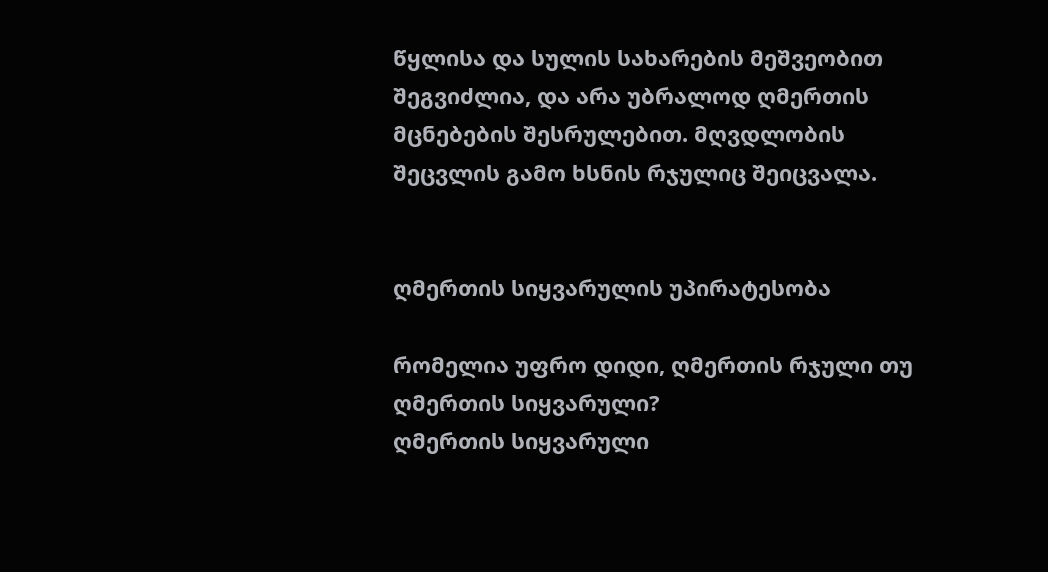წყლისა და სულის სახარების მეშვეობით შეგვიძლია, და არა უბრალოდ ღმერთის მცნებების შესრულებით. მღვდლობის შეცვლის გამო ხსნის რჯულიც შეიცვალა.


ღმერთის სიყვარულის უპირატესობა

რომელია უფრო დიდი, ღმერთის რჯული თუ ღმერთის სიყვარული?
ღმერთის სიყვარული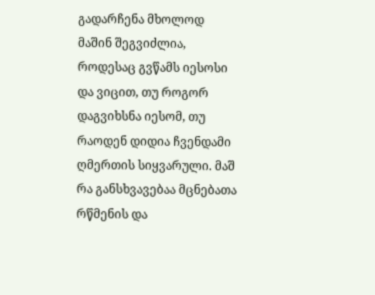გადარჩენა მხოლოდ მაშინ შეგვიძლია, როდესაც გვწამს იესოსი და ვიცით, თუ როგორ დაგვიხსნა იესომ, თუ რაოდენ დიდია ჩვენდამი ღმერთის სიყვარული. მაშ რა განსხვავებაა მცნებათა რწმენის და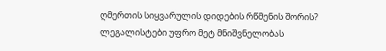ღმერთის სიყვარულის დიდების რწმენის შორის?
ლეგალისტები უფრო მეტ მნიშვნელობას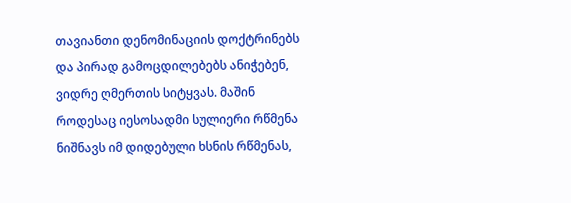თავიანთი დენომინაციის დოქტრინებს და პირად გამოცდილებებს ანიჭებენ, ვიდრე ღმერთის სიტყვას. მაშინ როდესაც იესოსადმი სულიერი რწმენა ნიშნავს იმ დიდებული ხსნის რწმენას,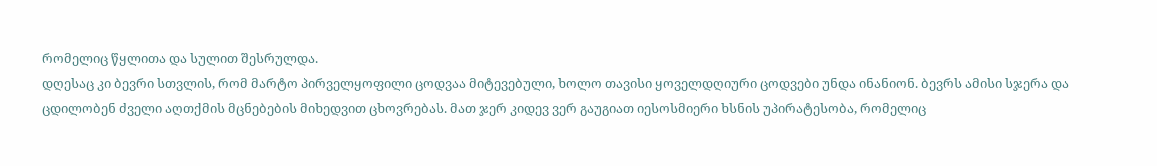რომელიც წყლითა და სულით შესრულდა.
დღესაც კი ბევრი სთვლის, რომ მარტო პირველყოფილი ცოდვაა მიტევებული, ხოლო თავისი ყოველდღიური ცოდვები უნდა ინანიონ. ბევრს ამისი სჯერა და ცდილობენ ძველი აღთქმის მცნებების მიხედვით ცხოვრებას. მათ ჯერ კიდევ ვერ გაუგიათ იესოსმიერი ხსნის უპირატესობა, რომელიც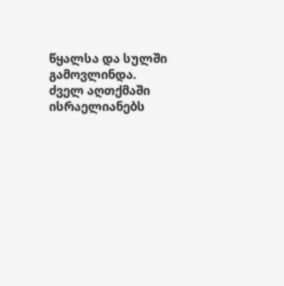წყალსა და სულში გამოვლინდა.
ძველ აღთქმაში ისრაელიანებს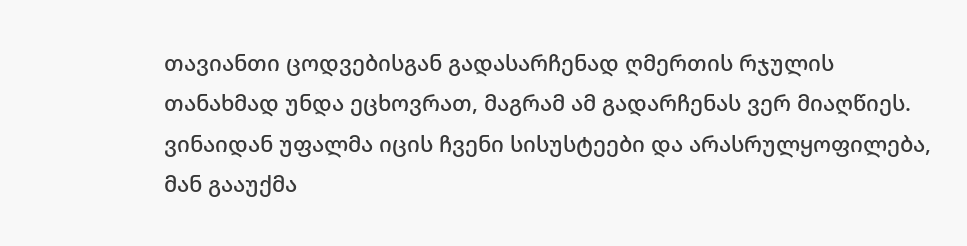თავიანთი ცოდვებისგან გადასარჩენად ღმერთის რჯულის თანახმად უნდა ეცხოვრათ, მაგრამ ამ გადარჩენას ვერ მიაღწიეს. ვინაიდან უფალმა იცის ჩვენი სისუსტეები და არასრულყოფილება, მან გააუქმა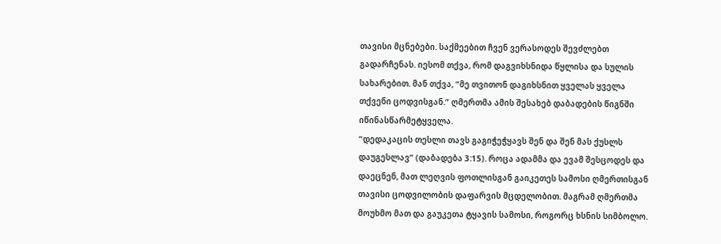თავისი მცნებები. საქმეებით ჩვენ ვერასოდეს შევძლებთ გადარჩენას. იესომ თქვა, რომ დაგვიხსნიდა წყლისა და სულის სახარებით. მან თქვა, “მე თვითონ დაგიხსნით ყველას ყველა თქვენი ცოდვისგან.” ღმერთმა ამის შესახებ დაბადების წიგნში იწინასწარმეტყველა.
“დედაკაცის თესლი თავს გაგიჭეჭყავს შენ და შენ მას ქუსლს დაუგესლავ” (დაბადება 3:15). როცა ადამმა და ევამ შესცოდეს და დაეცნენ, მათ ლეღვის ფოთლისგან გაიკეთეს სამოსი ღმერთისგან თავისი ცოდვილობის დაფარვის მცდელობით. მაგრამ ღმერთმა მოუხმო მათ და გაუკეთა ტყავის სამოსი, როგორც ხსნის სიმბოლო.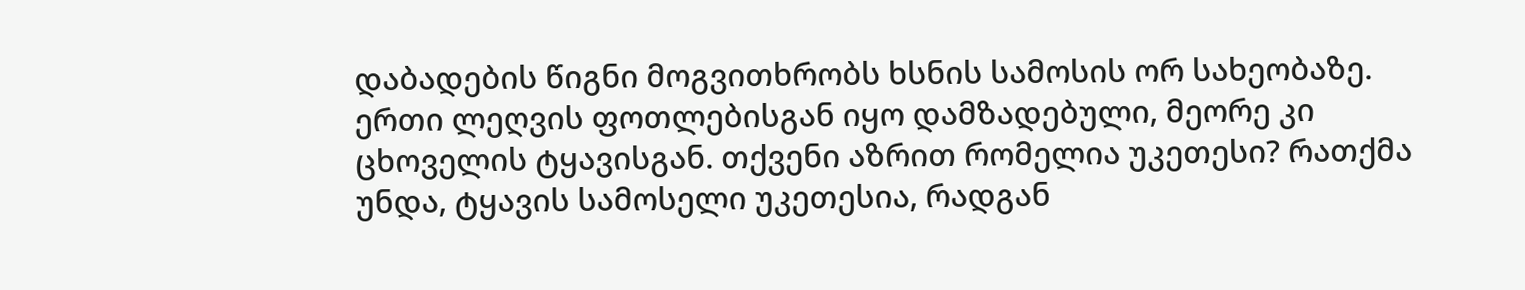დაბადების წიგნი მოგვითხრობს ხსნის სამოსის ორ სახეობაზე. ერთი ლეღვის ფოთლებისგან იყო დამზადებული, მეორე კი ცხოველის ტყავისგან. თქვენი აზრით რომელია უკეთესი? რათქმა უნდა, ტყავის სამოსელი უკეთესია, რადგან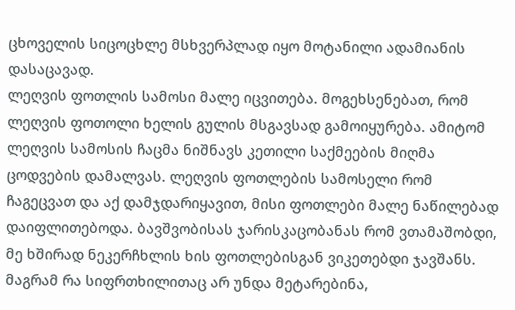ცხოველის სიცოცხლე მსხვერპლად იყო მოტანილი ადამიანის დასაცავად.
ლეღვის ფოთლის სამოსი მალე იცვითება. მოგეხსენებათ, რომ ლეღვის ფოთოლი ხელის გულის მსგავსად გამოიყურება. ამიტომ ლეღვის სამოსის ჩაცმა ნიშნავს კეთილი საქმეების მიღმა ცოდვების დამალვას. ლეღვის ფოთლების სამოსელი რომ ჩაგეცვათ და აქ დამჯდარიყავით, მისი ფოთლები მალე ნაწილებად დაიფლითებოდა. ბავშვობისას ჯარისკაცობანას რომ ვთამაშობდი, მე ხშირად ნეკერჩხლის ხის ფოთლებისგან ვიკეთებდი ჯავშანს. მაგრამ რა სიფრთხილითაც არ უნდა მეტარებინა,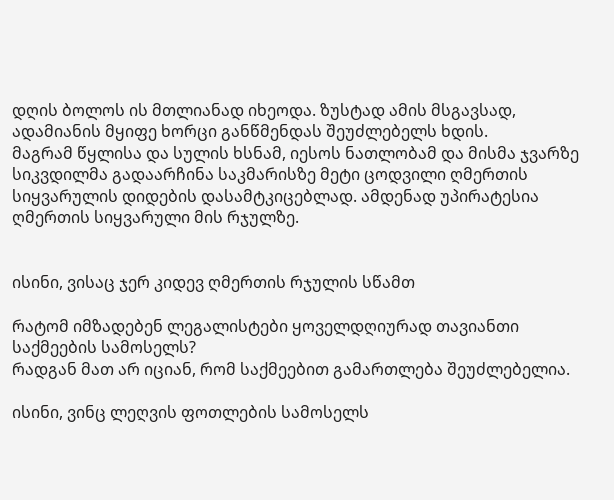დღის ბოლოს ის მთლიანად იხეოდა. ზუსტად ამის მსგავსად, ადამიანის მყიფე ხორცი განწმენდას შეუძლებელს ხდის.
მაგრამ წყლისა და სულის ხსნამ, იესოს ნათლობამ და მისმა ჯვარზე სიკვდილმა გადაარჩინა საკმარისზე მეტი ცოდვილი ღმერთის სიყვარულის დიდების დასამტკიცებლად. ამდენად უპირატესია ღმერთის სიყვარული მის რჯულზე.


ისინი, ვისაც ჯერ კიდევ ღმერთის რჯულის სწამთ

რატომ იმზადებენ ლეგალისტები ყოველდღიურად თავიანთი საქმეების სამოსელს?
რადგან მათ არ იციან, რომ საქმეებით გამართლება შეუძლებელია.

ისინი, ვინც ლეღვის ფოთლების სამოსელს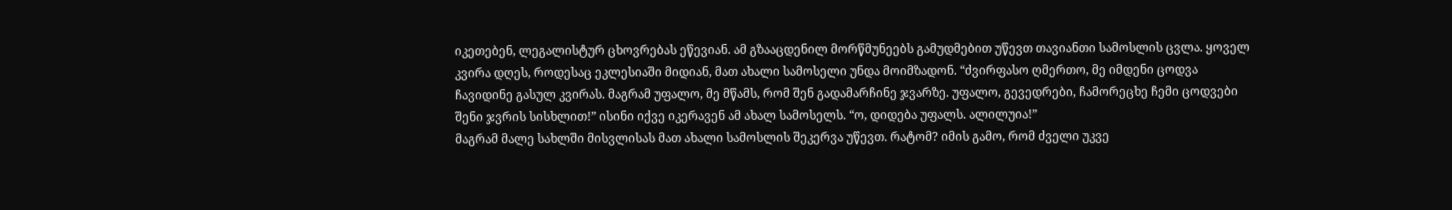იკეთებენ, ლეგალისტურ ცხოვრებას ეწევიან. ამ გზააცდენილ მორწმუნეებს გამუდმებით უწევთ თავიანთი სამოსლის ცვლა. ყოველ კვირა დღეს, როდესაც ეკლესიაში მიდიან, მათ ახალი სამოსელი უნდა მოიმზადონ. “ძვირფასო ღმერთო, მე იმდენი ცოდვა ჩავიდინე გასულ კვირას. მაგრამ უფალო, მე მწამს, რომ შენ გადამარჩინე ჯვარზე. უფალო, გევედრები, ჩამორეცხე ჩემი ცოდვები შენი ჯვრის სისხლით!” ისინი იქვე იკერავენ ამ ახალ სამოსელს. “ო, დიდება უფალს. ალილუია!”
მაგრამ მალე სახლში მისვლისას მათ ახალი სამოსლის შეკერვა უწევთ. რატომ? იმის გამო, რომ ძველი უკვე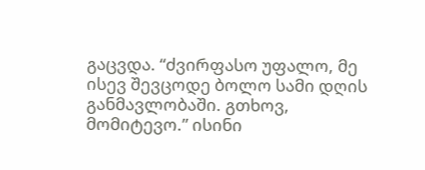გაცვდა. “ძვირფასო უფალო, მე ისევ შევცოდე ბოლო სამი დღის განმავლობაში. გთხოვ, მომიტევო.” ისინი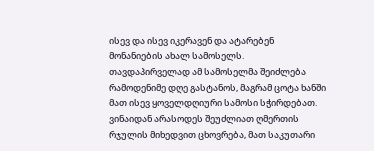ისევ და ისევ იკერავენ და ატარებენ მონანიების ახალ სამოსელს.
თავდაპირველად ამ სამოსელმა შეიძლება რამოდენიმე დღე გასტანოს, მაგრამ ცოტა ხანში მათ ისევ ყოველდღიური სამოსი სჭირდებათ. ვინაიდან არასოდეს შეუძლიათ ღმერთის რჯულის მიხედვით ცხოვრება, მათ საკუთარი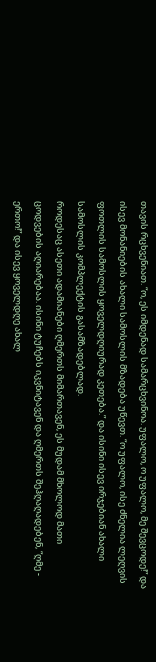თავის რცხვენიათ. “ო, ეს იმდენად სამარცხვინოა. უფალო, ო უფალო, მე შევცოდე!” და ისევ მონანიების ახალი სამოსლის მზადება უწევთ. “ო უფალო, ისე ძნელია ლეღვის ფოთლის სამოსლის ყოველდღიურად კეთება.” და ისინი ისევ ირჯებიან ახალი სამოსლის კომპლექტის გასამზადებლად.
როდესაც ასეთი ადამიანები ღმერთს მიმართავენ, ეს მუდამ მხოლოდ მათი ცოდვების აღიარებაა. ისინი ტუჩებს იკვნიტავენ და ღმერთს შეჰღაღადებენ, “ღმე - ერთო!” და ისევ ყოველდღე ახალ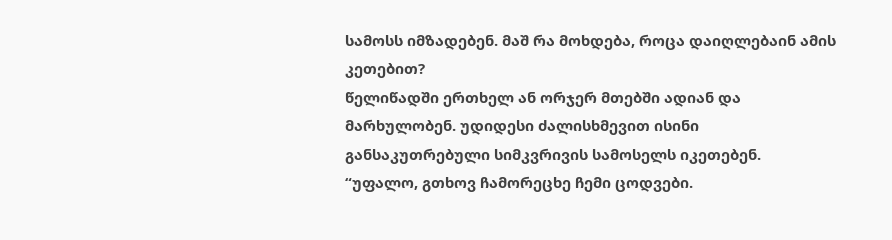სამოსს იმზადებენ. მაშ რა მოხდება, როცა დაიღლებაინ ამის კეთებით?
წელიწადში ერთხელ ან ორჯერ მთებში ადიან და მარხულობენ. უდიდესი ძალისხმევით ისინი განსაკუთრებული სიმკვრივის სამოსელს იკეთებენ. “უფალო, გთხოვ ჩამორეცხე ჩემი ცოდვები.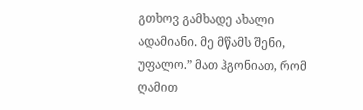გთხოვ გამხადე ახალი ადამიანი. მე მწამს შენი, უფალო.” მათ ჰგონიათ, რომ ღამით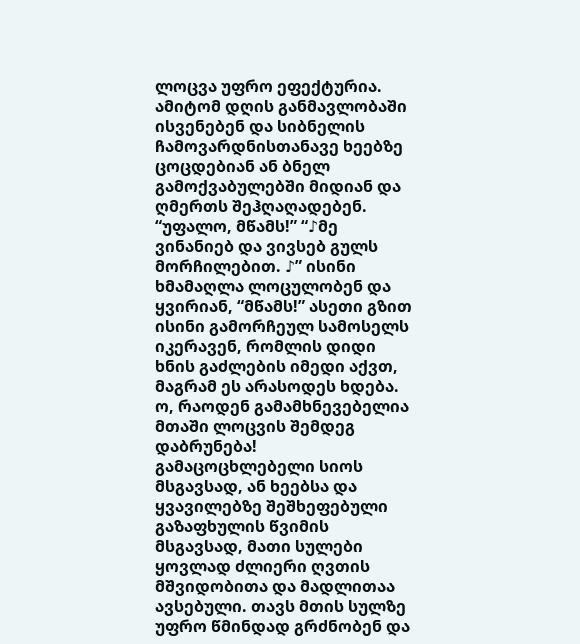ლოცვა უფრო ეფექტურია. ამიტომ დღის განმავლობაში ისვენებენ და სიბნელის ჩამოვარდნისთანავე ხეებზე ცოცდებიან ან ბნელ გამოქვაბულებში მიდიან და ღმერთს შეჰღაღადებენ. “უფალო, მწამს!” “♪მე ვინანიებ და ვივსებ გულს მორჩილებით. ♪” ისინი ხმამაღლა ლოცულობენ და ყვირიან, “მწამს!” ასეთი გზით ისინი გამორჩეულ სამოსელს იკერავენ, რომლის დიდი ხნის გაძლების იმედი აქვთ, მაგრამ ეს არასოდეს ხდება.
ო, რაოდენ გამამხნევებელია მთაში ლოცვის შემდეგ დაბრუნება! გამაცოცხლებელი სიოს მსგავსად, ან ხეებსა და ყვავილებზე შეშხეფებული გაზაფხულის წვიმის მსგავსად, მათი სულები ყოვლად ძლიერი ღვთის მშვიდობითა და მადლითაა ავსებული. თავს მთის სულზე უფრო წმინდად გრძნობენ და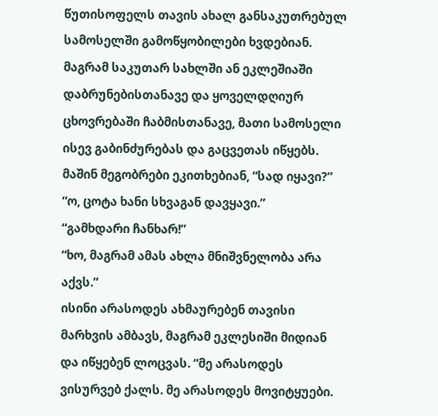წუთისოფელს თავის ახალ განსაკუთრებულ სამოსელში გამოწყობილები ხვდებიან.
მაგრამ საკუთარ სახლში ან ეკლეშიაში დაბრუნებისთანავე და ყოველდღიურ ცხოვრებაში ჩაბმისთანავე, მათი სამოსელი ისევ გაბინძურებას და გაცვეთას იწყებს.
მაშინ მეგობრები ეკითხებიან, “სად იყავი?”
“ო, ცოტა ხანი სხვაგან დავყავი.”
“გამხდარი ჩანხარ!”
“ხო, მაგრამ ამას ახლა მნიშვნელობა არა აქვს.”
ისინი არასოდეს ახმაურებენ თავისი მარხვის ამბავს, მაგრამ ეკლესიში მიდიან და იწყებენ ლოცვას. “მე არასოდეს ვისურვებ ქალს. მე არასოდეს მოვიტყუები.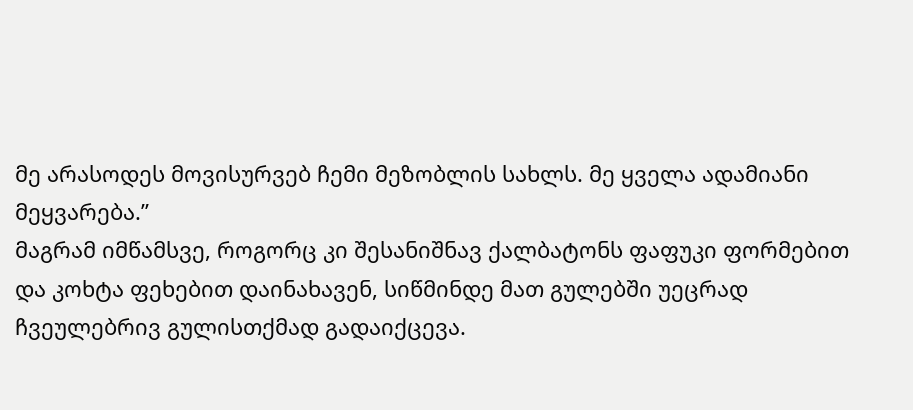მე არასოდეს მოვისურვებ ჩემი მეზობლის სახლს. მე ყველა ადამიანი მეყვარება.”
მაგრამ იმწამსვე, როგორც კი შესანიშნავ ქალბატონს ფაფუკი ფორმებით და კოხტა ფეხებით დაინახავენ, სიწმინდე მათ გულებში უეცრად ჩვეულებრივ გულისთქმად გადაიქცევა.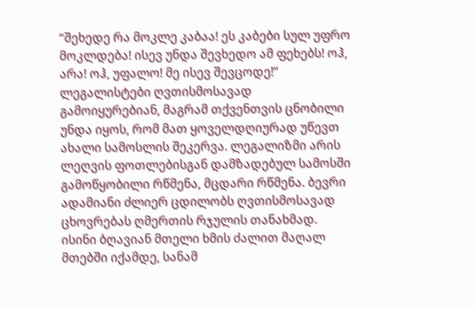“შეხედე რა მოკლე კაბაა! ეს კაბები სულ უფრო მოკლდება! ისევ უნდა შევხედო ამ ფეხებს! ოჰ, არა! ოჰ, უფალო! მე ისევ შევცოდე!”
ლეგალისტები ღვთისმოსავად გამოიყურებიან, მაგრამ თქვენთვის ცნობილი უნდა იყოს, რომ მათ ყოველდღიურად უწევთ ახალი სამოსლის შეკერვა. ლეგალიზმი არის ლეღვის ფოთლებისგან დამზადებულ სამოსში გამოწყობილი რწმენა, მცდარი რწმენა. ბევრი ადამიანი ძლიერ ცდილობს ღვთისმოსავად ცხოვრებას ღმერთის რჯულის თანახმად. ისინი ბღავიან მთელი ხმის ძალით მაღალ მთებში იქამდე, სანამ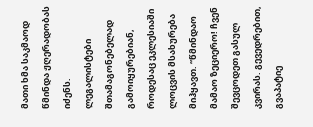მათი ხმა საკმაოდ წმინდა ჟღერადობას იძენს.
ლეგალისტები შთამაგონებელად გამოიყურებიან, როდესაც ეკლესიაში ლოცვის მსახურება მიჰყავთ. “წმინდაო მამაო ზეციერო! ჩვენ შევცოდეთ გასულ კვირას. გევედრებით, გვაპატიე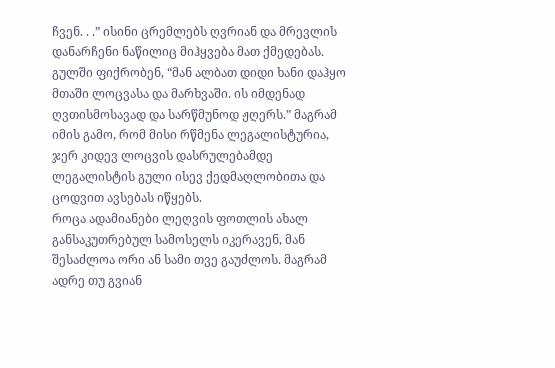ჩვენ. . .” ისინი ცრემლებს ღვრიან და მრევლის დანარჩენი ნაწილიც მიჰყვება მათ ქმედებას. გულში ფიქრობენ, “მან ალბათ დიდი ხანი დაჰყო მთაში ლოცვასა და მარხვაში. ის იმდენად ღვთისმოსავად და სარწმუნოდ ჟღერს.” მაგრამ იმის გამო, რომ მისი რწმენა ლეგალისტურია, ჯერ კიდევ ლოცვის დასრულებამდე ლეგალისტის გული ისევ ქედმაღლობითა და ცოდვით ავსებას იწყებს.
როცა ადამიანები ლეღვის ფოთლის ახალ განსაკუთრებულ სამოსელს იკერავენ, მან შესაძლოა ორი ან სამი თვე გაუძლოს. მაგრამ ადრე თუ გვიან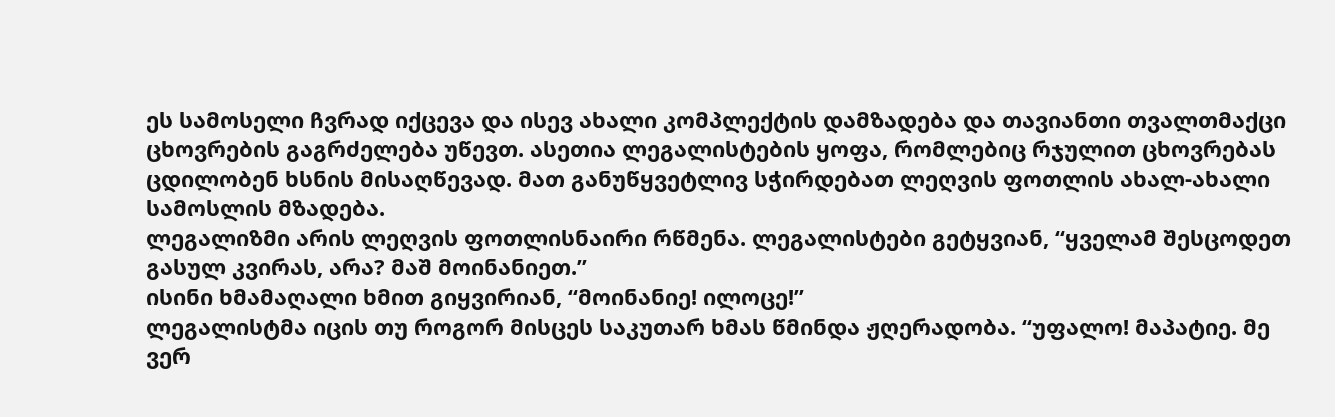ეს სამოსელი ჩვრად იქცევა და ისევ ახალი კომპლექტის დამზადება და თავიანთი თვალთმაქცი ცხოვრების გაგრძელება უწევთ. ასეთია ლეგალისტების ყოფა, რომლებიც რჯულით ცხოვრებას ცდილობენ ხსნის მისაღწევად. მათ განუწყვეტლივ სჭირდებათ ლეღვის ფოთლის ახალ-ახალი სამოსლის მზადება.
ლეგალიზმი არის ლეღვის ფოთლისნაირი რწმენა. ლეგალისტები გეტყვიან, “ყველამ შესცოდეთ გასულ კვირას, არა? მაშ მოინანიეთ.”
ისინი ხმამაღალი ხმით გიყვირიან, “მოინანიე! ილოცე!”
ლეგალისტმა იცის თუ როგორ მისცეს საკუთარ ხმას წმინდა ჟღერადობა. “უფალო! მაპატიე. მე ვერ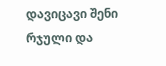დავიცავი შენი რჯული და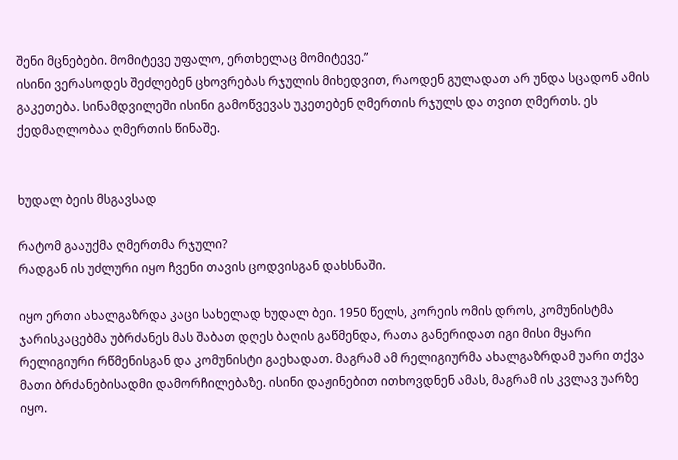შენი მცნებები. მომიტევე უფალო, ერთხელაც მომიტევე.”
ისინი ვერასოდეს შეძლებენ ცხოვრებას რჯულის მიხედვით, რაოდენ გულადათ არ უნდა სცადონ ამის გაკეთება. სინამდვილეში ისინი გამოწვევას უკეთებენ ღმერთის რჯულს და თვით ღმერთს. ეს ქედმაღლობაა ღმერთის წინაშე.


ხუდალ ბეის მსგავსად

რატომ გააუქმა ღმერთმა რჯული?
რადგან ის უძლური იყო ჩვენი თავის ცოდვისგან დახსნაში.

იყო ერთი ახალგაზრდა კაცი სახელად ხუდალ ბეი. 1950 წელს, კორეის ომის დროს, კომუნისტმა ჯარისკაცებმა უბრძანეს მას შაბათ დღეს ბაღის გაწმენდა, რათა განერიდათ იგი მისი მყარი რელიგიური რწმენისგან და კომუნისტი გაეხადათ. მაგრამ ამ რელიგიურმა ახალგაზრდამ უარი თქვა მათი ბრძანებისადმი დამორჩილებაზე. ისინი დაჟინებით ითხოვდნენ ამას, მაგრამ ის კვლავ უარზე იყო.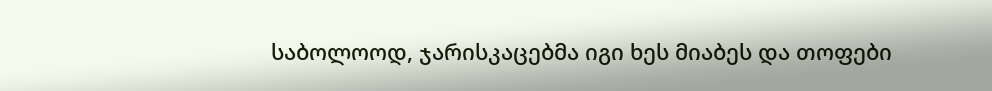საბოლოოდ, ჯარისკაცებმა იგი ხეს მიაბეს და თოფები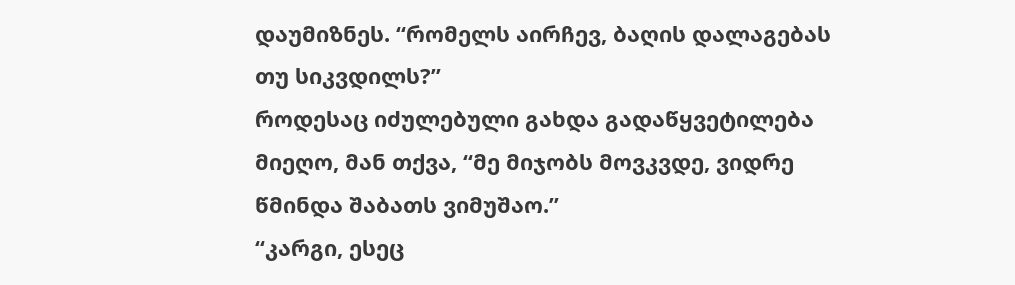დაუმიზნეს. “რომელს აირჩევ, ბაღის დალაგებას თუ სიკვდილს?”
როდესაც იძულებული გახდა გადაწყვეტილება მიეღო, მან თქვა, “მე მიჯობს მოვკვდე, ვიდრე წმინდა შაბათს ვიმუშაო.”
“კარგი, ესეც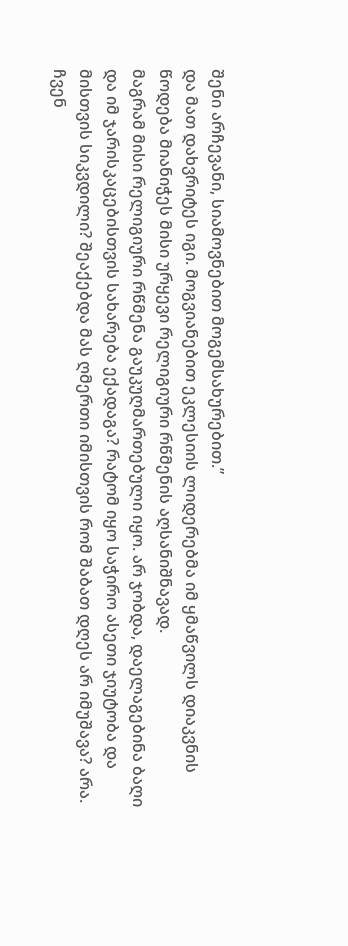შენი არჩევანი, სიამოვნებით მოგემსახურებით.”
და მათ დახვრიტეს იგი. მოგვიანებით ეკლესიის ლიდერებმა იმ ყმაწვილს დიაკვნის წოდება მიანიჭეს მისი ურყევი რელიგიური რწმენის აღსანიშნავად.
მაგრამ მისი რელიგიური რწმენა გაუკუღმართებული იყო. არ ჯობდა, დაელაგებინა ბაღი და იმ ჯარისკაცებისთვის სახარება ექადაგა? რატომ იყო საჭირო ასეთი ჯიუტობა და მისთვის სიკვდილი? შეაქებდა მას ღმერთი იმისთვის რომ შაბათ დღეს არ იმუშავა? არა.
ჩვენ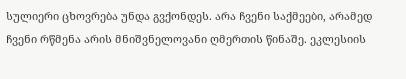სულიერი ცხოვრება უნდა გვქონდეს. არა ჩვენი საქმეები, არამედ ჩვენი რწმენა არის მნიშვნელოვანი ღმერთის წინაშე. ეკლესიის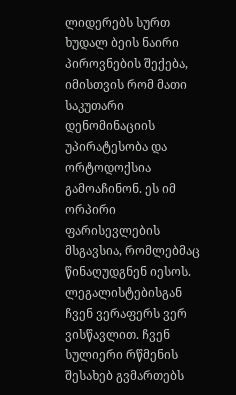ლიდერებს სურთ ხუდალ ბეის ნაირი პიროვნების შექება, იმისთვის რომ მათი საკუთარი დენომინაციის უპირატესობა და ორტოდოქსია გამოაჩინონ. ეს იმ ორპირი ფარისევლების მსგავსია, რომლებმაც წინაღუდგნენ იესოს.
ლეგალისტებისგან ჩვენ ვერაფერს ვერ ვისწავლით. ჩვენ სულიერი რწმენის შესახებ გვმართებს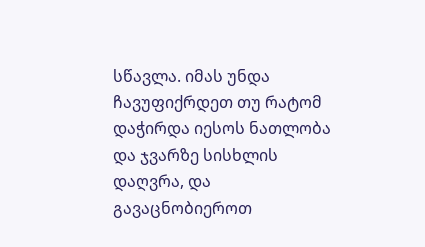სწავლა. იმას უნდა ჩავუფიქრდეთ თუ რატომ დაჭირდა იესოს ნათლობა და ჯვარზე სისხლის დაღვრა, და გავაცნობიეროთ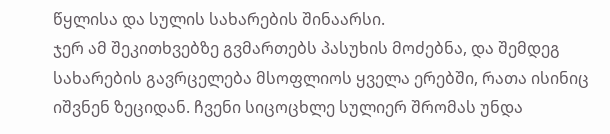წყლისა და სულის სახარების შინაარსი.
ჯერ ამ შეკითხვებზე გვმართებს პასუხის მოძებნა, და შემდეგ სახარების გავრცელება მსოფლიოს ყველა ერებში, რათა ისინიც იშვნენ ზეციდან. ჩვენი სიცოცხლე სულიერ შრომას უნდა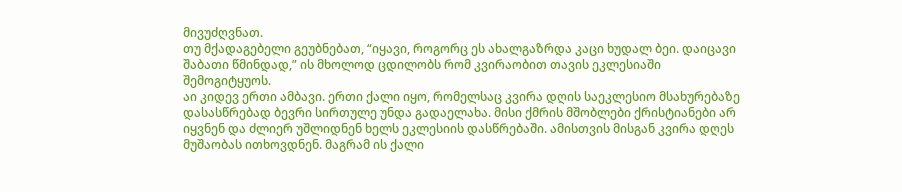მივუძღვნათ.
თუ მქადაგებელი გეუბნებათ, “იყავი, როგორც ეს ახალგაზრდა კაცი ხუდალ ბეი. დაიცავი შაბათი წმინდად,” ის მხოლოდ ცდილობს რომ კვირაობით თავის ეკლესიაში შემოგიტყუოს.
აი კიდევ ერთი ამბავი. ერთი ქალი იყო, რომელსაც კვირა დღის საეკლესიო მსახურებაზე დასასწრებად ბევრი სირთულე უნდა გადაელახა. მისი ქმრის მშობლები ქრისტიანები არ იყვნენ და ძლიერ უშლიდნენ ხელს ეკლესიის დასწრებაში. ამისთვის მისგან კვირა დღეს მუშაობას ითხოვდნენ. მაგრამ ის ქალი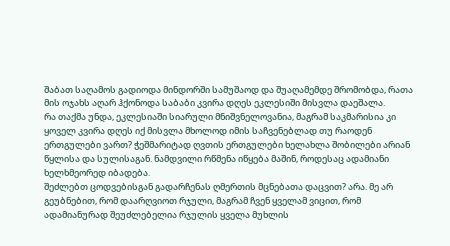შაბათ საღამოს გადიოდა მინდორში სამუშაოდ და შუაღამემდე შრომობდა, რათა მის ოჯახს აღარ ჰქონოდა საბაბი კვირა დღეს ეკლესიში მისვლა დაეშალა.
რა თაქმა უნდა, ეკლესიაში სიარული მნიშვნელოვანია, მაგრამ საკმარისია კი ყოველ კვირა დღეს იქ მისვლა მხოლოდ იმის საჩვენებლად თუ რაოდენ ერთგულები ვართ? ჭეშმარიტად ღვთის ერთგულები ხელახლა შობილები არიან წყლისა და სულისაგან. ნამდვილი რწმენა იწყება მაშინ, როდესაც ადამიანი ხელხმეორედ იბადება.
შეძლებთ ცოდვებისგან გადარჩენას ღმერთის მცნებათა დაცვით? არა. მე არ გეუბნებით, რომ დაარღვიოთ რჯული, მაგრამ ჩვენ ყველამ ვიცით, რომ ადამიანურად შეუძლებელია რჯულის ყველა მუხლის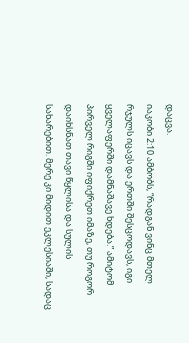დაცვა.
იაკობი 2:10 ამბობს, “რადგან ვინც მთელ რჯულს იცავს და ერთში შესცოდავს, იგი ყველაფერში დამნაშავე ხდება.” ამიტომ პირველ რიგში იფიქრეთ იმაზე, თუ როგორ დაიხსნათ თავი წყლისა და სულის სახარებით. მერე კი მიდით ეკლესიაში, სადაც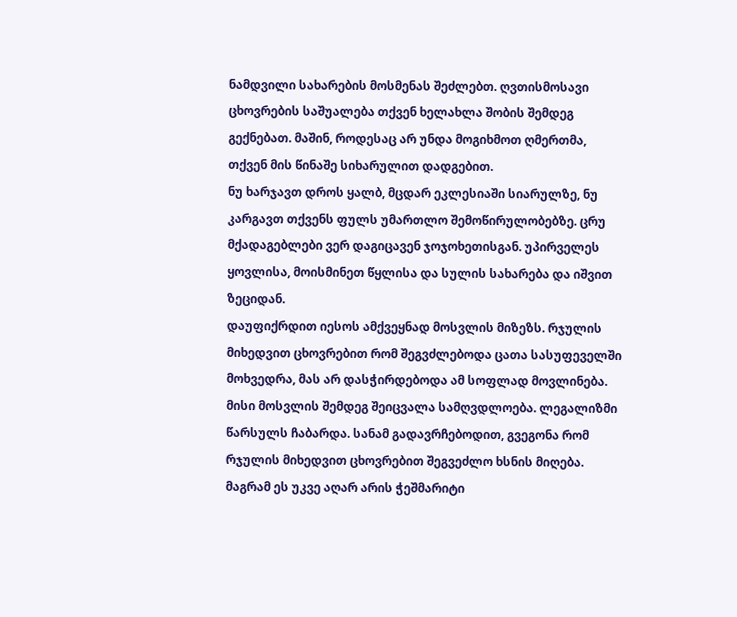ნამდვილი სახარების მოსმენას შეძლებთ. ღვთისმოსავი ცხოვრების საშუალება თქვენ ხელახლა შობის შემდეგ გექნებათ. მაშინ, როდესაც არ უნდა მოგიხმოთ ღმერთმა, თქვენ მის წინაშე სიხარულით დადგებით.
ნუ ხარჯავთ დროს ყალბ, მცდარ ეკლესიაში სიარულზე, ნუ კარგავთ თქვენს ფულს უმართლო შემოწირულობებზე. ცრუ მქადაგებლები ვერ დაგიცავენ ჯოჯოხეთისგან. უპირველეს ყოვლისა, მოისმინეთ წყლისა და სულის სახარება და იშვით ზეციდან.
დაუფიქრდით იესოს ამქვეყნად მოსვლის მიზეზს. რჯულის მიხედვით ცხოვრებით რომ შეგვძლებოდა ცათა სასუფეველში მოხვედრა, მას არ დასჭირდებოდა ამ სოფლად მოვლინება. მისი მოსვლის შემდეგ შეიცვალა სამღვდლოება. ლეგალიზმი წარსულს ჩაბარდა. სანამ გადავრჩებოდით, გვეგონა რომ რჯულის მიხედვით ცხოვრებით შეგვეძლო ხსნის მიღება. მაგრამ ეს უკვე აღარ არის ჭეშმარიტი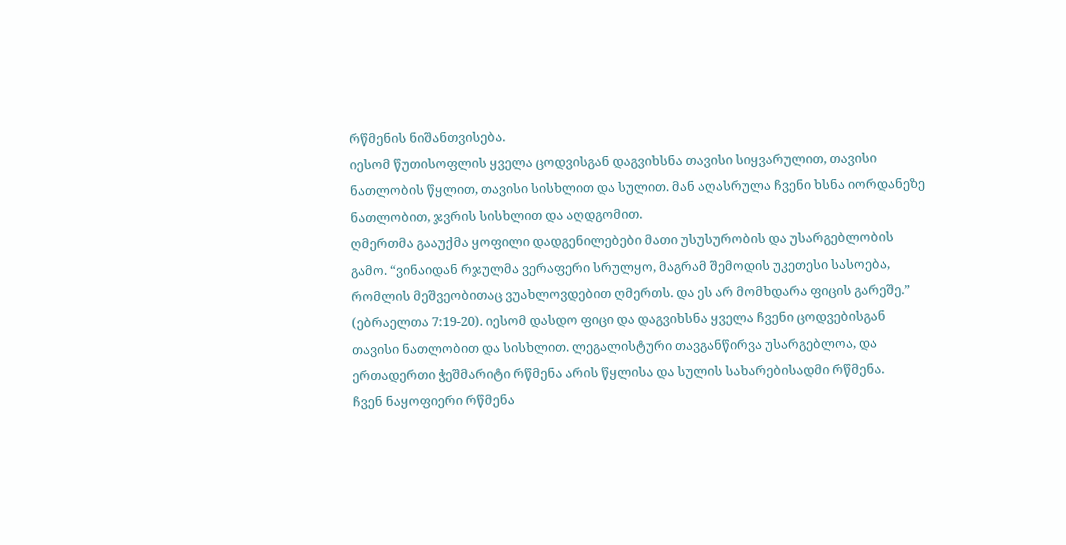რწმენის ნიშანთვისება.
იესომ წუთისოფლის ყველა ცოდვისგან დაგვიხსნა თავისი სიყვარულით, თავისი ნათლობის წყლით, თავისი სისხლით და სულით. მან აღასრულა ჩვენი ხსნა იორდანეზე ნათლობით, ჯვრის სისხლით და აღდგომით.
ღმერთმა გააუქმა ყოფილი დადგენილებები მათი უსუსურობის და უსარგებლობის გამო. “ვინაიდან რჯულმა ვერაფერი სრულყო, მაგრამ შემოდის უკეთესი სასოება, რომლის მეშვეობითაც ვუახლოვდებით ღმერთს. და ეს არ მომხდარა ფიცის გარეშე.” (ებრაელთა 7:19-20). იესომ დასდო ფიცი და დაგვიხსნა ყველა ჩვენი ცოდვებისგან თავისი ნათლობით და სისხლით. ლეგალისტური თავგანწირვა უსარგებლოა, და ერთადერთი ჭეშმარიტი რწმენა არის წყლისა და სულის სახარებისადმი რწმენა.
ჩვენ ნაყოფიერი რწმენა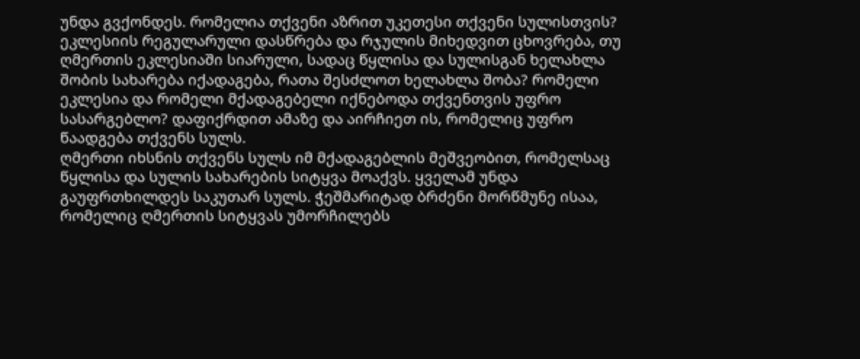უნდა გვქონდეს. რომელია თქვენი აზრით უკეთესი თქვენი სულისთვის? ეკლესიის რეგულარული დასწრება და რჯულის მიხედვით ცხოვრება, თუ ღმერთის ეკლესიაში სიარული, სადაც წყლისა და სულისგან ხელახლა შობის სახარება იქადაგება, რათა შესძლოთ ხელახლა შობა? რომელი ეკლესია და რომელი მქადაგებელი იქნებოდა თქვენთვის უფრო სასარგებლო? დაფიქრდით ამაზე და აირჩიეთ ის, რომელიც უფრო წაადგება თქვენს სულს.
ღმერთი იხსნის თქვენს სულს იმ მქადაგებლის მეშვეობით, რომელსაც წყლისა და სულის სახარების სიტყვა მოაქვს. ყველამ უნდა გაუფრთხილდეს საკუთარ სულს. ჭეშმარიტად ბრძენი მორწმუნე ისაა, რომელიც ღმერთის სიტყვას უმორჩილებს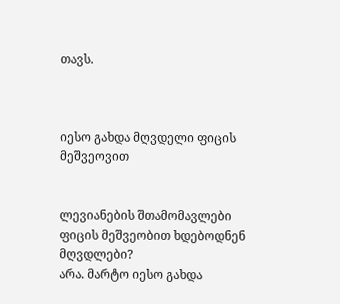თავს.



იესო გახდა მღვდელი ფიცის მეშვეოვით


ლევიანების შთამომავლები ფიცის მეშვეობით ხდებოდნენ მღვდლები?
არა. მარტო იესო გახდა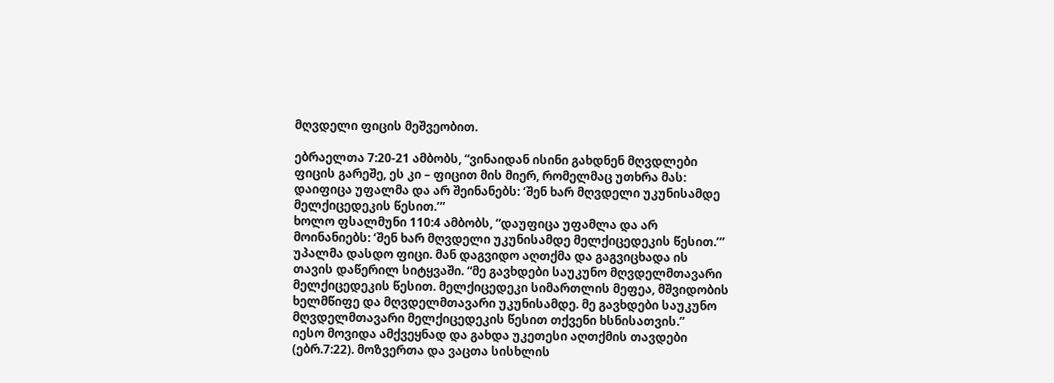მღვდელი ფიცის მეშვეობით.

ებრაელთა 7:20-21 ამბობს, “ვინაიდან ისინი გახდნენ მღვდლები ფიცის გარეშე, ეს კი – ფიცით მის მიერ, რომელმაც უთხრა მას: დაიფიცა უფალმა და არ შეინანებს: ‘შენ ხარ მღვდელი უკუნისამდე მელქიცედეკის წესით.’”
ხოლო ფსალმუნი 110:4 ამბობს, “დაუფიცა უფამლა და არ მოინანიებს: ‘შენ ხარ მღვდელი უკუნისამდე მელქიცედეკის წესით.’” უპალმა დასდო ფიცი. მან დაგვიდო აღთქმა და გაგვიცხადა ის თავის დაწერილ სიტყვაში. “მე გავხდები საუკუნო მღვდელმთავარი მელქიცედეკის წესით. მელქიცედეკი სიმართლის მეფეა, მშვიდობის ხელმწიფე და მღვდელმთავარი უკუნისამდე. მე გავხდები საუკუნო მღვდელმთავარი მელქიცედეკის წესით თქვენი ხსნისათვის.”
იესო მოვიდა ამქვეყნად და გახდა უკეთესი აღთქმის თავდები (ებრ.7:22). მოზვერთა და ვაცთა სისხლის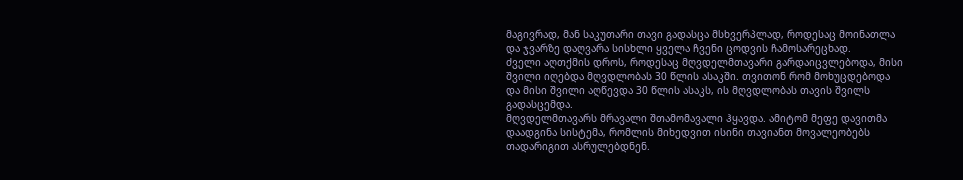მაგივრად, მან საკუთარი თავი გადასცა მსხვერპლად, როდესაც მოინათლა და ჯვარზე დაღვარა სისხლი ყველა ჩვენი ცოდვის ჩამოსარეცხად.
ძველი აღთქმის დროს, როდესაც მღვდელმთავარი გარდაიცვლებოდა, მისი შვილი იღებდა მღვდლობას 30 წლის ასაკში. თვითონ რომ მოხუცდებოდა და მისი შვილი აღწევდა 30 წლის ასაკს, ის მღვდლობას თავის შვილს გადასცემდა.
მღვდელმთავარს მრავალი შთამომავალი ჰყავდა. ამიტომ მეფე დავითმა დაადგინა სისტემა, რომლის მიხედვით ისინი თავიანთ მოვალეობებს თადარიგით ასრულებდნენ.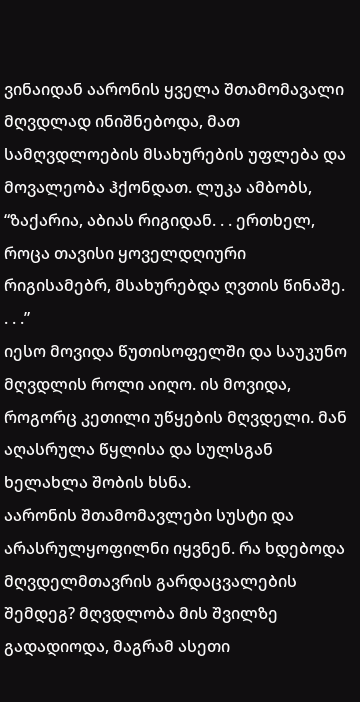ვინაიდან აარონის ყველა შთამომავალი მღვდლად ინიშნებოდა, მათ სამღვდლოების მსახურების უფლება და მოვალეობა ჰქონდათ. ლუკა ამბობს, “ზაქარია, აბიას რიგიდან. . . ერთხელ, როცა თავისი ყოველდღიური რიგისამებრ, მსახურებდა ღვთის წინაშე. . . .”
იესო მოვიდა წუთისოფელში და საუკუნო მღვდლის როლი აიღო. ის მოვიდა, როგორც კეთილი უწყების მღვდელი. მან აღასრულა წყლისა და სულსგან ხელახლა შობის ხსნა.
აარონის შთამომავლები სუსტი და არასრულყოფილნი იყვნენ. რა ხდებოდა მღვდელმთავრის გარდაცვალების შემდეგ? მღვდლობა მის შვილზე გადადიოდა, მაგრამ ასეთი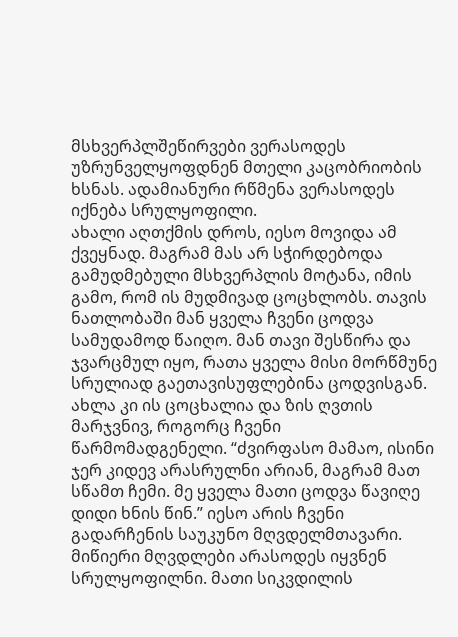მსხვერპლშეწირვები ვერასოდეს უზრუნველყოფდნენ მთელი კაცობრიობის ხსნას. ადამიანური რწმენა ვერასოდეს იქნება სრულყოფილი.
ახალი აღთქმის დროს, იესო მოვიდა ამ ქვეყნად. მაგრამ მას არ სჭირდებოდა გამუდმებული მსხვერპლის მოტანა, იმის გამო, რომ ის მუდმივად ცოცხლობს. თავის ნათლობაში მან ყველა ჩვენი ცოდვა სამუდამოდ წაიღო. მან თავი შესწირა და ჯვარცმულ იყო, რათა ყველა მისი მორწმუნე სრულიად გაეთავისუფლებინა ცოდვისგან.
ახლა კი ის ცოცხალია და ზის ღვთის მარჯვნივ, როგორც ჩვენი წარმომადგენელი. “ძვირფასო მამაო, ისინი ჯერ კიდევ არასრულნი არიან, მაგრამ მათ სწამთ ჩემი. მე ყველა მათი ცოდვა წავიღე დიდი ხნის წინ.” იესო არის ჩვენი გადარჩენის საუკუნო მღვდელმთავარი.
მიწიერი მღვდლები არასოდეს იყვნენ სრულყოფილნი. მათი სიკვდილის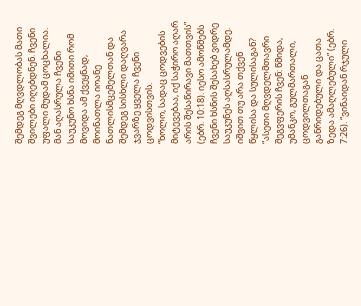შემდეგ მღვდლობას მათი შვილები იღებდნენ. ჩვენი უფალი მუდამ ცოცხალია. მან აღასრულა ჩვენი საუკუნო ხსნა იმითი რომ მოვიდა ამ ქვეყნად, მოინათლა იოანე ნათლისმცემელთან და შემდეგ სისხლი დაღვარა ჯვარზე ყველა ჩვენი ცოდვისთვის.
“ხოლო, სადაც ცოდვების მიტევებაა, იქ საჭირო აღარ არის შესაწირავი მათთვის” (ებრ. 10:18). იესო ამოწმებს ჩვენი ხსნის შესახებ ვიდრე საუკუნეს აღსასრულამდე. იშვით თუ არა თქვენ წყლისა და სულისაგან?
“ასეთი მღვდელმთავრი შეგვფერის ჩვენ: წმიდა, უმანკო, გულმართალი, ცოდვილთაგან განრიდებული და ცათა ზედა ამაღლებული” (ებრ. 7:26). “ვინაიდან რჯული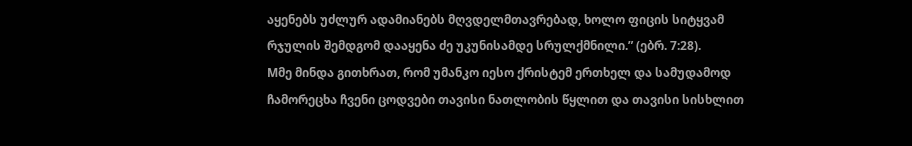აყენებს უძლურ ადამიანებს მღვდელმთავრებად, ხოლო ფიცის სიტყვამ რჯულის შემდგომ დააყენა ძე უკუნისამდე სრულქმნილი.” (ებრ. 7:28).
Mმე მინდა გითხრათ, რომ უმანკო იესო ქრისტემ ერთხელ და სამუდამოდ ჩამორეცხა ჩვენი ცოდვები თავისი ნათლობის წყლით და თავისი სისხლით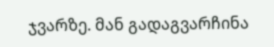ჯვარზე. მან გადაგვარჩინა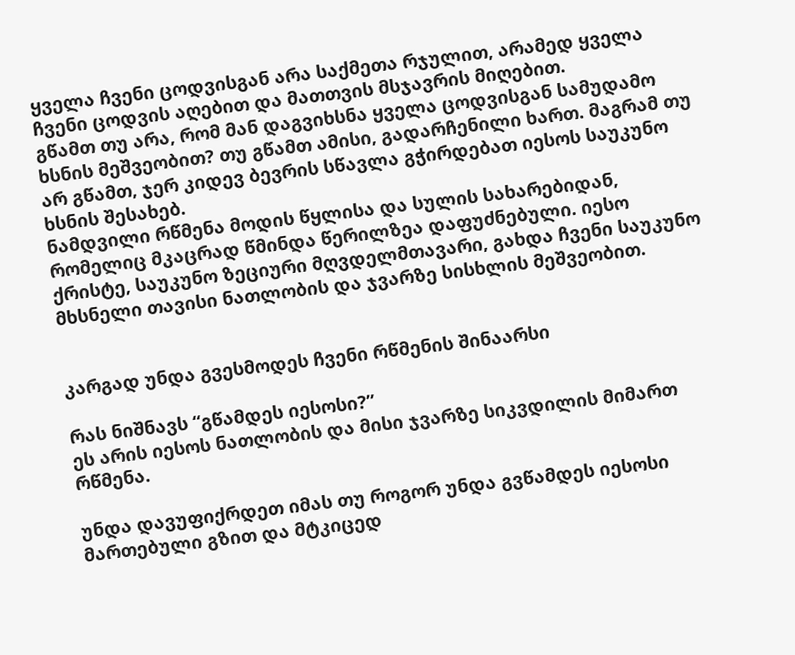ყველა ჩვენი ცოდვისგან არა საქმეთა რჯულით, არამედ ყველა ჩვენი ცოდვის აღებით და მათთვის მსჯავრის მიღებით.
გწამთ თუ არა, რომ მან დაგვიხსნა ყველა ცოდვისგან სამუდამო ხსნის მეშვეობით? თუ გწამთ ამისი, გადარჩენილი ხართ. მაგრამ თუ არ გწამთ, ჯერ კიდევ ბევრის სწავლა გჭირდებათ იესოს საუკუნო ხსნის შესახებ.
ნამდვილი რწმენა მოდის წყლისა და სულის სახარებიდან, რომელიც მკაცრად წმინდა წერილზეა დაფუძნებული. იესო ქრისტე, საუკუნო ზეციური მღვდელმთავარი, გახდა ჩვენი საუკუნო მხსნელი თავისი ნათლობის და ჯვარზე სისხლის მეშვეობით.


კარგად უნდა გვესმოდეს ჩვენი რწმენის შინაარსი

რას ნიშნავს “გწამდეს იესოსი?”
ეს არის იესოს ნათლობის და მისი ჯვარზე სიკვდილის მიმართ რწმენა.

უნდა დავუფიქრდეთ იმას თუ როგორ უნდა გვწამდეს იესოსი მართებული გზით და მტკიცედ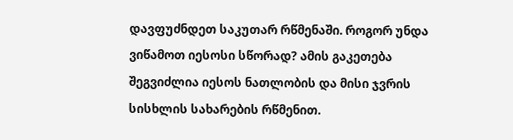დავფუძნდეთ საკუთარ რწმენაში. როგორ უნდა ვიწამოთ იესოსი სწორად? ამის გაკეთება შეგვიძლია იესოს ნათლობის და მისი ჯვრის სისხლის სახარების რწმენით.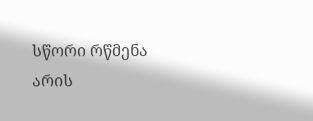სწორი რწმენა არის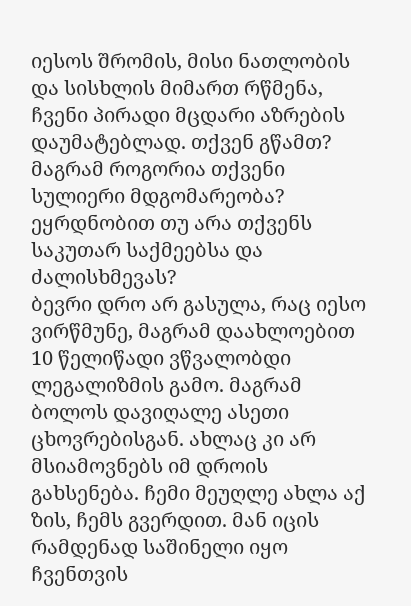იესოს შრომის, მისი ნათლობის და სისხლის მიმართ რწმენა, ჩვენი პირადი მცდარი აზრების დაუმატებლად. თქვენ გწამთ? მაგრამ როგორია თქვენი სულიერი მდგომარეობა? ეყრდნობით თუ არა თქვენს საკუთარ საქმეებსა და ძალისხმევას?
ბევრი დრო არ გასულა, რაც იესო ვირწმუნე, მაგრამ დაახლოებით 10 წელიწადი ვწვალობდი ლეგალიზმის გამო. მაგრამ ბოლოს დავიღალე ასეთი ცხოვრებისგან. ახლაც კი არ მსიამოვნებს იმ დროის გახსენება. ჩემი მეუღლე ახლა აქ ზის, ჩემს გვერდით. მან იცის რამდენად საშინელი იყო ჩვენთვის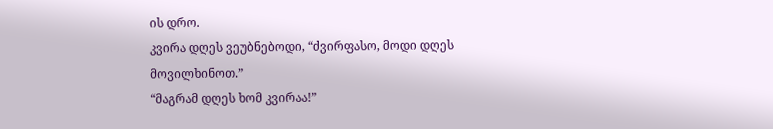ის დრო.
კვირა დღეს ვეუბნებოდი, “ძვირფასო, მოდი დღეს მოვილხინოთ.”
“მაგრამ დღეს ხომ კვირაა!”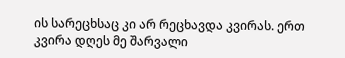ის სარეცხსაც კი არ რეცხავდა კვირას. ერთ კვირა დღეს მე შარვალი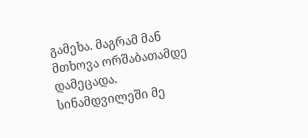გამეხა. მაგრამ მან მთხოვა ორშაბათამდე დამეცადა. სინამდვილეში მე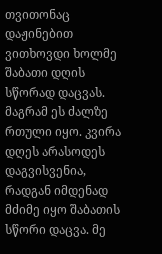თვითონაც დაჟინებით ვითხოვდი ხოლმე შაბათი დღის სწორად დაცვას. მაგრამ ეს ძალზე რთული იყო. კვირა დღეს არასოდეს დაგვისვენია, რადგან იმდენად მძიმე იყო შაბათის სწორი დაცვა. მე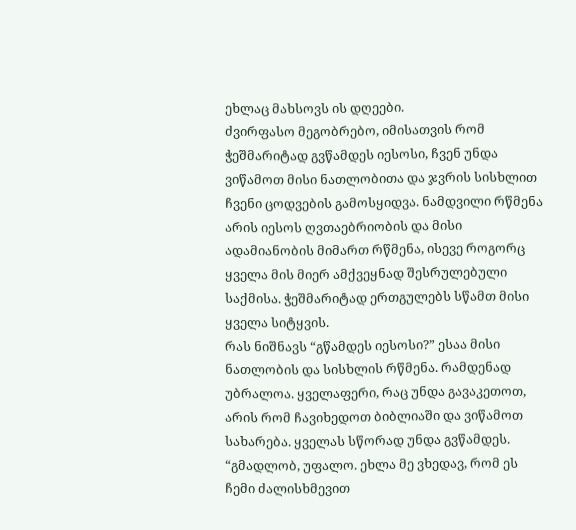ეხლაც მახსოვს ის დღეები.
ძვირფასო მეგობრებო, იმისათვის რომ ჭეშმარიტად გვწამდეს იესოსი, ჩვენ უნდა ვიწამოთ მისი ნათლობითა და ჯვრის სისხლით ჩვენი ცოდვების გამოსყიდვა. ნამდვილი რწმენა არის იესოს ღვთაებრიობის და მისი ადამიანობის მიმართ რწმენა, ისევე როგორც ყველა მის მიერ ამქვეყნად შესრულებული საქმისა. ჭეშმარიტად ერთგულებს სწამთ მისი ყველა სიტყვის.
რას ნიშნავს “გწამდეს იესოსი?” ესაა მისი ნათლობის და სისხლის რწმენა. რამდენად უბრალოა. ყველაფერი, რაც უნდა გავაკეთოთ, არის რომ ჩავიხედოთ ბიბლიაში და ვიწამოთ სახარება. ყველას სწორად უნდა გვწამდეს.
“გმადლობ, უფალო. ეხლა მე ვხედავ, რომ ეს ჩემი ძალისხმევით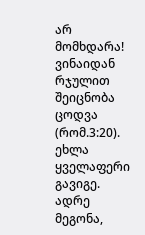არ მომხდარა! ვინაიდან რჯულით შეიცნობა ცოდვა (რომ.3:20). ეხლა ყველაფერი გავიგე. ადრე მეგონა,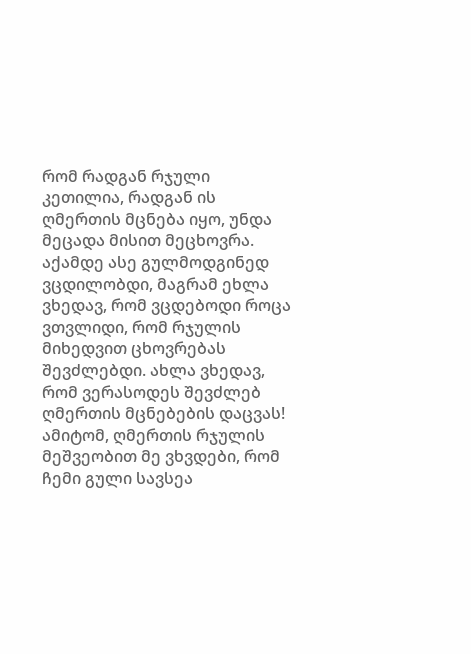რომ რადგან რჯული კეთილია, რადგან ის ღმერთის მცნება იყო, უნდა მეცადა მისით მეცხოვრა. აქამდე ასე გულმოდგინედ ვცდილობდი, მაგრამ ეხლა ვხედავ, რომ ვცდებოდი როცა ვთვლიდი, რომ რჯულის მიხედვით ცხოვრებას შევძლებდი. ახლა ვხედავ, რომ ვერასოდეს შევძლებ ღმერთის მცნებების დაცვას! ამიტომ, ღმერთის რჯულის მეშვეობით მე ვხვდები, რომ ჩემი გული სავსეა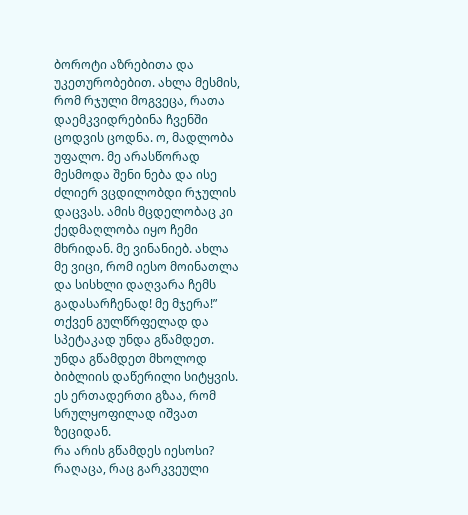ბოროტი აზრებითა და უკეთურობებით. ახლა მესმის, რომ რჯული მოგვეცა, რათა დაემკვიდრებინა ჩვენში ცოდვის ცოდნა. ო, მადლობა უფალო. მე არასწორად მესმოდა შენი ნება და ისე ძლიერ ვცდილობდი რჯულის დაცვას. ამის მცდელობაც კი ქედმაღლობა იყო ჩემი მხრიდან. მე ვინანიებ. ახლა მე ვიცი, რომ იესო მოინათლა და სისხლი დაღვარა ჩემს გადასარჩენად! მე მჯერა!”
თქვენ გულწრფელად და სპეტაკად უნდა გწამდეთ. უნდა გწამდეთ მხოლოდ ბიბლიის დაწერილი სიტყვის. ეს ერთადერთი გზაა, რომ სრულყოფილად იშვათ ზეციდან.
რა არის გწამდეს იესოსი? რაღაცა, რაც გარკვეული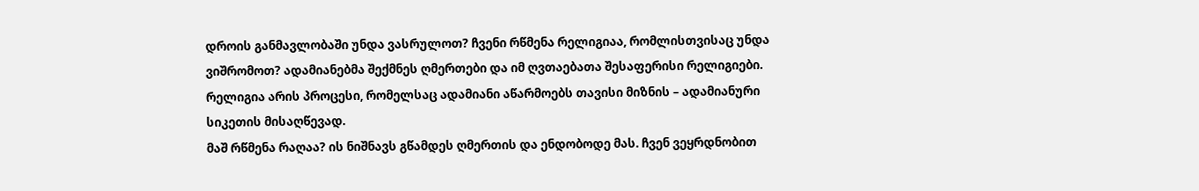დროის განმავლობაში უნდა ვასრულოთ? ჩვენი რწმენა რელიგიაა, რომლისთვისაც უნდა ვიშრომოთ? ადამიანებმა შექმნეს ღმერთები და იმ ღვთაებათა შესაფერისი რელიგიები. რელიგია არის პროცესი, რომელსაც ადამიანი აწარმოებს თავისი მიზნის – ადამიანური სიკეთის მისაღწევად.
მაშ რწმენა რაღაა? ის ნიშნავს გწამდეს ღმერთის და ენდობოდე მას. ჩვენ ვეყრდნობით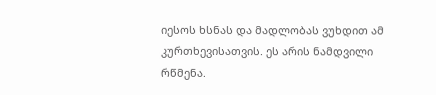იესოს ხსნას და მადლობას ვუხდით ამ კურთხევისათვის. ეს არის ნამდვილი რწმენა.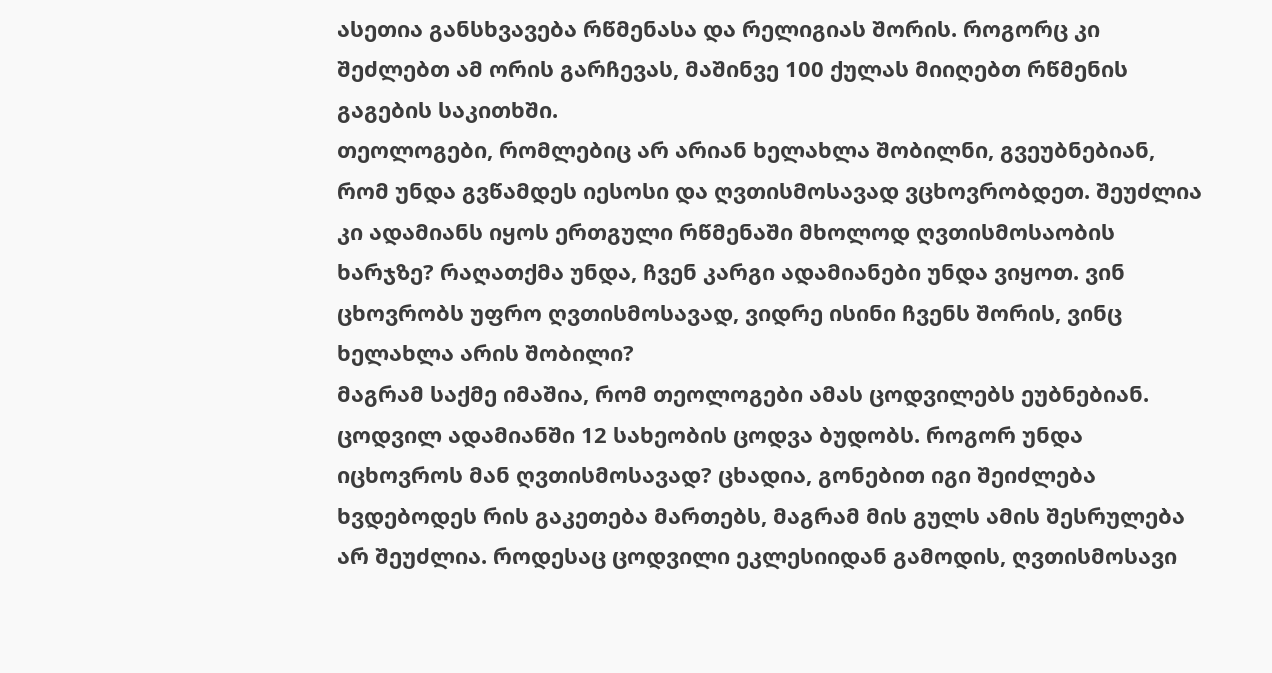ასეთია განსხვავება რწმენასა და რელიგიას შორის. როგორც კი შეძლებთ ამ ორის გარჩევას, მაშინვე 100 ქულას მიიღებთ რწმენის გაგების საკითხში.
თეოლოგები, რომლებიც არ არიან ხელახლა შობილნი, გვეუბნებიან, რომ უნდა გვწამდეს იესოსი და ღვთისმოსავად ვცხოვრობდეთ. შეუძლია კი ადამიანს იყოს ერთგული რწმენაში მხოლოდ ღვთისმოსაობის ხარჯზე? რაღათქმა უნდა, ჩვენ კარგი ადამიანები უნდა ვიყოთ. ვინ ცხოვრობს უფრო ღვთისმოსავად, ვიდრე ისინი ჩვენს შორის, ვინც ხელახლა არის შობილი?
მაგრამ საქმე იმაშია, რომ თეოლოგები ამას ცოდვილებს ეუბნებიან. ცოდვილ ადამიანში 12 სახეობის ცოდვა ბუდობს. როგორ უნდა იცხოვროს მან ღვთისმოსავად? ცხადია, გონებით იგი შეიძლება ხვდებოდეს რის გაკეთება მართებს, მაგრამ მის გულს ამის შესრულება არ შეუძლია. როდესაც ცოდვილი ეკლესიიდან გამოდის, ღვთისმოსავი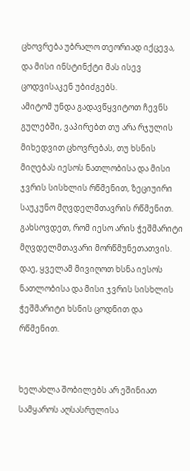ცხოვრება უბრალო თეორიად იქცევა, და მისი ინსტინქტი მას ისევ ცოდვისაკენ უბიძგებს.
ამიტომ უნდა გადავწყვიტოთ ჩევნს გულებში, ვაპირებთ თუ არა რჯულის მიხედვით ცხოვრებას, თუ ხსნის მიღებას იესოს ნათლობისა და მისი ჯვრის სისხლის რწმენით, ზეციუირი საუკუნო მღვდელმთავრის რწმენით.
გახსოვდეთ, რომ იესო არის ჭეშმარიტი მღვდელმთავარი მორწმუნეთათვის. დაე, ყველამ მივიღოთ ხსნა იესოს ნათლობისა და მისი ჯვრის სისხლის ჭეშმარიტი ხსნის ცოდნით და რწმენით.


ხელახლა შობილებს არ ეშინიათ სამყაროს აღსასრულისა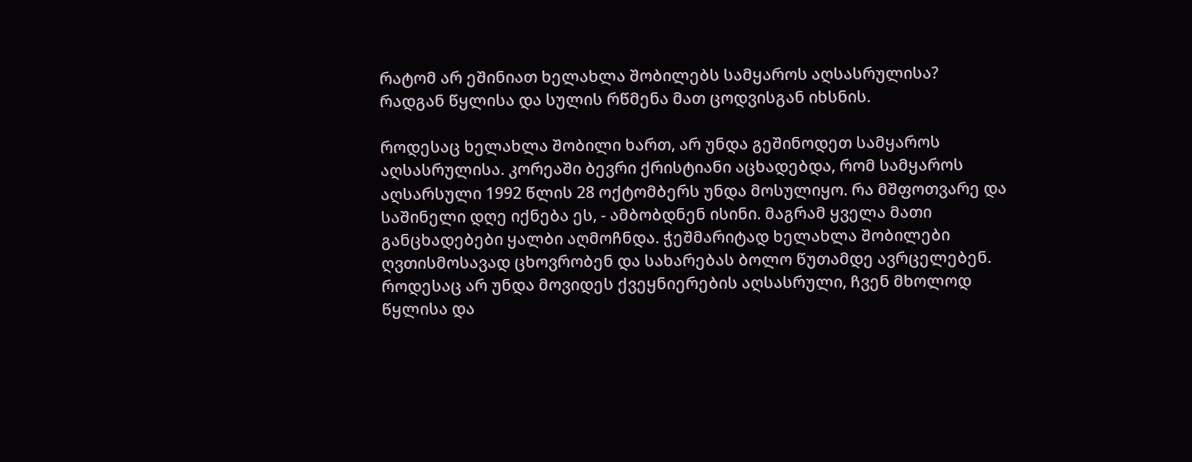რატომ არ ეშინიათ ხელახლა შობილებს სამყაროს აღსასრულისა?
რადგან წყლისა და სულის რწმენა მათ ცოდვისგან იხსნის.

როდესაც ხელახლა შობილი ხართ, არ უნდა გეშინოდეთ სამყაროს აღსასრულისა. კორეაში ბევრი ქრისტიანი აცხადებდა, რომ სამყაროს აღსარსული 1992 წლის 28 ოქტომბერს უნდა მოსულიყო. რა მშფოთვარე და საშინელი დღე იქნება ეს, - ამბობდნენ ისინი. მაგრამ ყველა მათი განცხადებები ყალბი აღმოჩნდა. ჭეშმარიტად ხელახლა შობილები ღვთისმოსავად ცხოვრობენ და სახარებას ბოლო წუთამდე ავრცელებენ. როდესაც არ უნდა მოვიდეს ქვეყნიერების აღსასრული, ჩვენ მხოლოდ წყლისა და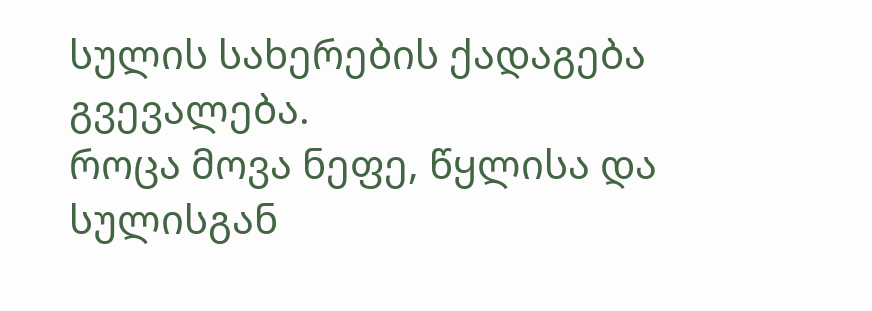სულის სახერების ქადაგება გვევალება.
როცა მოვა ნეფე, წყლისა და სულისგან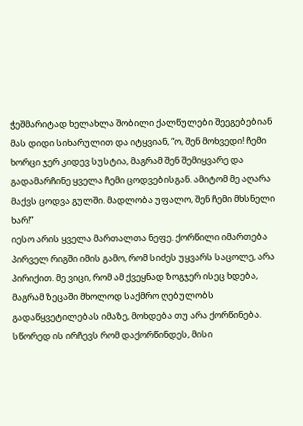ჭეშმარიტად ხელახლა შობილი ქალწულები შეეგებებიან მას დიდი სიხარულით და იტყვიან, “ო, შენ მოხვედი! ჩემი ხორცი ჯერ კიდევ სუსტია, მაგრამ შენ შემიყვარე და გადამარჩინე ყველა ჩემი ცოდვებისგან. ამიტომ მე აღარა მაქვს ცოდვა გულში. მადლობა უფალო, შენ ჩემი მხსნელი ხარ!”
იესო არის ყველა მართალთა ნეფე. ქორწილი იმართება პირველ რიგში იმის გამო, რომ სიძეს უყვარს საცოლე, არა პირიქით. მე ვიცი, რომ ამ ქვეყნად ზოგჯერ ისეც ხდება, მაგრამ ზეცაში მხოლოდ საქმრო ღებულობს გადაწყვეტილებას იმაზე, მოხდება თუ არა ქორწინება. სწორედ ის ირჩევს რომ დაქორწინდეს, მისი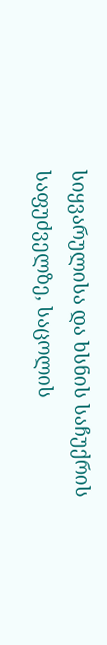სიყვარულისა და ხსნის საჩუქრის საფუძველზე, საცოლის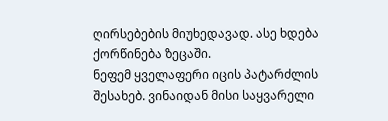ღირსებების მიუხედავად. ასე ხდება ქორწინება ზეცაში.
ნეფემ ყველაფერი იცის პატარძლის შესახებ. ვინაიდან მისი საყვარელი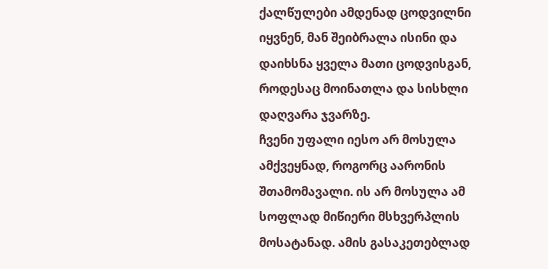ქალწულები ამდენად ცოდვილნი იყვნენ, მან შეიბრალა ისინი და დაიხსნა ყველა მათი ცოდვისგან, როდესაც მოინათლა და სისხლი დაღვარა ჯვარზე.
ჩვენი უფალი იესო არ მოსულა ამქვეყნად, როგორც აარონის შთამომავალი. ის არ მოსულა ამ სოფლად მიწიერი მსხვერპლის მოსატანად. ამის გასაკეთებლად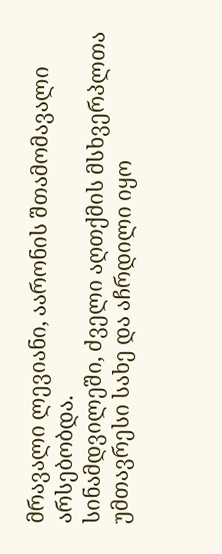მრავალი ლევიანი, აარონის შთამომავალი არსებობდა.
სინამდვილეში, ძველი აღთქმის მსხვერპლთა უმთავრესი სახე და აჩრდილი იყო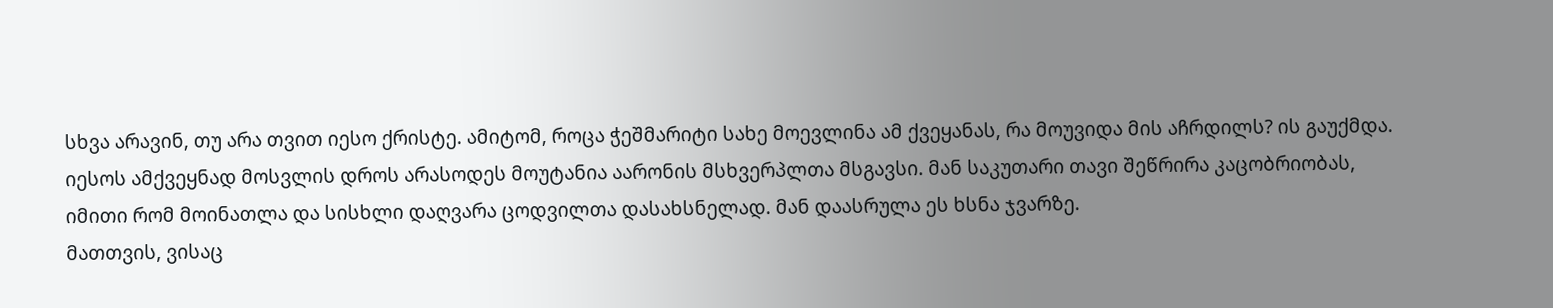სხვა არავინ, თუ არა თვით იესო ქრისტე. ამიტომ, როცა ჭეშმარიტი სახე მოევლინა ამ ქვეყანას, რა მოუვიდა მის აჩრდილს? ის გაუქმდა.
იესოს ამქვეყნად მოსვლის დროს არასოდეს მოუტანია აარონის მსხვერპლთა მსგავსი. მან საკუთარი თავი შეწრირა კაცობრიობას, იმითი რომ მოინათლა და სისხლი დაღვარა ცოდვილთა დასახსნელად. მან დაასრულა ეს ხსნა ჯვარზე.
მათთვის, ვისაც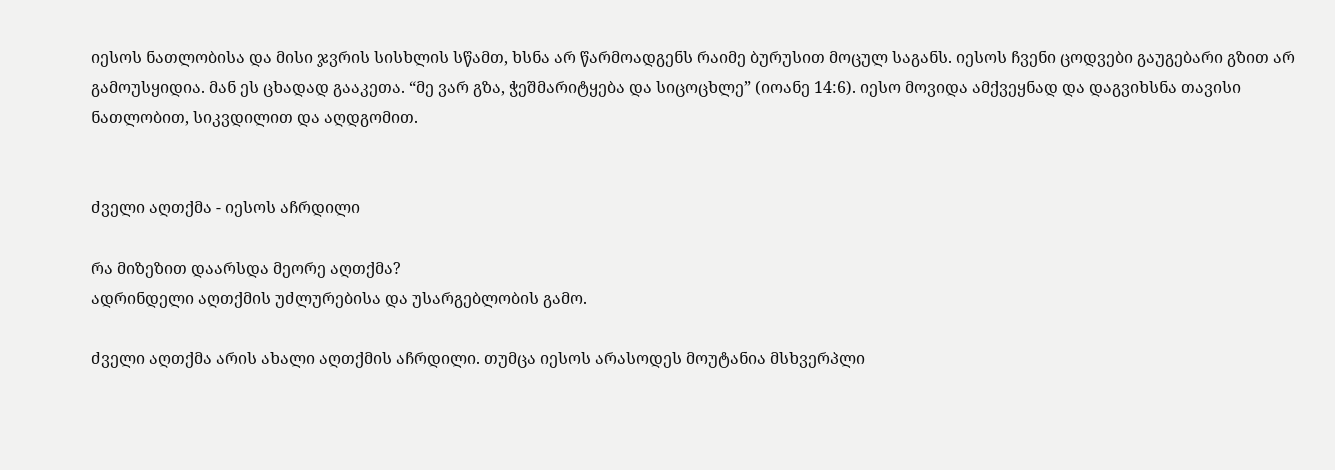იესოს ნათლობისა და მისი ჯვრის სისხლის სწამთ, ხსნა არ წარმოადგენს რაიმე ბურუსით მოცულ საგანს. იესოს ჩვენი ცოდვები გაუგებარი გზით არ გამოუსყიდია. მან ეს ცხადად გააკეთა. “მე ვარ გზა, ჭეშმარიტყება და სიცოცხლე” (იოანე 14:6). იესო მოვიდა ამქვეყნად და დაგვიხსნა თავისი ნათლობით, სიკვდილით და აღდგომით.


ძველი აღთქმა - იესოს აჩრდილი

რა მიზეზით დაარსდა მეორე აღთქმა?
ადრინდელი აღთქმის უძლურებისა და უსარგებლობის გამო.

ძველი აღთქმა არის ახალი აღთქმის აჩრდილი. თუმცა იესოს არასოდეს მოუტანია მსხვერპლი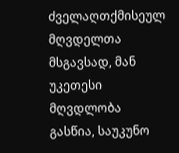ძველაღთქმისეულ მღვდელთა მსგავსად, მან უკეთესი მღვდლობა გასწია, საუკუნო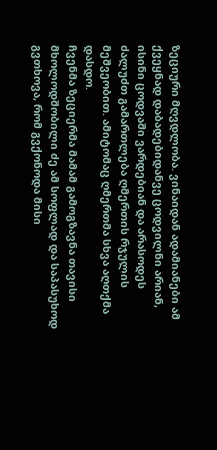ზეციური მღვდლობა. ვინაიდან ადამიანები ამ ქვეყნად დაბადებიდანვე ცოდვილნი არიან, ისინი ცოდვაში ვარდებიან და არასოდეს ძალუძთ გამართლება ღმერთის რჯულის მეშვეობით. ამიტომაც ღმერთმა სხვა აღთქმა დასდო.
ჩვენმა ზეციერმა მამამ გამოგზავნა თავისი მხოლოდშობილი ძე ამ სოფლად და საპასუხოდ გვთხოვა, რომ გვქონოდა მისი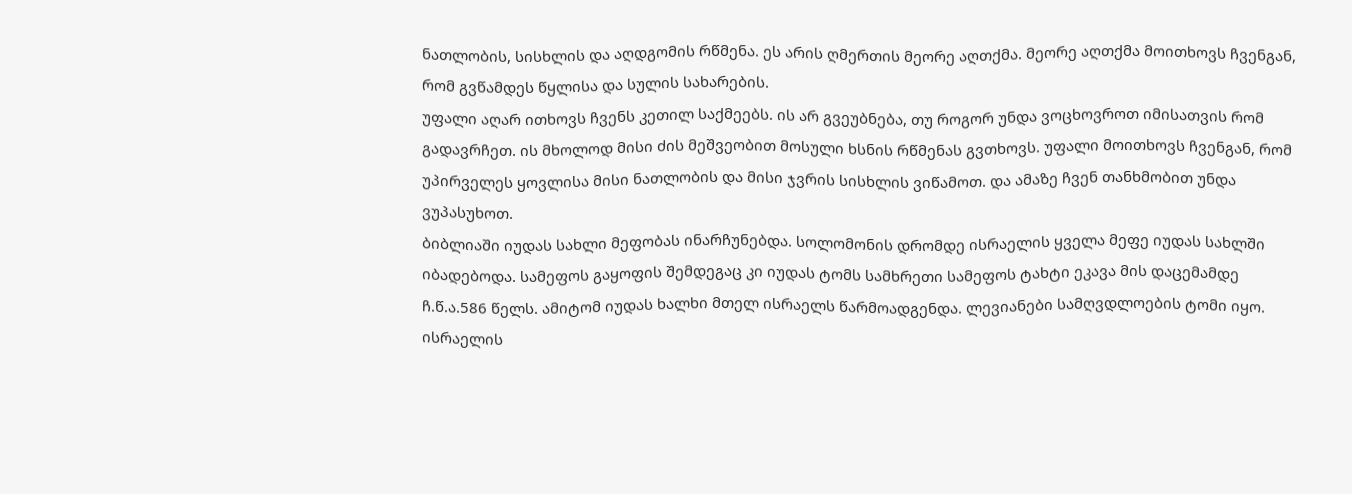ნათლობის, სისხლის და აღდგომის რწმენა. ეს არის ღმერთის მეორე აღთქმა. მეორე აღთქმა მოითხოვს ჩვენგან, რომ გვწამდეს წყლისა და სულის სახარების.
უფალი აღარ ითხოვს ჩვენს კეთილ საქმეებს. ის არ გვეუბნება, თუ როგორ უნდა ვოცხოვროთ იმისათვის რომ გადავრჩეთ. ის მხოლოდ მისი ძის მეშვეობით მოსული ხსნის რწმენას გვთხოვს. უფალი მოითხოვს ჩვენგან, რომ უპირველეს ყოვლისა მისი ნათლობის და მისი ჯვრის სისხლის ვიწამოთ. და ამაზე ჩვენ თანხმობით უნდა ვუპასუხოთ.
ბიბლიაში იუდას სახლი მეფობას ინარჩუნებდა. სოლომონის დრომდე ისრაელის ყველა მეფე იუდას სახლში იბადებოდა. სამეფოს გაყოფის შემდეგაც კი იუდას ტომს სამხრეთი სამეფოს ტახტი ეკავა მის დაცემამდე ჩ.წ.ა.586 წელს. ამიტომ იუდას ხალხი მთელ ისრაელს წარმოადგენდა. ლევიანები სამღვდლოების ტომი იყო. ისრაელის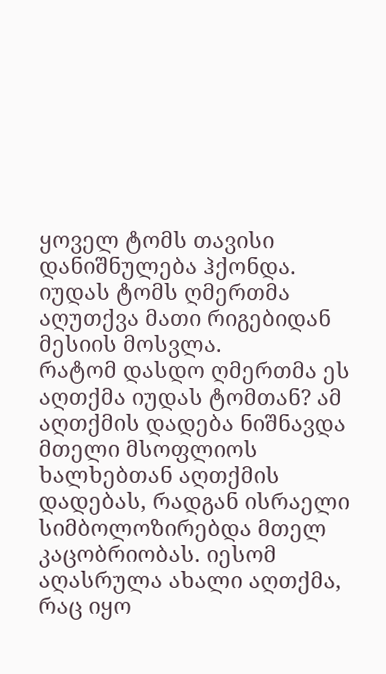ყოველ ტომს თავისი დანიშნულება ჰქონდა. იუდას ტომს ღმერთმა აღუთქვა მათი რიგებიდან მესიის მოსვლა.
რატომ დასდო ღმერთმა ეს აღთქმა იუდას ტომთან? ამ აღთქმის დადება ნიშნავდა მთელი მსოფლიოს ხალხებთან აღთქმის დადებას, რადგან ისრაელი სიმბოლოზირებდა მთელ კაცობრიობას. იესომ აღასრულა ახალი აღთქმა, რაც იყო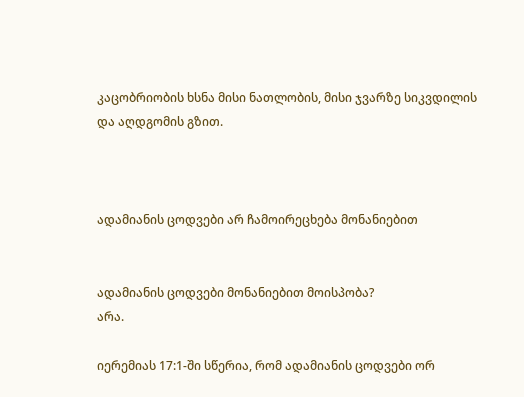კაცობრიობის ხსნა მისი ნათლობის, მისი ჯვარზე სიკვდილის და აღდგომის გზით.



ადამიანის ცოდვები არ ჩამოირეცხება მონანიებით


ადამიანის ცოდვები მონანიებით მოისპობა?
არა.

იერემიას 17:1-ში სწერია, რომ ადამიანის ცოდვები ორ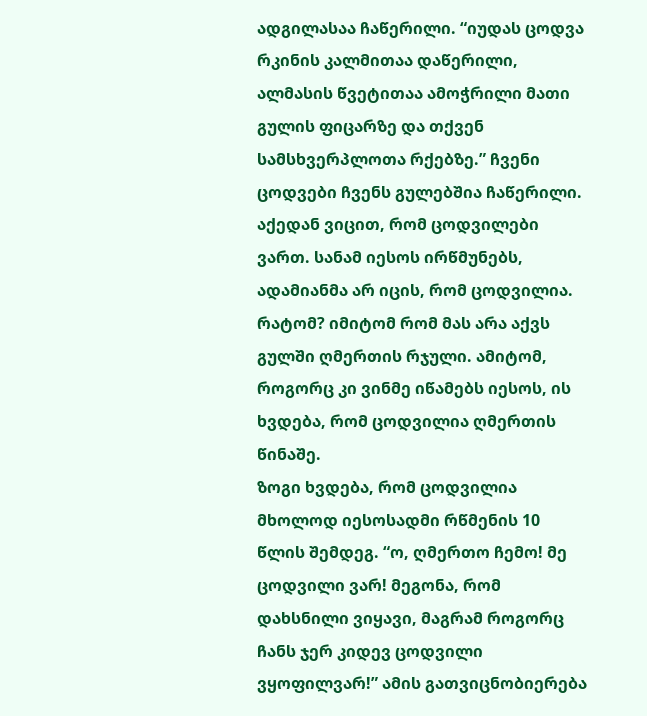ადგილასაა ჩაწერილი. “იუდას ცოდვა რკინის კალმითაა დაწერილი, ალმასის წვეტითაა ამოჭრილი მათი გულის ფიცარზე და თქვენ სამსხვერპლოთა რქებზე.” ჩვენი ცოდვები ჩვენს გულებშია ჩაწერილი. აქედან ვიცით, რომ ცოდვილები ვართ. სანამ იესოს ირწმუნებს, ადამიანმა არ იცის, რომ ცოდვილია. რატომ? იმიტომ რომ მას არა აქვს გულში ღმერთის რჯული. ამიტომ, როგორც კი ვინმე იწამებს იესოს, ის ხვდება, რომ ცოდვილია ღმერთის წინაშე.
ზოგი ხვდება, რომ ცოდვილია მხოლოდ იესოსადმი რწმენის 10 წლის შემდეგ. “ო, ღმერთო ჩემო! მე ცოდვილი ვარ! მეგონა, რომ დახსნილი ვიყავი, მაგრამ როგორც ჩანს ჯერ კიდევ ცოდვილი ვყოფილვარ!” ამის გათვიცნობიერება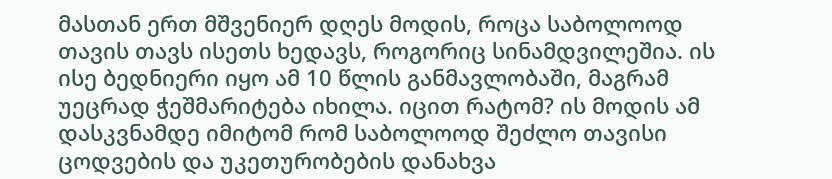მასთან ერთ მშვენიერ დღეს მოდის, როცა საბოლოოდ თავის თავს ისეთს ხედავს, როგორიც სინამდვილეშია. ის ისე ბედნიერი იყო ამ 10 წლის განმავლობაში, მაგრამ უეცრად ჭეშმარიტება იხილა. იცით რატომ? ის მოდის ამ დასკვნამდე იმიტომ რომ საბოლოოდ შეძლო თავისი ცოდვების და უკეთურობების დანახვა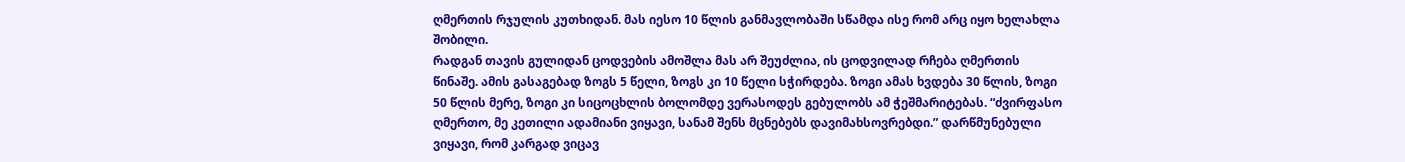ღმერთის რჯულის კუთხიდან. მას იესო 10 წლის განმავლობაში სწამდა ისე რომ არც იყო ხელახლა შობილი.
რადგან თავის გულიდან ცოდვების ამოშლა მას არ შეუძლია, ის ცოდვილად რჩება ღმერთის წინაშე. ამის გასაგებად ზოგს 5 წელი, ზოგს კი 10 წელი სჭირდება. ზოგი ამას ხვდება 30 წლის, ზოგი 50 წლის მერე, ზოგი კი სიცოცხლის ბოლომდე ვერასოდეს გებულობს ამ ჭეშმარიტებას. “ძვირფასო ღმერთო, მე კეთილი ადამიანი ვიყავი, სანამ შენს მცნებებს დავიმახსოვრებდი.” დარწმუნებული ვიყავი, რომ კარგად ვიცავ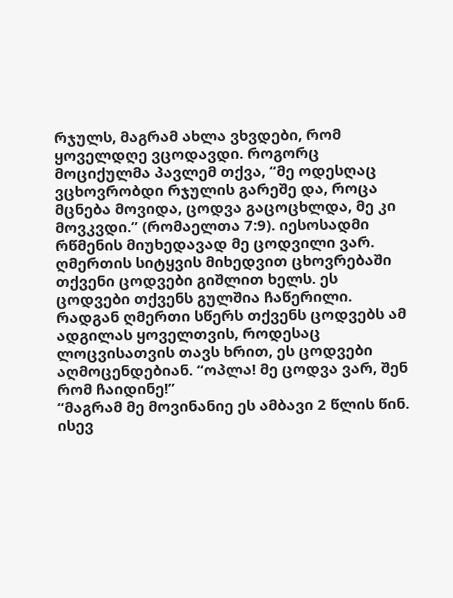რჯულს, მაგრამ ახლა ვხვდები, რომ ყოველდღე ვცოდავდი. როგორც მოციქულმა პავლემ თქვა, “მე ოდესღაც ვცხოვრობდი რჯულის გარეშე და, როცა მცნება მოვიდა, ცოდვა გაცოცხლდა, მე კი მოვკვდი.” (რომაელთა 7:9). იესოსადმი რწმენის მიუხედავად მე ცოდვილი ვარ.
ღმერთის სიტყვის მიხედვით ცხოვრებაში თქვენი ცოდვები გიშლით ხელს. ეს ცოდვები თქვენს გულშია ჩაწერილი. რადგან ღმერთი სწერს თქვენს ცოდვებს ამ ადგილას ყოველთვის, როდესაც ლოცვისათვის თავს ხრით, ეს ცოდვები აღმოცენდებიან. “ოპლა! მე ცოდვა ვარ, შენ რომ ჩაიდინე!”
“მაგრამ მე მოვინანიე ეს ამბავი 2 წლის წინ. ისევ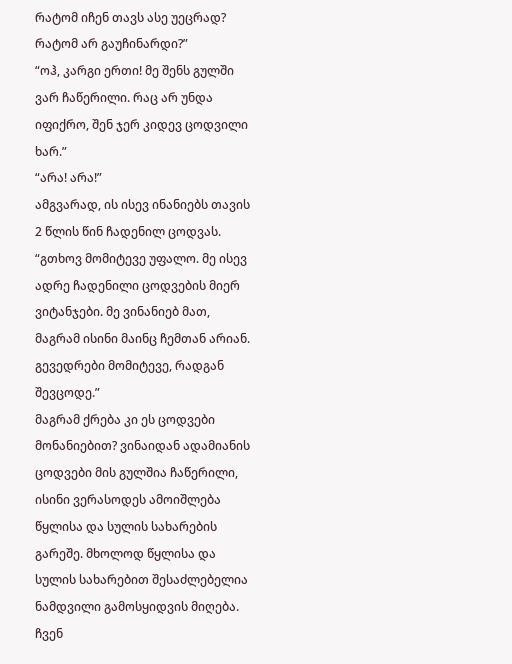რატომ იჩენ თავს ასე უეცრად? რატომ არ გაუჩინარდი?”
“ოჰ, კარგი ერთი! მე შენს გულში ვარ ჩაწერილი. რაც არ უნდა იფიქრო, შენ ჯერ კიდევ ცოდვილი ხარ.”
“არა! არა!”
ამგვარად, ის ისევ ინანიებს თავის 2 წლის წინ ჩადენილ ცოდვას. “გთხოვ მომიტევე უფალო. მე ისევ ადრე ჩადენილი ცოდვების მიერ ვიტანჯები. მე ვინანიებ მათ, მაგრამ ისინი მაინც ჩემთან არიან. გევედრები მომიტევე, რადგან შევცოდე.”
მაგრამ ქრება კი ეს ცოდვები მონანიებით? ვინაიდან ადამიანის ცოდვები მის გულშია ჩაწერილი, ისინი ვერასოდეს ამოიშლება წყლისა და სულის სახარების გარეშე. მხოლოდ წყლისა და სულის სახარებით შესაძლებელია ნამდვილი გამოსყიდვის მიღება. ჩვენ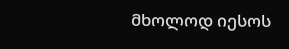მხოლოდ იესოს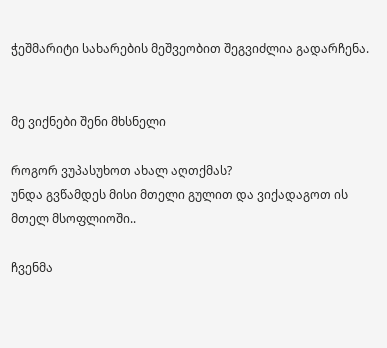ჭეშმარიტი სახარების მეშვეობით შეგვიძლია გადარჩენა.


მე ვიქნები შენი მხსნელი

როგორ ვუპასუხოთ ახალ აღთქმას?
უნდა გვწამდეს მისი მთელი გულით და ვიქადაგოთ ის მთელ მსოფლიოში..

ჩვენმა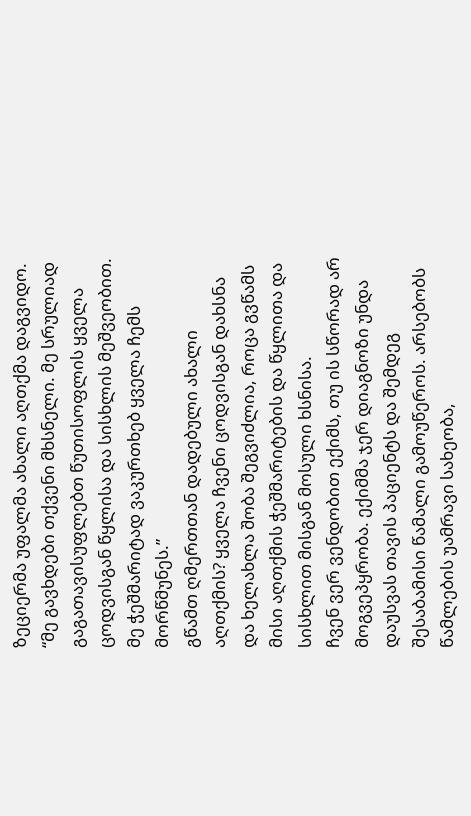ზეციერმა უფალმა ახალი აღთქმა დაგვიდო. “მე გავხდები თქვენი მხსნელი. მე სრულიად გაგათავისუფლებთ წუთისოფლის ყველა ცოდვისგან წყლისა და სისხლის მეშვეობით. მე ჭეშმარიტად ვაკურთხებ ყველა ჩემს მორწმუნეს.”
გწამთ ღმერთთან დადებული ახალი აღთქმის? ყველა ჩვენი ცოდვისგან დახსნა და ხელახლა შობა შეგვიძლია, როცა გვწამს მისი აღთქმის ჭეშმარიტების და წყლითა და სისხლით მისგან მოსული ხსნისა.
ჩვენ ვერ ვენდობით ექიმს, თუ ის სწორად არ მოგვეპყრობა. ექიმმა ჯერ დიაგნოზი უნდა დაუსვას თავის პაციენტს და შემდეგ შესაბამისი წამალი გამოუწეროს. არსებობს წამლების უამრავი სახეობა,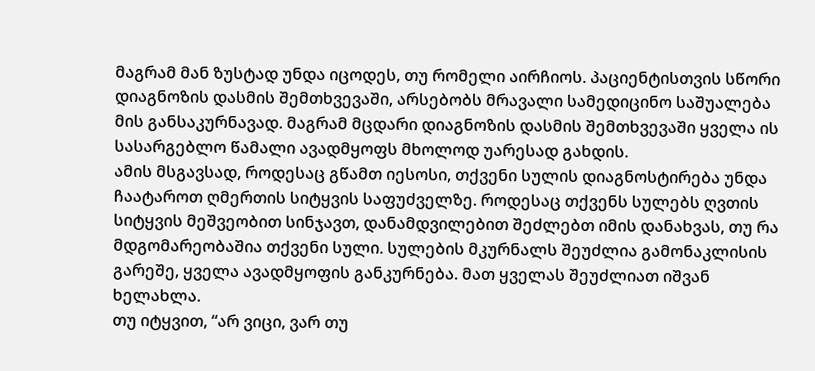მაგრამ მან ზუსტად უნდა იცოდეს, თუ რომელი აირჩიოს. პაციენტისთვის სწორი დიაგნოზის დასმის შემთხვევაში, არსებობს მრავალი სამედიცინო საშუალება მის განსაკურნავად. მაგრამ მცდარი დიაგნოზის დასმის შემთხვევაში ყველა ის სასარგებლო წამალი ავადმყოფს მხოლოდ უარესად გახდის.
ამის მსგავსად, როდესაც გწამთ იესოსი, თქვენი სულის დიაგნოსტირება უნდა ჩაატაროთ ღმერთის სიტყვის საფუძველზე. როდესაც თქვენს სულებს ღვთის სიტყვის მეშვეობით სინჯავთ, დანამდვილებით შეძლებთ იმის დანახვას, თუ რა მდგომარეობაშია თქვენი სული. სულების მკურნალს შეუძლია გამონაკლისის გარეშე, ყველა ავადმყოფის განკურნება. მათ ყველას შეუძლიათ იშვან ხელახლა.
თუ იტყვით, “არ ვიცი, ვარ თუ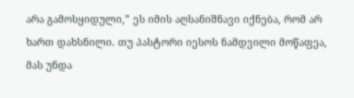არა გამოსყიდული,” ეს იმის აღსანიშნავი იქნება, რომ არ ხართ დახსნილი. თუ პასტორი იესოს ნამდვილი მოწაფეა, მას უნდა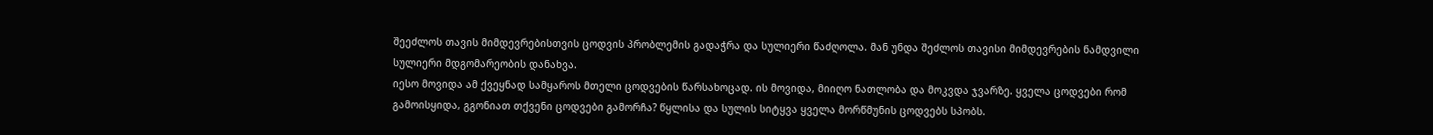შეეძლოს თავის მიმდევრებისთვის ცოდვის პრობლემის გადაჭრა და სულიერი წაძღოლა. მან უნდა შეძლოს თავისი მიმდევრების ნამდვილი სულიერი მდგომარეობის დანახვა.
იესო მოვიდა ამ ქვეყნად სამყაროს მთელი ცოდვების წარსახოცად. ის მოვიდა, მიიღო ნათლობა და მოკვდა ჯვარზე. ყველა ცოდვები რომ გამოისყიდა, გგონიათ თქვენი ცოდვები გამორჩა? წყლისა და სულის სიტყვა ყველა მორწმუნის ცოდვებს სპობს.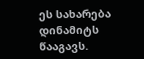ეს სახარება დინამიტს წააგავს.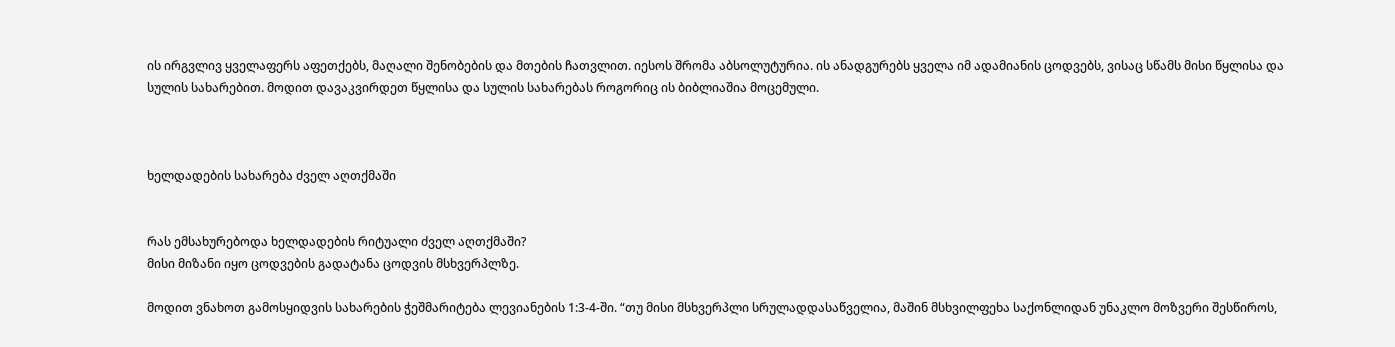ის ირგვლივ ყველაფერს აფეთქებს, მაღალი შენობების და მთების ჩათვლით. იესოს შრომა აბსოლუტურია. ის ანადგურებს ყველა იმ ადამიანის ცოდვებს, ვისაც სწამს მისი წყლისა და სულის სახარებით. მოდით დავაკვირდეთ წყლისა და სულის სახარებას როგორიც ის ბიბლიაშია მოცემული.



ხელდადების სახარება ძველ აღთქმაში


რას ემსახურებოდა ხელდადების რიტუალი ძველ აღთქმაში?
მისი მიზანი იყო ცოდვების გადატანა ცოდვის მსხვერპლზე.

მოდით ვნახოთ გამოსყიდვის სახარების ჭეშმარიტება ლევიანების 1:3-4-ში. “თუ მისი მსხვერპლი სრულადდასაწველია, მაშინ მსხვილფეხა საქონლიდან უნაკლო მოზვერი შესწიროს,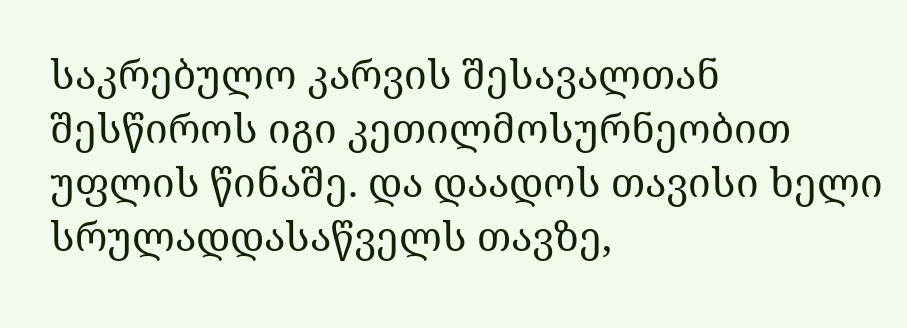საკრებულო კარვის შესავალთან შესწიროს იგი კეთილმოსურნეობით უფლის წინაშე. და დაადოს თავისი ხელი სრულადდასაწველს თავზე,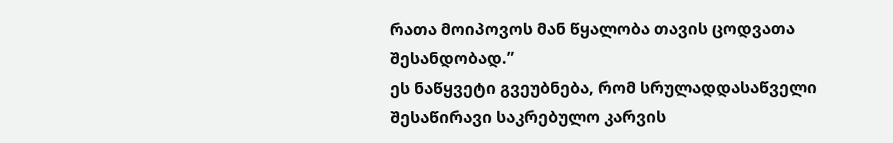რათა მოიპოვოს მან წყალობა თავის ცოდვათა შესანდობად.”
ეს ნაწყვეტი გვეუბნება, რომ სრულადდასაწველი შესაწირავი საკრებულო კარვის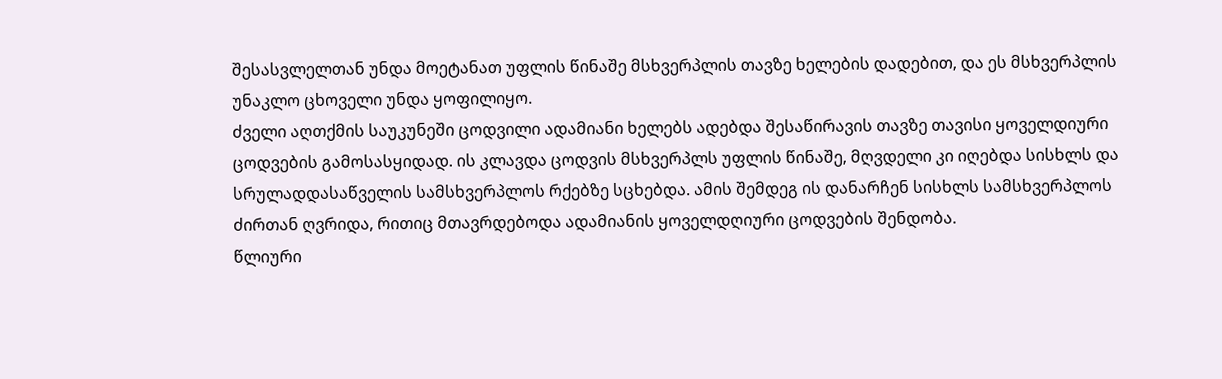შესასვლელთან უნდა მოეტანათ უფლის წინაშე მსხვერპლის თავზე ხელების დადებით, და ეს მსხვერპლის უნაკლო ცხოველი უნდა ყოფილიყო.
ძველი აღთქმის საუკუნეში ცოდვილი ადამიანი ხელებს ადებდა შესაწირავის თავზე თავისი ყოველდიური ცოდვების გამოსასყიდად. ის კლავდა ცოდვის მსხვერპლს უფლის წინაშე, მღვდელი კი იღებდა სისხლს და სრულადდასაწველის სამსხვერპლოს რქებზე სცხებდა. ამის შემდეგ ის დანარჩენ სისხლს სამსხვერპლოს ძირთან ღვრიდა, რითიც მთავრდებოდა ადამიანის ყოველდღიური ცოდვების შენდობა.
წლიური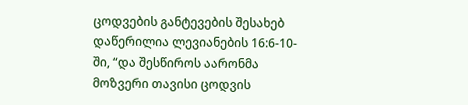ცოდვების განტევების შესახებ დაწერილია ლევიანების 16:6-10-ში, “და შესწიროს აარონმა მოზვერი თავისი ცოდვის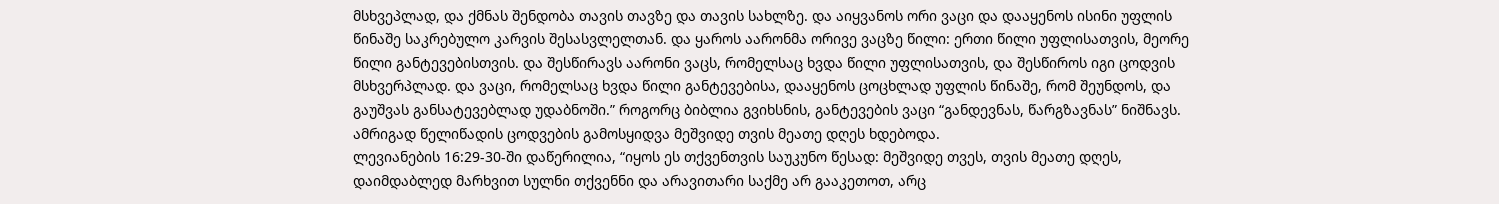მსხვეპლად, და ქმნას შენდობა თავის თავზე და თავის სახლზე. და აიყვანოს ორი ვაცი და დააყენოს ისინი უფლის წინაშე საკრებულო კარვის შესასვლელთან. და ყაროს აარონმა ორივე ვაცზე წილი: ერთი წილი უფლისათვის, მეორე წილი განტევებისთვის. და შესწირავს აარონი ვაცს, რომელსაც ხვდა წილი უფლისათვის, და შესწიროს იგი ცოდვის მსხვერპლად. და ვაცი, რომელსაც ხვდა წილი განტევებისა, დააყენოს ცოცხლად უფლის წინაშე, რომ შეუნდოს, და გაუშვას განსატევებლად უდაბნოში.” როგორც ბიბლია გვიხსნის, განტევების ვაცი “განდევნას, წარგზავნას” ნიშნავს. ამრიგად წელიწადის ცოდვების გამოსყიდვა მეშვიდე თვის მეათე დღეს ხდებოდა.
ლევიანების 16:29-30-ში დაწერილია, “იყოს ეს თქვენთვის საუკუნო წესად: მეშვიდე თვეს, თვის მეათე დღეს, დაიმდაბლედ მარხვით სულნი თქვენნი და არავითარი საქმე არ გააკეთოთ, არც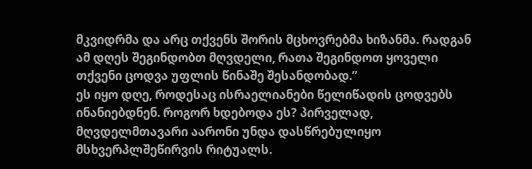მკვიდრმა და არც თქვენს შორის მცხოვრებმა ხიზანმა. რადგან ამ დღეს შეგინდობთ მღვდელი, რათა შეგინდოთ ყოველი თქვენი ცოდვა უფლის წინაშე შესანდობად.”
ეს იყო დღე, როდესაც ისრაელიანები წელიწადის ცოდვებს ინანიებდნენ. როგორ ხდებოდა ეს? პირველად, მღვდელმთავარი აარონი უნდა დასწრებულიყო მსხვერპლშეწირვის რიტუალს.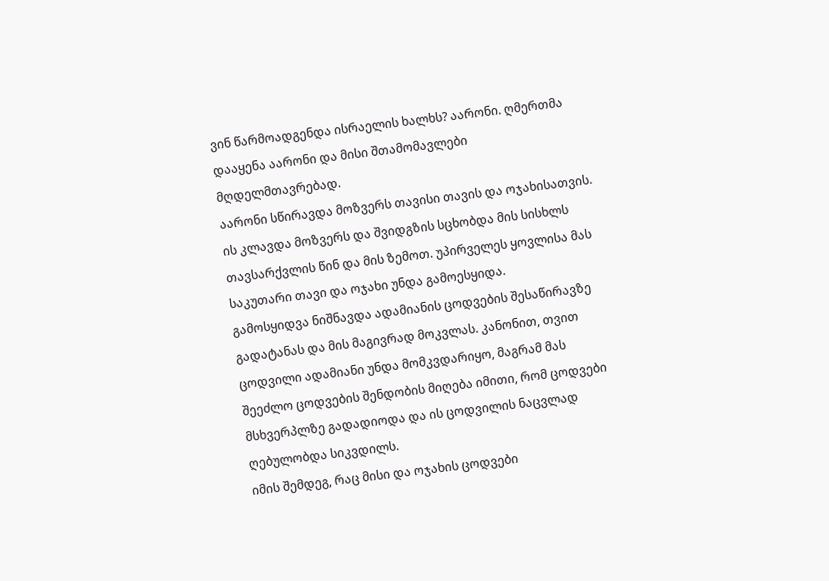ვინ წარმოადგენდა ისრაელის ხალხს? აარონი. ღმერთმა დააყენა აარონი და მისი შთამომავლები მღდელმთავრებად.
აარონი სწირავდა მოზვერს თავისი თავის და ოჯახისათვის. ის კლავდა მოზვერს და შვიდგზის სცხობდა მის სისხლს თავსარქვლის წინ და მის ზემოთ. უპირველეს ყოვლისა მას საკუთარი თავი და ოჯახი უნდა გამოესყიდა.
გამოსყიდვა ნიშნავდა ადამიანის ცოდვების შესაწირავზე გადატანას და მის მაგივრად მოკვლას. კანონით, თვით ცოდვილი ადამიანი უნდა მომკვდარიყო, მაგრამ მას შეეძლო ცოდვების შენდობის მიღება იმითი, რომ ცოდვები მსხვერპლზე გადადიოდა და ის ცოდვილის ნაცვლად ღებულობდა სიკვდილს.
იმის შემდეგ, რაც მისი და ოჯახის ცოდვები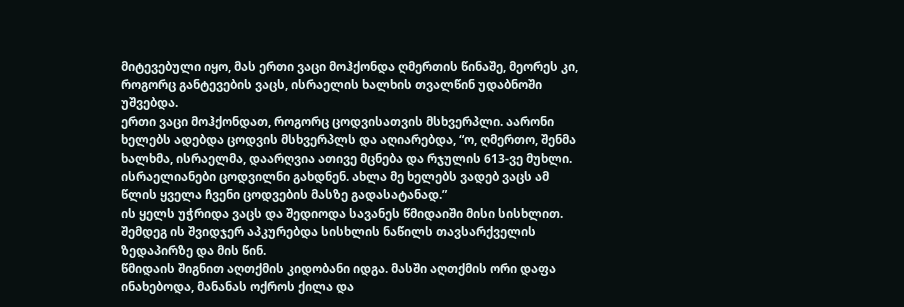მიტევებული იყო, მას ერთი ვაცი მოჰქონდა ღმერთის წინაშე, მეორეს კი, როგორც განტევების ვაცს, ისრაელის ხალხის თვალწინ უდაბნოში უშვებდა.
ერთი ვაცი მოჰქონდათ, როგორც ცოდვისათვის მსხვერპლი. აარონი ხელებს ადებდა ცოდვის მსხვერპლს და აღიარებდა, “ო, ღმერთო, შენმა ხალხმა, ისრაელმა, დაარღვია ათივე მცნება და რჯულის 613-ვე მუხლი. ისრაელიანები ცოდვილნი გახდნენ. ახლა მე ხელებს ვადებ ვაცს ამ წლის ყველა ჩვენი ცოდვების მასზე გადასატანად.”
ის ყელს უჭრიდა ვაცს და შედიოდა სავანეს წმიდაიში მისი სისხლით. შემდეგ ის შვიდჯერ აპკურებდა სისხლის ნაწილს თავსარქველის ზედაპირზე და მის წინ.
წმიდაის შიგნით აღთქმის კიდობანი იდგა. მასში აღთქმის ორი დაფა ინახებოდა, მანანას ოქროს ქილა და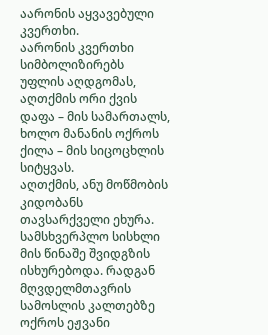აარონის აყვავებული კვერთხი.
აარონის კვერთხი სიმბოლიზირებს უფლის აღდგომას, აღთქმის ორი ქვის დაფა – მის სამართალს, ხოლო მანანის ოქროს ქილა – მის სიცოცხლის სიტყვას.
აღთქმის, ანუ მოწმობის კიდობანს თავსარქველი ეხურა. სამსხვერპლო სისხლი მის წინაშე შვიდგზის ისხურებოდა. რადგან მღვდელმთავრის სამოსლის კალთებზე ოქროს ეჟვანი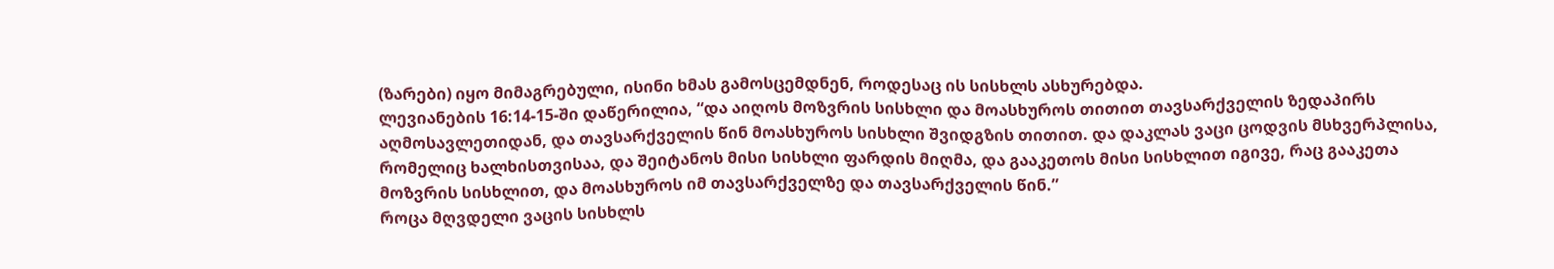(ზარები) იყო მიმაგრებული, ისინი ხმას გამოსცემდნენ, როდესაც ის სისხლს ასხურებდა.
ლევიანების 16:14-15-ში დაწერილია, “და აიღოს მოზვრის სისხლი და მოასხუროს თითით თავსარქველის ზედაპირს აღმოსავლეთიდან, და თავსარქველის წინ მოასხუროს სისხლი შვიდგზის თითით. და დაკლას ვაცი ცოდვის მსხვერპლისა, რომელიც ხალხისთვისაა, და შეიტანოს მისი სისხლი ფარდის მიღმა, და გააკეთოს მისი სისხლით იგივე, რაც გააკეთა მოზვრის სისხლით, და მოასხუროს იმ თავსარქველზე და თავსარქველის წინ.”
როცა მღვდელი ვაცის სისხლს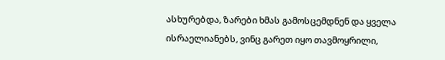ასხურებდა, ზარები ხმას გამოსცემდნენ და ყველა ისრაელიანებს, ვინც გარეთ იყო თავმოყრილი,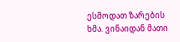ესმოდათ ზარების ხმა. ვინაიდან მათი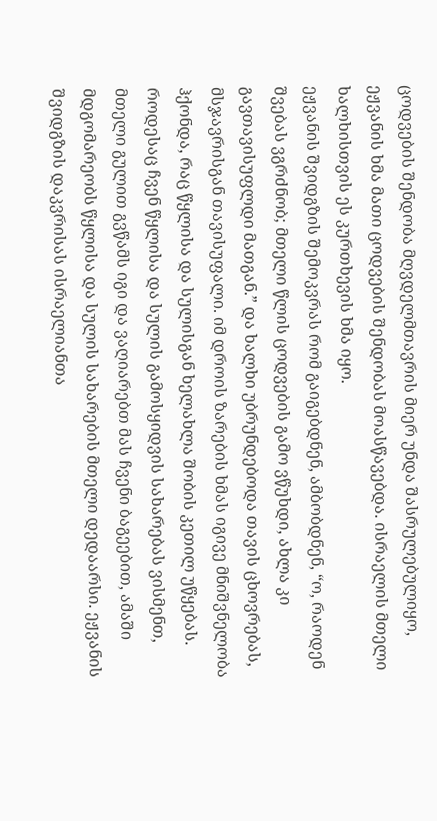ცოდვების შენდობა მღვდელმთავრის მიერ უნდა შასრულებულიყო, ეჟვანის ხმა მათი ცოდვების შენდობას მოასწავებდა. ისრაელის მთელი ხალხისთვის ეს კურთხევის ხმა იყო.
ეჟვანის შვიდგზის შემოკვრას რომ გაიგებდნენ, ამბობდნენ, “ო, რაოდენ შვებას ვგრძნობ; მთელი წლის ცოდვების გამო ვწუხდი, ახლა კი გავთავისუფლდი მათგან.” და ხალხი უბრუნდებოდა თავის ცხოვრებას, მსჯავრისგან თავისუფალი. იმ დროის ზარების ხმას იგივე მნიშვნელობა ჰქონდა, რაც წყლისა და სულისგან ხელახლა შობის კეთილ უწყებას.
როდესაც ჩვენ წყლისა და სულის გამოსყიდვის სახარებას ვისმენთ, მთელი გულით გვწამს იგი და ვაღიარებთ მას ჩვენი ბაგეებით, ამაში მდგომარეობს წყლისა და სულის სახარების მთელი დედაარსი. ეჟვანის შვიდგზის დაკვრისას ისრაელიანთა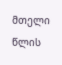მთელი წლის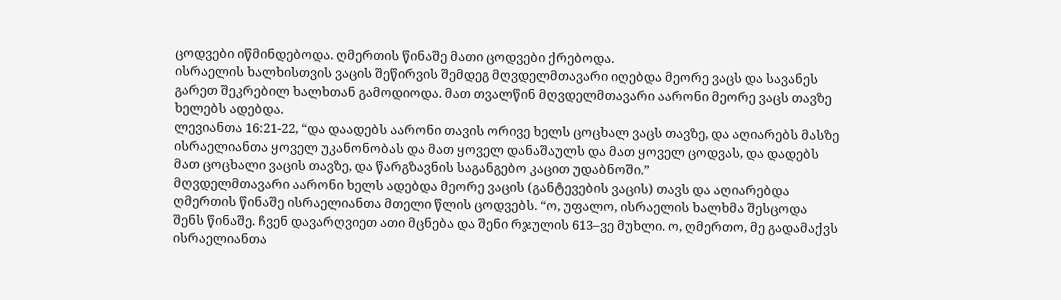ცოდვები იწმინდებოდა. ღმერთის წინაშე მათი ცოდვები ქრებოდა.
ისრაელის ხალხისთვის ვაცის შეწირვის შემდეგ მღვდელმთავარი იღებდა მეორე ვაცს და სავანეს გარეთ შეკრებილ ხალხთან გამოდიოდა. მათ თვალწინ მღვდელმთავარი აარონი მეორე ვაცს თავზე ხელებს ადებდა.
ლევიანთა 16:21-22, “და დაადებს აარონი თავის ორივე ხელს ცოცხალ ვაცს თავზე, და აღიარებს მასზე ისრაელიანთა ყოველ უკანონობას და მათ ყოველ დანაშაულს და მათ ყოველ ცოდვას, და დადებს მათ ცოცხალი ვაცის თავზე, და წარგზავნის საგანგებო კაცით უდაბნოში.”
მღვდელმთავარი აარონი ხელს ადებდა მეორე ვაცის (განტევების ვაცის) თავს და აღიარებდა ღმერთის წინაშე ისრაელიანთა მთელი წლის ცოდვებს. “ო, უფალო, ისრაელის ხალხმა შესცოდა შენს წინაშე. ჩვენ დავარღვიეთ ათი მცნება და შენი რჯულის 613–ვე მუხლი. ო, ღმერთო, მე გადამაქვს ისრაელიანთა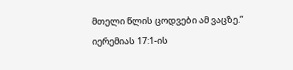მთელი წლის ცოდვები ამ ვაცზე.”
იერემიას 17:1-ის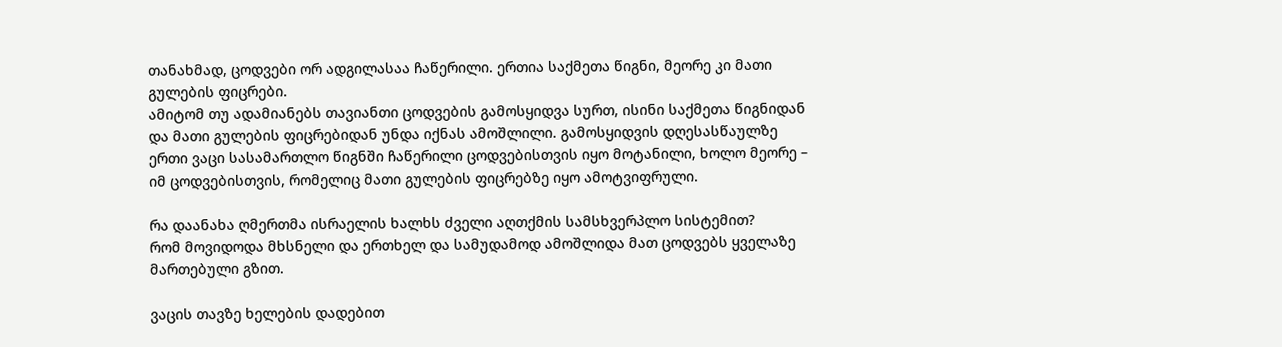თანახმად, ცოდვები ორ ადგილასაა ჩაწერილი. ერთია საქმეთა წიგნი, მეორე კი მათი გულების ფიცრები.
ამიტომ თუ ადამიანებს თავიანთი ცოდვების გამოსყიდვა სურთ, ისინი საქმეთა წიგნიდან და მათი გულების ფიცრებიდან უნდა იქნას ამოშლილი. გამოსყიდვის დღესასწაულზე ერთი ვაცი სასამართლო წიგნში ჩაწერილი ცოდვებისთვის იყო მოტანილი, ხოლო მეორე – იმ ცოდვებისთვის, რომელიც მათი გულების ფიცრებზე იყო ამოტვიფრული.

რა დაანახა ღმერთმა ისრაელის ხალხს ძველი აღთქმის სამსხვერპლო სისტემით?
რომ მოვიდოდა მხსნელი და ერთხელ და სამუდამოდ ამოშლიდა მათ ცოდვებს ყველაზე მართებული გზით.

ვაცის თავზე ხელების დადებით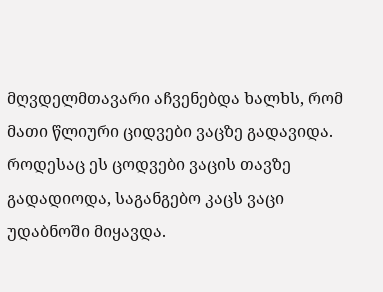მღვდელმთავარი აჩვენებდა ხალხს, რომ მათი წლიური ციდვები ვაცზე გადავიდა. როდესაც ეს ცოდვები ვაცის თავზე გადადიოდა, საგანგებო კაცს ვაცი უდაბნოში მიყავდა.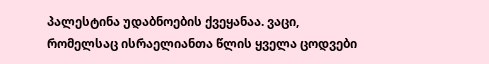პალესტინა უდაბნოების ქვეყანაა. ვაცი, რომელსაც ისრაელიანთა წლის ყველა ცოდვები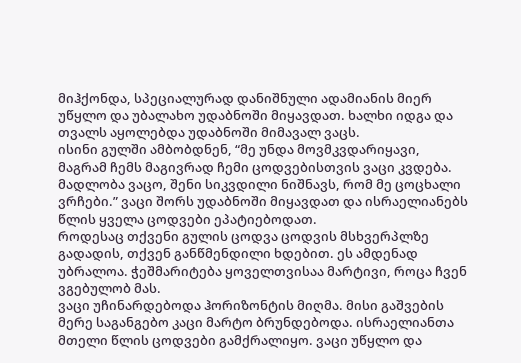მიჰქონდა, სპეციალურად დანიშნული ადამიანის მიერ უწყლო და უბალახო უდაბნოში მიყავდათ. ხალხი იდგა და თვალს აყოლებდა უდაბნოში მიმავალ ვაცს.
ისინი გულში ამბობდნენ, “მე უნდა მოვმკვდარიყავი, მაგრამ ჩემს მაგივრად ჩემი ცოდვებისთვის ვაცი კვდება. მადლობა ვაცო, შენი სიკვდილი ნიშნავს, რომ მე ცოცხალი ვრჩები.” ვაცი შორს უდაბნოში მიყავდათ და ისრაელიანებს წლის ყველა ცოდვები ეპატიებოდათ.
როდესაც თქვენი გულის ცოდვა ცოდვის მსხვერპლზე გადადის, თქვენ განწმენდილი ხდებით. ეს ამდენად უბრალოა. ჭეშმარიტება ყოველთვისაა მარტივი, როცა ჩვენ ვგებულობ მას.
ვაცი უჩინარდებოდა ჰორიზონტის მიღმა. მისი გაშვების მერე საგანგებო კაცი მარტო ბრუნდებოდა. ისრაელიანთა მთელი წლის ცოდვები გამქრალიყო. ვაცი უწყლო და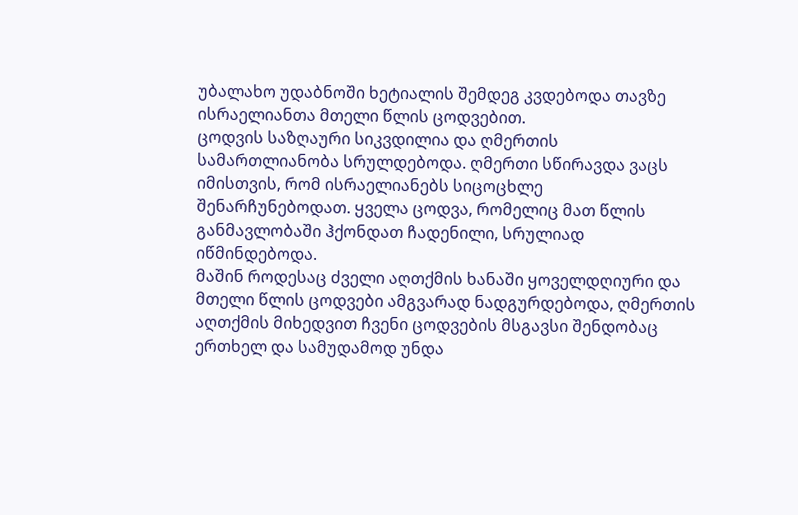უბალახო უდაბნოში ხეტიალის შემდეგ კვდებოდა თავზე ისრაელიანთა მთელი წლის ცოდვებით.
ცოდვის საზღაური სიკვდილია და ღმერთის სამართლიანობა სრულდებოდა. ღმერთი სწირავდა ვაცს იმისთვის, რომ ისრაელიანებს სიცოცხლე შენარჩუნებოდათ. ყველა ცოდვა, რომელიც მათ წლის განმავლობაში ჰქონდათ ჩადენილი, სრულიად იწმინდებოდა.
მაშინ როდესაც ძველი აღთქმის ხანაში ყოველდღიური და მთელი წლის ცოდვები ამგვარად ნადგურდებოდა, ღმერთის აღთქმის მიხედვით ჩვენი ცოდვების მსგავსი შენდობაც ერთხელ და სამუდამოდ უნდა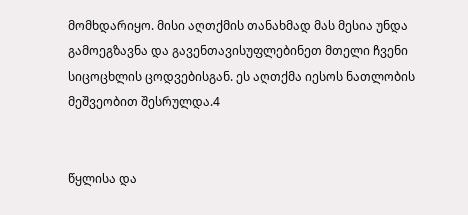მომხდარიყო. მისი აღთქმის თანახმად მას მესია უნდა გამოეგზავნა და გავენთავისუფლებინეთ მთელი ჩვენი სიცოცხლის ცოდვებისგან. ეს აღთქმა იესოს ნათლობის მეშვეობით შესრულდა.4


წყლისა და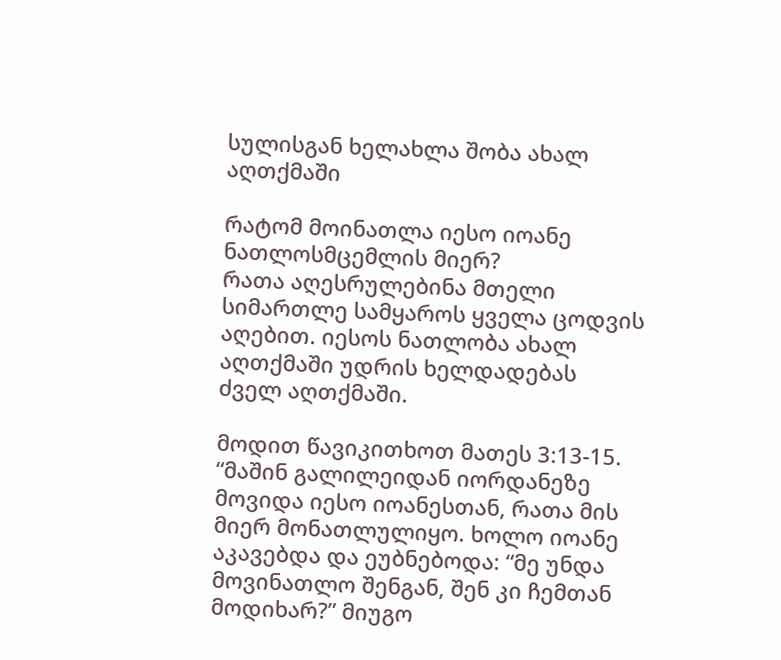სულისგან ხელახლა შობა ახალ აღთქმაში

რატომ მოინათლა იესო იოანე ნათლოსმცემლის მიერ?
რათა აღესრულებინა მთელი სიმართლე სამყაროს ყველა ცოდვის აღებით. იესოს ნათლობა ახალ აღთქმაში უდრის ხელდადებას ძველ აღთქმაში.

მოდით წავიკითხოთ მათეს 3:13-15. “მაშინ გალილეიდან იორდანეზე მოვიდა იესო იოანესთან, რათა მის მიერ მონათლულიყო. ხოლო იოანე აკავებდა და ეუბნებოდა: “მე უნდა მოვინათლო შენგან, შენ კი ჩემთან მოდიხარ?” მიუგო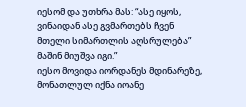იესომ და უთხრა მას: “ასე იყოს, ვინაიდან ასე გვმართებს ჩვენ მთელი სიმართლის აღსრულება” მაშინ მიუშვა იგი.”
იესო მოვიდა იორდანეს მდინარეზე, მონათლულ იქნა იოანე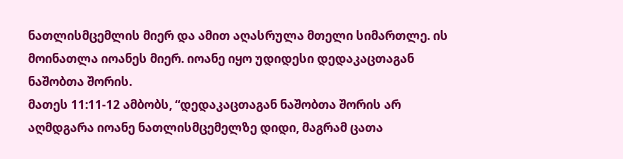ნათლისმცემლის მიერ და ამით აღასრულა მთელი სიმართლე. ის მოინათლა იოანეს მიერ. იოანე იყო უდიდესი დედაკაცთაგან ნაშობთა შორის.
მათეს 11:11-12 ამბობს, “დედაკაცთაგან ნაშობთა შორის არ აღმდგარა იოანე ნათლისმცემელზე დიდი, მაგრამ ცათა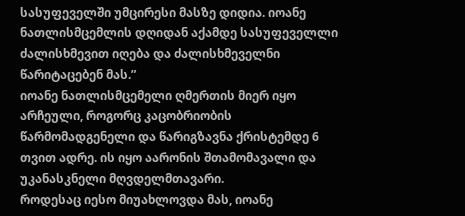სასუფეველში უმცირესი მასზე დიდია. იოანე ნათლისმცემლის დღიდან აქამდე სასუფეველლი ძალისხმევით იღება და ძალისხმეველნი წარიტაცებენ მას.”
იოანე ნათლისმცემელი ღმერთის მიერ იყო არჩეული, როგორც კაცობრიობის წარმომადგენელი და წარიგზავნა ქრისტემდე 6 თვით ადრე. ის იყო აარონის შთამომავალი და უკანასკნელი მღვდელმთავარი.
როდესაც იესო მიუახლოვდა მას, იოანე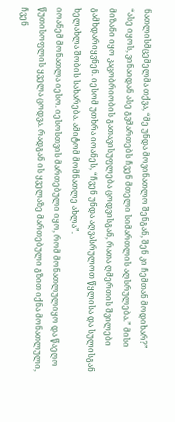ნათლისმცემელმა თქვა, “მე უნდა მოვინათლო შენგან, შენ კი ჩემთან მოდიხარ?”
“ასე იყოს, ვინაიდან ასე გვმართებს ჩვენ მთელი სიმართლის აღსრულება.” მისი მიზანი იყო კაცობრიობის გათავისუფლება ცოდვისგან, რათა ღმერთის შვილები გამხდარიყვნენ. იესომ უთხრა იოანეს, “ჩვენ უნდა აღვასრულოთ წყლისა და სულისგან ხელახლა შობის სახარება. ამიტომ მომნათლე ახლა”.
იოანემ მონათლა იესო. იესოსთვის მართებული იყო, რომ მონათლულიყო და წაეღო წუთისოფლის ყველა ცოდვა. რადგან ის ყველაზე მართებული გზით იქნა მონათლული, ჩვენ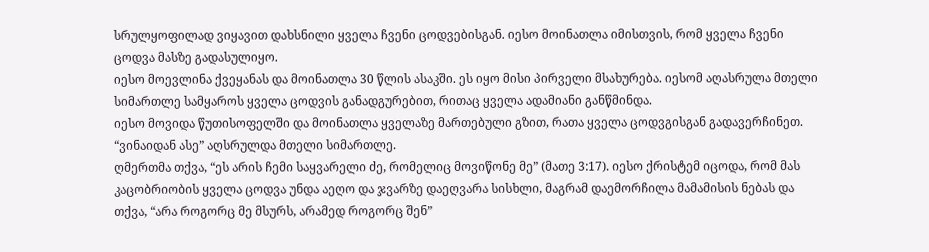სრულყოფილად ვიყავით დახსნილი ყველა ჩვენი ცოდვებისგან. იესო მოინათლა იმისთვის, რომ ყველა ჩვენი ცოდვა მასზე გადასულიყო.
იესო მოევლინა ქვეყანას და მოინათლა 30 წლის ასაკში. ეს იყო მისი პირველი მსახურება. იესომ აღასრულა მთელი სიმართლე სამყაროს ყველა ცოდვის განადგურებით, რითაც ყველა ადამიანი განწმინდა.
იესო მოვიდა წუთისოფელში და მოინათლა ყველაზე მართებული გზით, რათა ყველა ცოდვგისგან გადავერჩინეთ. “ვინაიდან ასე” აღსრულდა მთელი სიმართლე.
ღმერთმა თქვა, “ეს არის ჩემი საყვარელი ძე, რომელიც მოვიწონე მე” (მათე 3:17). იესო ქრისტემ იცოდა, რომ მას კაცობრიობის ყველა ცოდვა უნდა აეღო და ჯვარზე დაეღვარა სისხლი, მაგრამ დაემორჩილა მამამისის ნებას და თქვა, “არა როგორც მე მსურს, არამედ როგორც შენ”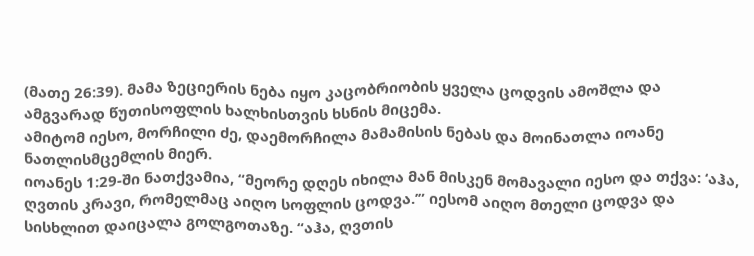(მათე 26:39). მამა ზეციერის ნება იყო კაცობრიობის ყველა ცოდვის ამოშლა და ამგვარად წუთისოფლის ხალხისთვის ხსნის მიცემა.
ამიტომ იესო, მორჩილი ძე, დაემორჩილა მამამისის ნებას და მოინათლა იოანე ნათლისმცემლის მიერ.
იოანეს 1:29-ში ნათქვამია, “მეორე დღეს იხილა მან მისკენ მომავალი იესო და თქვა: ‘აჰა, ღვთის კრავი, რომელმაც აიღო სოფლის ცოდვა.’” იესომ აიღო მთელი ცოდვა და სისხლით დაიცალა გოლგოთაზე. “აჰა, ღვთის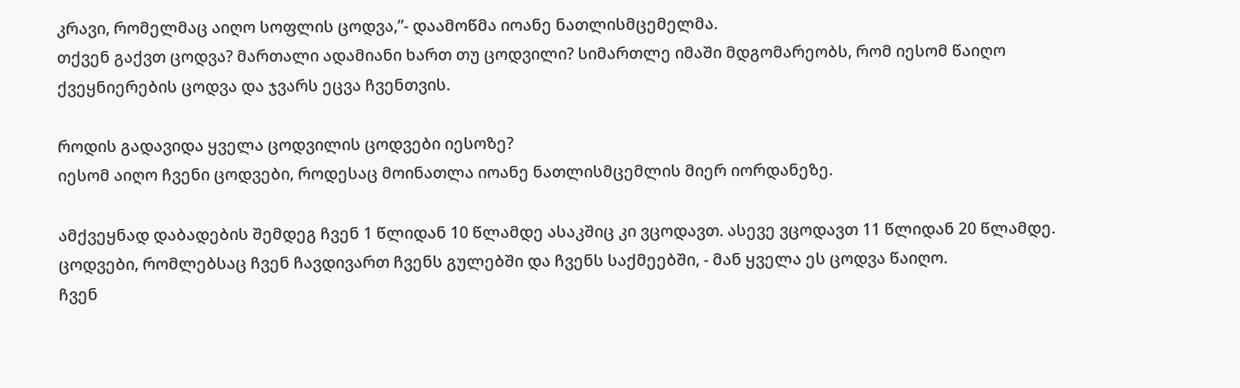კრავი, რომელმაც აიღო სოფლის ცოდვა,”- დაამოწმა იოანე ნათლისმცემელმა.
თქვენ გაქვთ ცოდვა? მართალი ადამიანი ხართ თუ ცოდვილი? სიმართლე იმაში მდგომარეობს, რომ იესომ წაიღო ქვეყნიერების ცოდვა და ჯვარს ეცვა ჩვენთვის.

როდის გადავიდა ყველა ცოდვილის ცოდვები იესოზე?
იესომ აიღო ჩვენი ცოდვები, როდესაც მოინათლა იოანე ნათლისმცემლის მიერ იორდანეზე.

ამქვეყნად დაბადების შემდეგ ჩვენ 1 წლიდან 10 წლამდე ასაკშიც კი ვცოდავთ. ასევე ვცოდავთ 11 წლიდან 20 წლამდე. ცოდვები, რომლებსაც ჩვენ ჩავდივართ ჩვენს გულებში და ჩვენს საქმეებში, - მან ყველა ეს ცოდვა წაიღო.
ჩვენ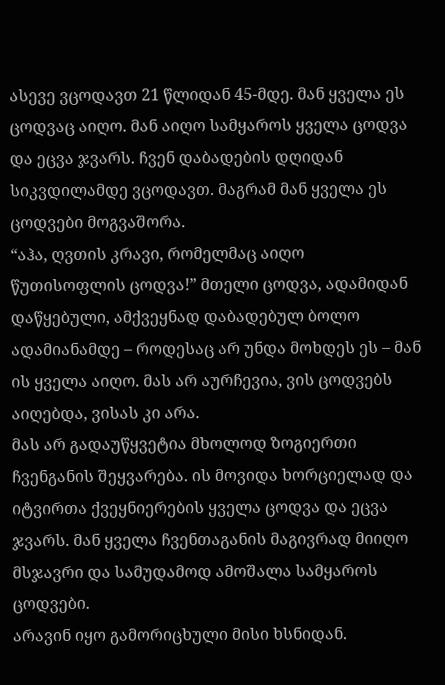ასევე ვცოდავთ 21 წლიდან 45-მდე. მან ყველა ეს ცოდვაც აიღო. მან აიღო სამყაროს ყველა ცოდვა და ეცვა ჯვარს. ჩვენ დაბადების დღიდან სიკვდილამდე ვცოდავთ. მაგრამ მან ყველა ეს ცოდვები მოგვაშორა.
“აჰა, ღვთის კრავი, რომელმაც აიღო წუთისოფლის ცოდვა!” მთელი ცოდვა, ადამიდან დაწყებული, ამქვეყნად დაბადებულ ბოლო ადამიანამდე – როდესაც არ უნდა მოხდეს ეს – მან ის ყველა აიღო. მას არ აურჩევია, ვის ცოდვებს აიღებდა, ვისას კი არა.
მას არ გადაუწყვეტია მხოლოდ ზოგიერთი ჩვენგანის შეყვარება. ის მოვიდა ხორციელად და იტვირთა ქვეყნიერების ყველა ცოდვა და ეცვა ჯვარს. მან ყველა ჩვენთაგანის მაგივრად მიიღო მსჯავრი და სამუდამოდ ამოშალა სამყაროს ცოდვები.
არავინ იყო გამორიცხული მისი ხსნიდან.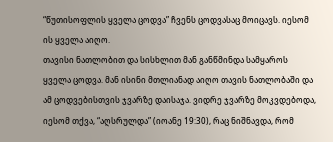“წუთისოფლის ყველა ცოდვა” ჩვენს ცოდვასაც მოიცავს. იესომ ის ყველა აიღო.
თავისი ნათლობით და სისხლით მან განწმინდა სამყაროს ყველა ცოდვა. მან ისინი მთლიანად აიღო თავის ნათლობაში და ამ ცოდვებისთვის ჯვარზე დაისაჯა. ვიდრე ჯვარზე მოკვდებოდა, იესომ თქვა, “აღსრულდა” (იოანე 19:30), რაც ნიშნავდა, რომ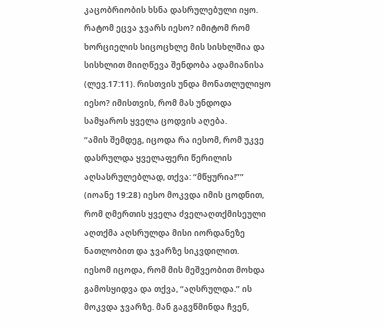კაცობრიობის ხსნა დასრულებული იყო.
რატომ ეცვა ჯვარს იესო? იმიტომ რომ ხორციელის სიცოცხლე მის სისხლშია და სისხლით მიიღწევა შენდობა ადამიანისა (ლევ.17:11). რისთვის უნდა მონათლულიყო იესო? იმისთვის, რომ მას უნდოდა სამყაროს ყველა ცოდვის აღება.
“ამის შემდეგ, იცოდა რა იესომ, რომ უკვე დასრულდა ყველაფერი წერილის აღსასრულებლად, თქვა: “მწყურია!”” (იოანე 19:28) იესო მოკვდა იმის ცოდნით, რომ ღმერთის ყველა ძველაღთქმისეული აღთქმა აღსრულდა მისი იორდანეზე ნათლობით და ჯვარზე სიკვდილით.
იესომ იცოდა, რომ მის მეშვეობით მოხდა გამოსყიდვა და თქვა, “აღსრულდა.” ის მოკვდა ჯვარზე. მან გაგვწმინდა ჩვენ,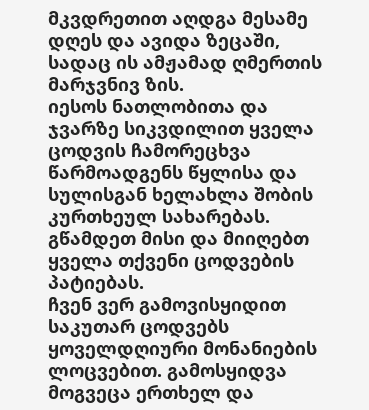მკვდრეთით აღდგა მესამე დღეს და ავიდა ზეცაში, სადაც ის ამჟამად ღმერთის მარჯვნივ ზის.
იესოს ნათლობითა და ჯვარზე სიკვდილით ყველა ცოდვის ჩამორეცხვა წარმოადგენს წყლისა და სულისგან ხელახლა შობის კურთხეულ სახარებას. გწამდეთ მისი და მიიღებთ ყველა თქვენი ცოდვების პატიებას.
ჩვენ ვერ გამოვისყიდით საკუთარ ცოდვებს ყოველდღიური მონანიების ლოცვებით. გამოსყიდვა მოგვეცა ერთხელ და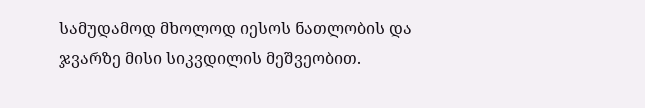სამუდამოდ მხოლოდ იესოს ნათლობის და ჯვარზე მისი სიკვდილის მეშვეობით.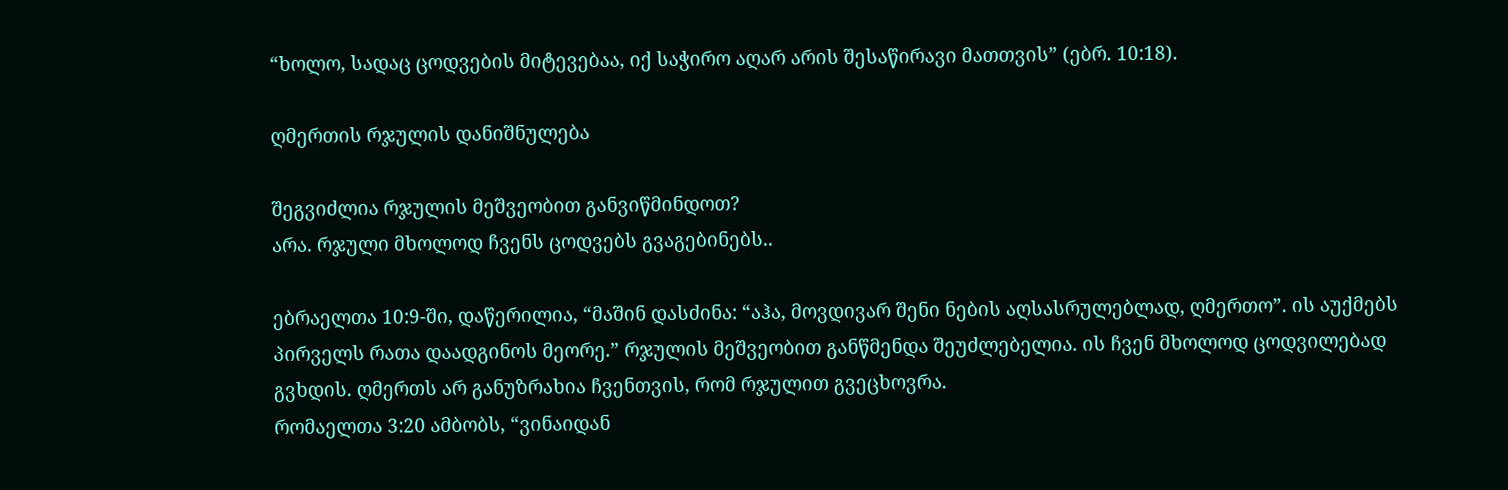“ხოლო, სადაც ცოდვების მიტევებაა, იქ საჭირო აღარ არის შესაწირავი მათთვის” (ებრ. 10:18).

ღმერთის რჯულის დანიშნულება

შეგვიძლია რჯულის მეშვეობით განვიწმინდოთ?
არა. რჯული მხოლოდ ჩვენს ცოდვებს გვაგებინებს..

ებრაელთა 10:9-ში, დაწერილია, “მაშინ დასძინა: “აჰა, მოვდივარ შენი ნების აღსასრულებლად, ღმერთო”. ის აუქმებს პირველს რათა დაადგინოს მეორე.” რჯულის მეშვეობით განწმენდა შეუძლებელია. ის ჩვენ მხოლოდ ცოდვილებად გვხდის. ღმერთს არ განუზრახია ჩვენთვის, რომ რჯულით გვეცხოვრა.
რომაელთა 3:20 ამბობს, “ვინაიდან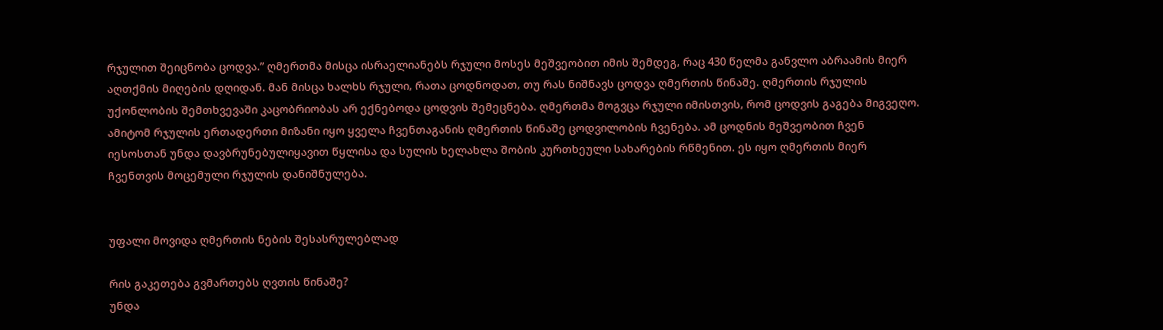რჯულით შეიცნობა ცოდვა.” ღმერთმა მისცა ისრაელიანებს რჯული მოსეს მეშვეობით იმის შემდეგ, რაც 430 წელმა განვლო აბრაამის მიერ აღთქმის მიღების დღიდან. მან მისცა ხალხს რჯული, რათა ცოდნოდათ, თუ რას ნიშნავს ცოდვა ღმერთის წინაშე. ღმერთის რჯულის უქონლობის შემთხვევაში კაცობრიობას არ ექნებოდა ცოდვის შემეცნება. ღმერთმა მოგვცა რჯული იმისთვის, რომ ცოდვის გაგება მიგვეღო.
ამიტომ რჯულის ერთადერთი მიზანი იყო ყველა ჩვენთაგანის ღმერთის წინაშე ცოდვილობის ჩვენება. ამ ცოდნის მეშვეობით ჩვენ იესოსთან უნდა დავბრუნებულიყავით წყლისა და სულის ხელახლა შობის კურთხეული სახარების რწმენით. ეს იყო ღმერთის მიერ ჩვენთვის მოცემული რჯულის დანიშნულება.


უფალი მოვიდა ღმერთის ნების შესასრულებლად

რის გაკეთება გვმართებს ღვთის წინაშე?
უნდა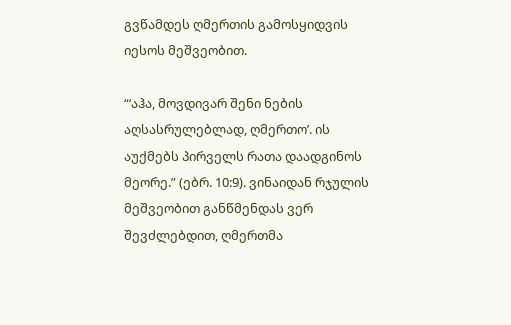გვწამდეს ღმერთის გამოსყიდვის იესოს მეშვეობით.

“‘აჰა, მოვდივარ შენი ნების აღსასრულებლად, ღმერთო’. ის აუქმებს პირველს რათა დაადგინოს მეორე.” (ებრ. 10:9). ვინაიდან რჯულის მეშვეობით განწმენდას ვერ შევძლებდით, ღმერთმა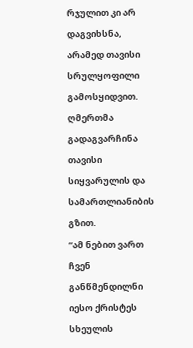რჯულით კი არ დაგვიხსნა, არამედ თავისი სრულყოფილი გამოსყიდვით. ღმერთმა გადაგვარჩინა თავისი სიყვარულის და სამართლიანიბის გზით.
“ამ ნებით ვართ ჩვენ განწმენდილნი იესო ქრისტეს სხეულის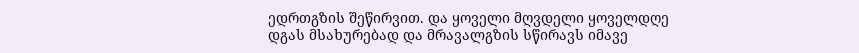ედრთგზის შეწირვით. და ყოველი მღვდელი ყოველდღე დგას მსახურებად და მრავალგზის სწირავს იმავე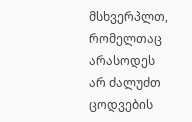მსხვერპლთ, რომელთაც არასოდეს არ ძალუძთ ცოდვების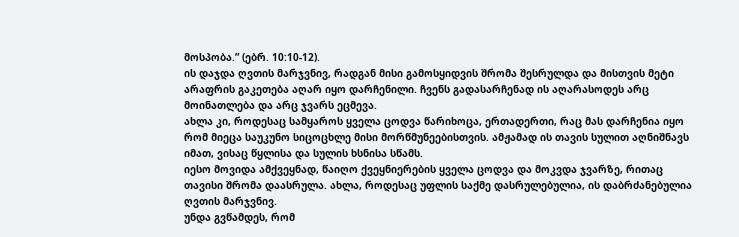მოსპობა.” (ებრ. 10:10-12).
ის დაჯდა ღვთის მარჯვნივ, რადგან მისი გამოსყიდვის შრომა შესრულდა და მისთვის მეტი არაფრის გაკეთება აღარ იყო დარჩენილი. ჩვენს გადასარჩენად ის აღარასოდეს არც მოინათლება და არც ჯვარს ეცმევა.
ახლა კი, როდესაც სამყაროს ყველა ცოდვა წარიხოცა, ერთადერთი, რაც მას დარჩენია იყო რომ მიეცა საუკუნო სიცოცხლე მისი მორწმუნეებისთვის. ამჟამად ის თავის სულით აღნიშნავს იმათ, ვისაც წყლისა და სულის ხსნისა სწამს.
იესო მოვიდა ამქვეყნად, წაიღო ქვეყნიერების ყველა ცოდვა და მოკვდა ჯვარზე, რითაც თავისი შრომა დაასრულა. ახლა, როდესაც უფლის საქმე დასრულებულია, ის დაბრძანებულია ღვთის მარჯვნივ.
უნდა გვწამდეს, რომ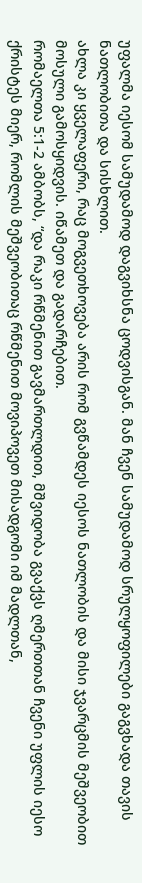უფალმა იესომ სამუდამოდ დაგვიხსნა ცოდვისგან. მან ჩვენ სამუდამოდ სრულყოფილები გაგვხადა თავის ნათლობითა და სისხლით.
ახლა კი ყველაფერი, რაც მოგვეთხოვება არის რომ გვწამდეს იესოს ნათლობის და მისი ჯვარცმის მეშვეობით მოსული გამოსყიდვის. იწამეთ და გადარჩებით.
რომაელთა 5:1-2 ამბობს, “და რაკი რწმენით გავმართლდით, მშვიდობა გვაქვს ღმერთთან ჩვენი უფლის იესო ქრისტეს მიერ, რომლის მეშვეობითაც რწმენით მოვიპოვეთ მისადგომი იმ მადლთან,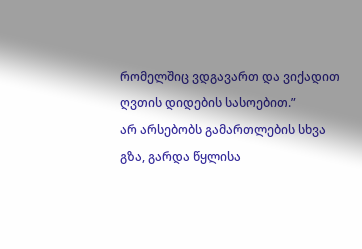რომელშიც ვდგავართ და ვიქადით ღვთის დიდების სასოებით.”
არ არსებობს გამართლების სხვა გზა, გარდა წყლისა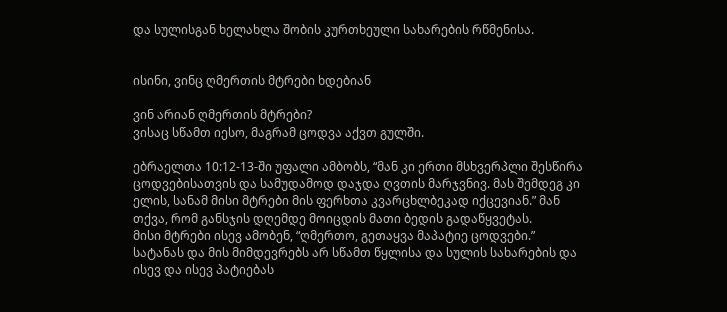და სულისგან ხელახლა შობის კურთხეული სახარების რწმენისა.


ისინი, ვინც ღმერთის მტრები ხდებიან

ვინ არიან ღმერთის მტრები?
ვისაც სწამთ იესო, მაგრამ ცოდვა აქვთ გულში.

ებრაელთა 10:12-13-ში უფალი ამბობს, “მან კი ერთი მსხვერპლი შესწირა ცოდვებისათვის და სამუდამოდ დაჯდა ღვთის მარჯვნივ. მას შემდეგ კი ელის, სანამ მისი მტრები მის ფერხთა კვარცხლბეკად იქცევიან.” მან თქვა, რომ განსჯის დღემდე მოიცდის მათი ბედის გადაწყვეტას.
მისი მტრები ისევ ამობენ, “ღმერთო, გეთაყვა მაპატიე ცოდვები.” სატანას და მის მიმდევრებს არ სწამთ წყლისა და სულის სახარების და ისევ და ისევ პატიებას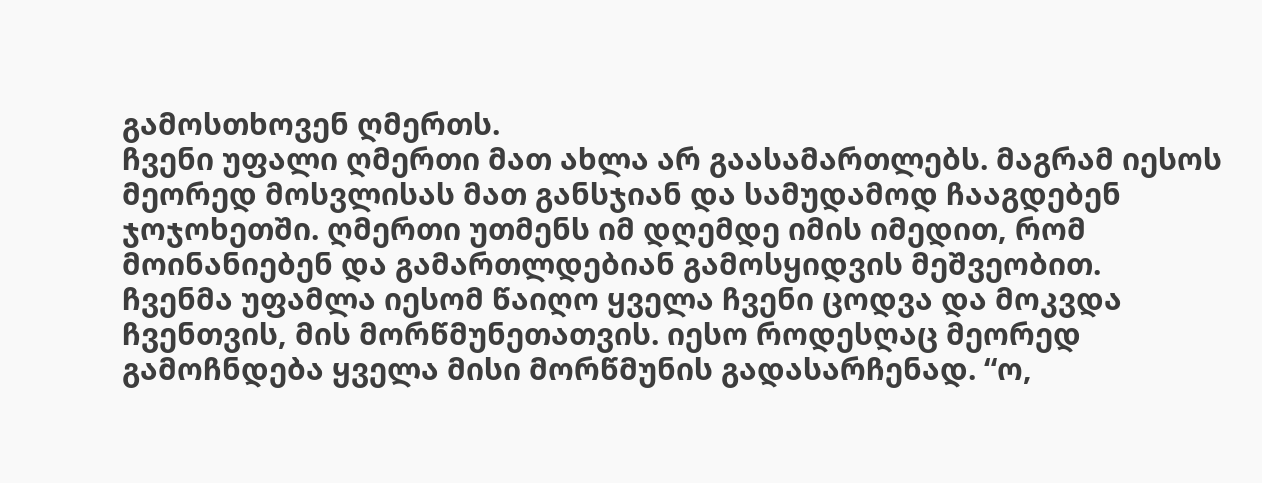გამოსთხოვენ ღმერთს.
ჩვენი უფალი ღმერთი მათ ახლა არ გაასამართლებს. მაგრამ იესოს მეორედ მოსვლისას მათ განსჯიან და სამუდამოდ ჩააგდებენ ჯოჯოხეთში. ღმერთი უთმენს იმ დღემდე იმის იმედით, რომ მოინანიებენ და გამართლდებიან გამოსყიდვის მეშვეობით.
ჩვენმა უფამლა იესომ წაიღო ყველა ჩვენი ცოდვა და მოკვდა ჩვენთვის, მის მორწმუნეთათვის. იესო როდესღაც მეორედ გამოჩნდება ყველა მისი მორწმუნის გადასარჩენად. “ო,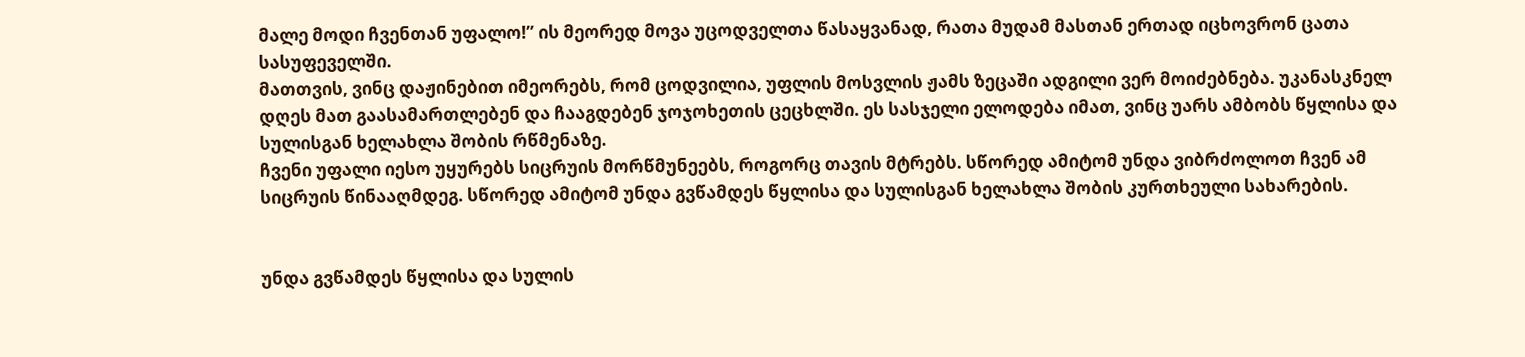მალე მოდი ჩვენთან უფალო!” ის მეორედ მოვა უცოდველთა წასაყვანად, რათა მუდამ მასთან ერთად იცხოვრონ ცათა სასუფეველში.
მათთვის, ვინც დაჟინებით იმეორებს, რომ ცოდვილია, უფლის მოსვლის ჟამს ზეცაში ადგილი ვერ მოიძებნება. უკანასკნელ დღეს მათ გაასამართლებენ და ჩააგდებენ ჯოჯოხეთის ცეცხლში. ეს სასჯელი ელოდება იმათ, ვინც უარს ამბობს წყლისა და სულისგან ხელახლა შობის რწმენაზე.
ჩვენი უფალი იესო უყურებს სიცრუის მორწმუნეებს, როგორც თავის მტრებს. სწორედ ამიტომ უნდა ვიბრძოლოთ ჩვენ ამ სიცრუის წინააღმდეგ. სწორედ ამიტომ უნდა გვწამდეს წყლისა და სულისგან ხელახლა შობის კურთხეული სახარების.


უნდა გვწამდეს წყლისა და სულის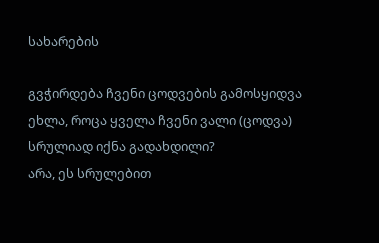სახარების

გვჭირდება ჩვენი ცოდვების გამოსყიდვა ეხლა, როცა ყველა ჩვენი ვალი (ცოდვა) სრულიად იქნა გადახდილი?
არა, ეს სრულებით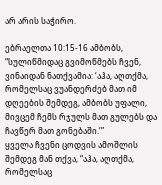არ არის საჭირო.

ებრაელთა 10:15-16 ამბობს, “სულიწმიდაც გვიმოწმებს ჩვენ, ვინაიდან ნათქვამია: ‘აჰა, აღთქმა, რომელსაც ვუანდერძებ მათ იმ დღეების შემდეგ, ამბობს უფალი, მივცემ ჩემს რჯულს მათ გულებს და ჩავწერ მათ გონებაში.’”
ყველა ჩვენი ცოდვის ამოშლის შემდეგ მან თქვა, “აჰა, აღთქმა, რომელსაც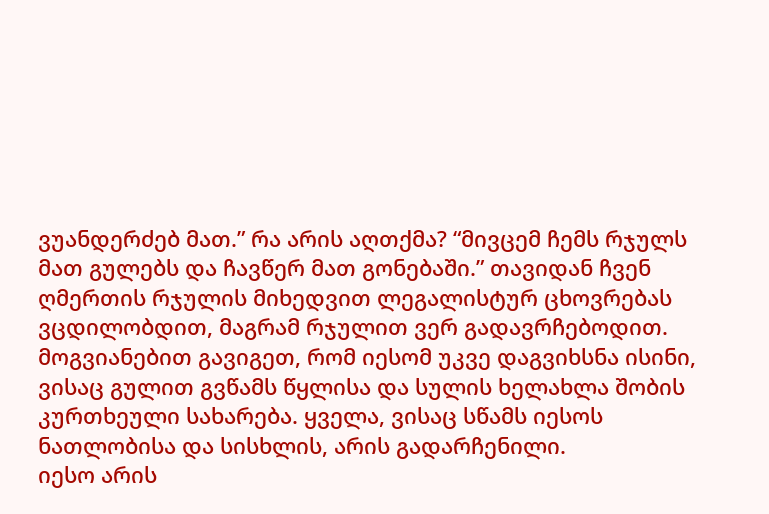ვუანდერძებ მათ.” რა არის აღთქმა? “მივცემ ჩემს რჯულს მათ გულებს და ჩავწერ მათ გონებაში.” თავიდან ჩვენ ღმერთის რჯულის მიხედვით ლეგალისტურ ცხოვრებას ვცდილობდით, მაგრამ რჯულით ვერ გადავრჩებოდით.
მოგვიანებით გავიგეთ, რომ იესომ უკვე დაგვიხსნა ისინი, ვისაც გულით გვწამს წყლისა და სულის ხელახლა შობის კურთხეული სახარება. ყველა, ვისაც სწამს იესოს ნათლობისა და სისხლის, არის გადარჩენილი.
იესო არის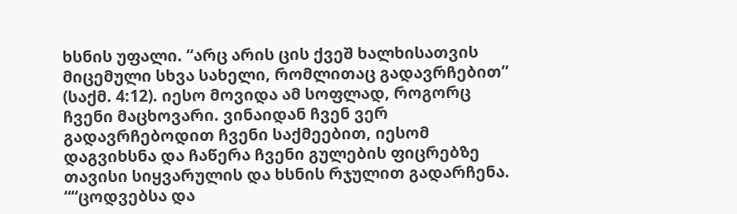ხსნის უფალი. “არც არის ცის ქვეშ ხალხისათვის მიცემული სხვა სახელი, რომლითაც გადავრჩებით” (საქმ. 4:12). იესო მოვიდა ამ სოფლად, როგორც ჩვენი მაცხოვარი. ვინაიდან ჩვენ ვერ გადავრჩებოდით ჩვენი საქმეებით, იესომ დაგვიხსნა და ჩაწერა ჩვენი გულების ფიცრებზე თავისი სიყვარულის და ხსნის რჯულით გადარჩენა.
““ცოდვებსა და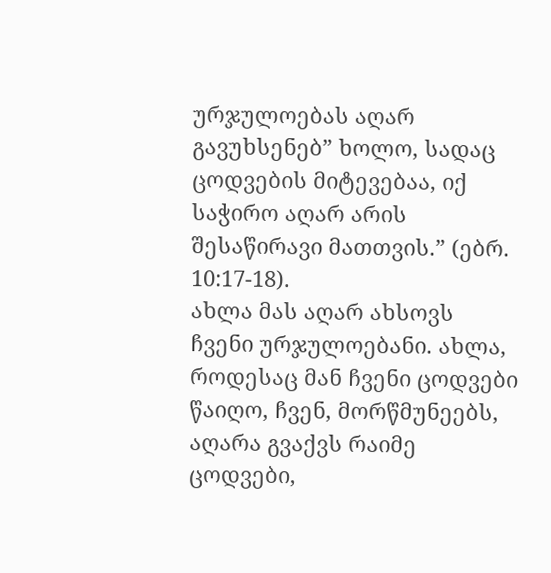ურჯულოებას აღარ გავუხსენებ” ხოლო, სადაც ცოდვების მიტევებაა, იქ საჭირო აღარ არის შესაწირავი მათთვის.” (ებრ. 10:17-18).
ახლა მას აღარ ახსოვს ჩვენი ურჯულოებანი. ახლა, როდესაც მან ჩვენი ცოდვები წაიღო, ჩვენ, მორწმუნეებს, აღარა გვაქვს რაიმე ცოდვები,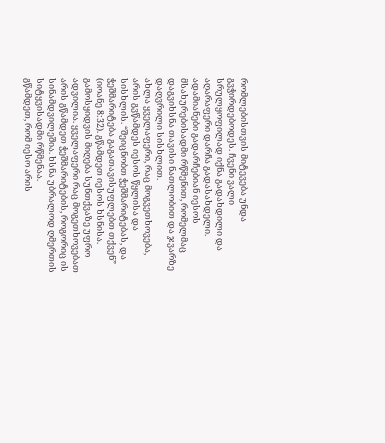რომლებისთვის მიტევება უნდა გვჭირდებოდეს. ჩვენი ვალი სრულყოფილად იქნა გადახდილი და აღარაფერი დარჩა გადასახდელი. ადამიანები გადარჩებიან იესოს მსახურებისადმი რწმენით, რომელმაც დაგვიხსნა თავისი ნათლობით და ჯვარზე დაღვრილი სისხლით.
ახლა ყველაფერი, რაც მოგვეთხოვება, არის გვწამდეს იესოს წყლისა და სისხლის. “შეიცნობთ ჭეშმარიტებას, და ჭეშმარიტება გაგათავისუფლებთ თქვენ” (იოანე 8:32). გწამდეთ იესოს ხსნისა. გამოსყიდვის მიღება სუნთქვაზე უფრო ადვილია. ყველაფერი რაც მოგეთხოვებათ არის გწამდეთ ჭეშმარიტების, როგორიც ის სინამდვილეშია. ხსნა უბრალოდ ღმერთის სიტყვისადმი რწმენაა.
გწამდეთ, რომ იესო არის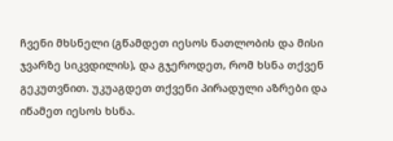ჩვენი მხსნელი (გწამდეთ იესოს ნათლობის და მისი ჯვარზე სიკვდილის), და გჯეროდეთ, რომ ხსნა თქვენ გეკუთვნით. უკუაგდეთ თქვენი პირადული აზრები და იწამეთ იესოს ხსნა.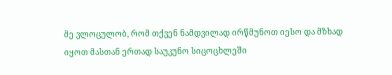მე ვლოცულობ, რომ თქვენ ნამდვილად ირწმუნოთ იესო და მზხად იყოთ მასთან ერთად საუკუნო სიცოცხლეში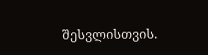შესვლისთვის.